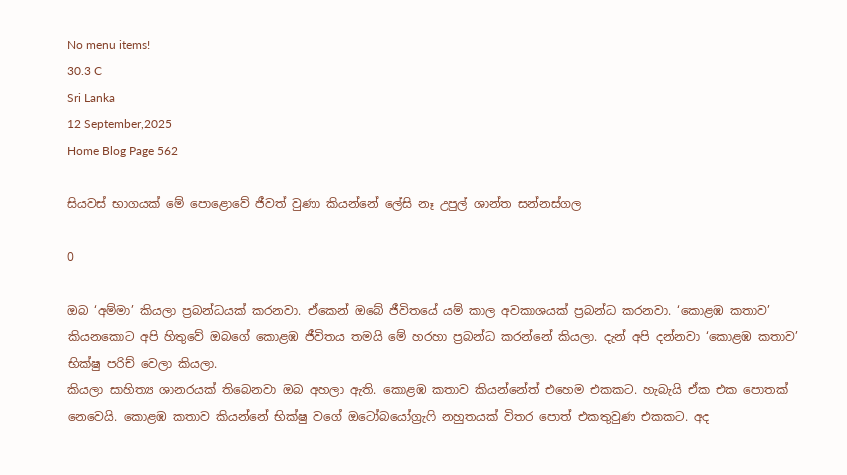No menu items!
30.3 C
Sri Lanka
12 September,2025
Home Blog Page 562

සියවස් භාගයක් මේ පොළොවේ ජීවත් වුණා කියන්නේ ලේසි නෑ උපුල් ශාන්ත සන්නස්ගල

0

ඔබ ‘අම්මා’ කියලා ප්‍රබන්ධයක් කරනවා. ඒකෙන් ඔබේ ජීවිතයේ යම් කාල අවකාශයක් ප්‍රබන්ධ කරනවා. ‘කොළඹ කතාව’ කියනකොට අපි හිතුවේ ඔබගේ කොළඹ ජීවිතය තමයි මේ හරහා ප්‍රබන්ධ කරන්නේ කියලා. දැන් අපි දන්නවා ‘කොළඹ කතාව’ භික්ෂු පරිච්‍ වෙලා කියලා.
කියලා සාහිත්‍ය ශානරයක් තිබෙනවා ඔබ අහලා ඇති. කොළඹ කතාව කියන්නේත් එහෙම එකකට. හැබැයි ඒක එක පොතක් නෙවෙයි. කොළඹ කතාව කියන්නේ භික්ෂු වගේ ඔටෝබයෝග්‍රැෆි නහුතයක් විතර පොත් එකතුවුණ එකකට. අද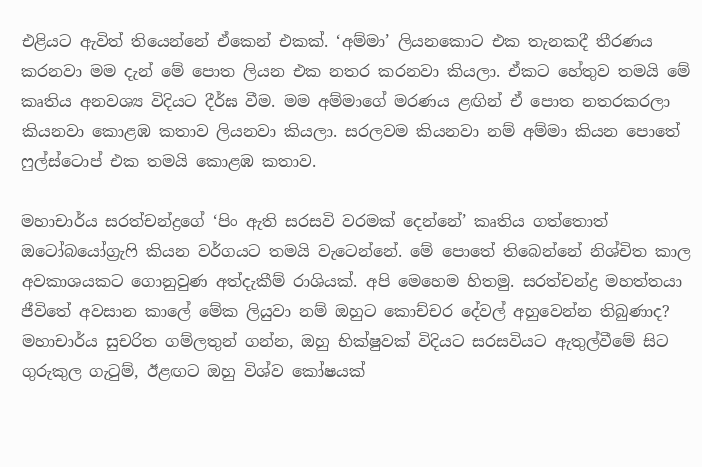එළියට ඇවිත් තියෙන්නේ ඒකෙන් එකක්. ‘අම්මා’ ලියනකොට එක තැනකදී තීරණය කරනවා මම දැන් මේ පොත ලියන එක නතර කරනවා කියලා. ඒකට හේතුව තමයි මේ කෘතිය අනවශ්‍ය විදියට දීර්ඝ වීම. මම අම්මාගේ මරණය ළඟින් ඒ පොත නතරකරලා කියනවා කොළඹ කතාව ලියනවා කියලා. සරලවම කියනවා නම් අම්මා කියන පොතේ ෆුල්ස්ටොප් එක තමයි කොළඹ කතාව.

මහාචාර්ය සරත්චන්ද්‍රගේ ‘පිං ඇති සරසවි වරමක් දෙන්නේ’ කෘතිය ගත්තොත් ඔටෝබයෝග්‍රැෆි කියන වර්ගයට තමයි වැටෙන්නේ. මේ පොතේ තිබෙන්නේ නිශ්චිත කාල අවකාශයකට ගොනුවුණ අත්දැකීම් රාශියක්. අපි මෙහෙම හිතමු. සරත්චන්ද්‍ර මහත්තයා ජීවිතේ අවසාන කාලේ මේක ලියුවා නම් ඔහුට කොච්චර දේවල් අහුවෙන්න තිබුණාද? මහාචාර්ය සුචරිත ගම්ලතුන් ගන්න, ඔහු භික්ෂුවක් විදියට සරසවියට ඇතුල්වීමේ සිට ගුරුකුල ගැටුම්, ඊළඟට ඔහු විශ්ව කෝෂයක්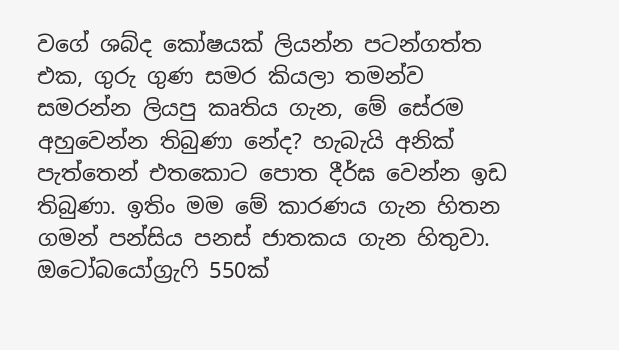වගේ ශබ්ද කෝෂයක් ලියන්න පටන්ගත්ත එක, ගුරු ගුණ සමර කියලා තමන්ව සමරන්න ලියපු කෘතිය ගැන, මේ සේරම අහුවෙන්න තිබුණා නේද? හැබැයි අනික් පැත්තෙන් එතකොට පොත දීර්ඝ වෙන්න ඉඩ තිබුණා. ඉතිං මම මේ කාරණය ගැන හිතන ගමන් පන්සිය පනස් ජාතකය ගැන හිතුවා. ඔටෝබයෝග්‍රැෆි 550ක්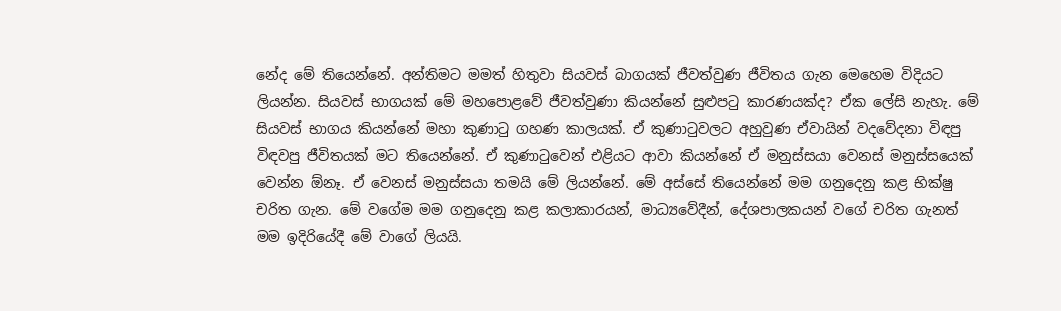නේද මේ තියෙන්නේ. අන්තිමට මමත් හිතුවා සියවස් බාගයක් ජීවත්වුණ ජීවිතය ගැන මෙහෙම විදියට ලියන්න. සියවස් භාගයක් මේ මහපොළවේ ජීවත්වුණා කියන්නේ සුළුපටු කාරණයක්ද? ඒක ලේසි නැහැ. මේ සියවස් භාගය කියන්නේ මහා කුණාටු ගහණ කාලයක්. ඒ කුණාටුවලට අහුවුණ ඒවායින් වදවේදනා විඳපු විඳවපු ජීවිතයක් මට තියෙන්නේ. ඒ කුණාටුවෙන් එළියට ආවා කියන්නේ ඒ මනුස්සයා වෙනස් මනුස්සයෙක් වෙන්න ඕනෑ. ඒ වෙනස් මනුස්සයා තමයි මේ ලියන්නේ. මේ අස්සේ තියෙන්නේ මම ගනුදෙනු කළ භික්ෂු චරිත ගැන. මේ වගේම මම ගනුදෙනු කළ කලාකාරයන්, මාධ්‍යවේදීන්, දේශපාලකයන් වගේ චරිත ගැනත් මම ඉදිරියේදී මේ වාගේ ලියයි.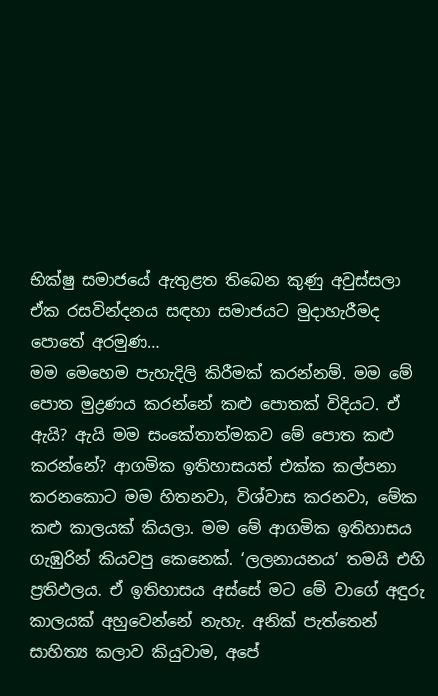භික්ෂු සමාජයේ ඇතුළත තිබෙන කුණු අවුස්සලා ඒක රසවින්දනය සඳහා සමාජයට මුදාහැරීමද පොතේ අරමුණ…
මම මෙහෙම පැහැදිලි කිරීමක් කරන්නම්. මම මේ පොත මුද්‍රණය කරන්නේ කළු පොතක් විදියට. ඒ ඇයි? ඇයි මම සංකේතාත්මකව මේ පොත කළු කරන්නේ? ආගමික ඉතිහාසයත් එක්ක කල්පනා කරනකොට මම හිතනවා, විශ්වාස කරනවා, මේක කළු කාලයක් කියලා. මම මේ ආගමික ඉතිහාසය ගැඹුරින් කියවපු කෙනෙක්. ‘ලලනායනය’ තමයි එහි ප්‍රතිඵලය. ඒ ඉතිහාසය අස්සේ මට මේ වාගේ අඳුරු කාලයක් අහුවෙන්නේ නැහැ. අනික් පැත්තෙන් සාහිත්‍ය කලාව කියුවාම, අපේ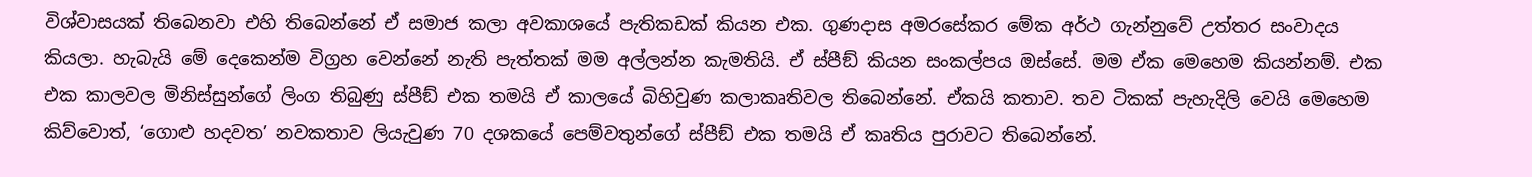විශ්වාසයක් තිබෙනවා එහි තිබෙන්නේ ඒ සමාජ කලා අවකාශයේ පැතිකඩක් කියන එක. ගුණදාස අමරසේකර මේක අර්ථ ගැන්නුවේ උත්තර සංවාදය කියලා. හැබැයි මේ දෙකෙන්ම විග්‍රහ වෙන්නේ නැති පැත්තක් මම අල්ලන්න කැමතියි. ඒ ස්පීඞ් කියන සංකල්පය ඔස්සේ. මම ඒක මෙහෙම කියන්නම්. එක එක කාලවල මිනිස්සුන්ගේ ලිංග තිබුණු ස්පීඞ් එක තමයි ඒ කාලයේ බිහිවුණ කලාකෘතිවල තිබෙන්නේ. ඒකයි කතාව. තව ටිකක් පැහැදිලි වෙයි මෙහෙම කිව්වොත්, ‘ගොළු හදවත’ නවකතාව ලියැවුණ 70 දශකයේ පෙම්වතුන්ගේ ස්පීඞ් එක තමයි ඒ කෘතිය පුරාවට තිබෙන්නේ.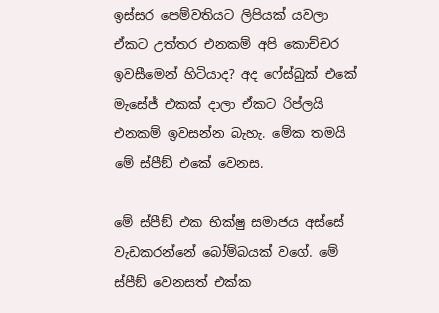ඉස්සර පෙම්වතියට ලිපියක් යවලා ඒකට උත්තර එනකම් අපි කොච්චර ඉවසීමෙන් හිටියාද? අද ෆේස්බුක් එකේ මැසේජ් එකක් දාලා ඒකට රිප්ලයි එනකම් ඉවසන්න බැහැ. මේක තමයි මේ ස්පීඞ් එකේ වෙනස.

මේ ස්පීඞ් එක භික්ෂු සමාජය අස්සේ වැඩකරන්නේ බෝම්බයක් වගේ. මේ ස්පීඞ් වෙනසත් එක්ක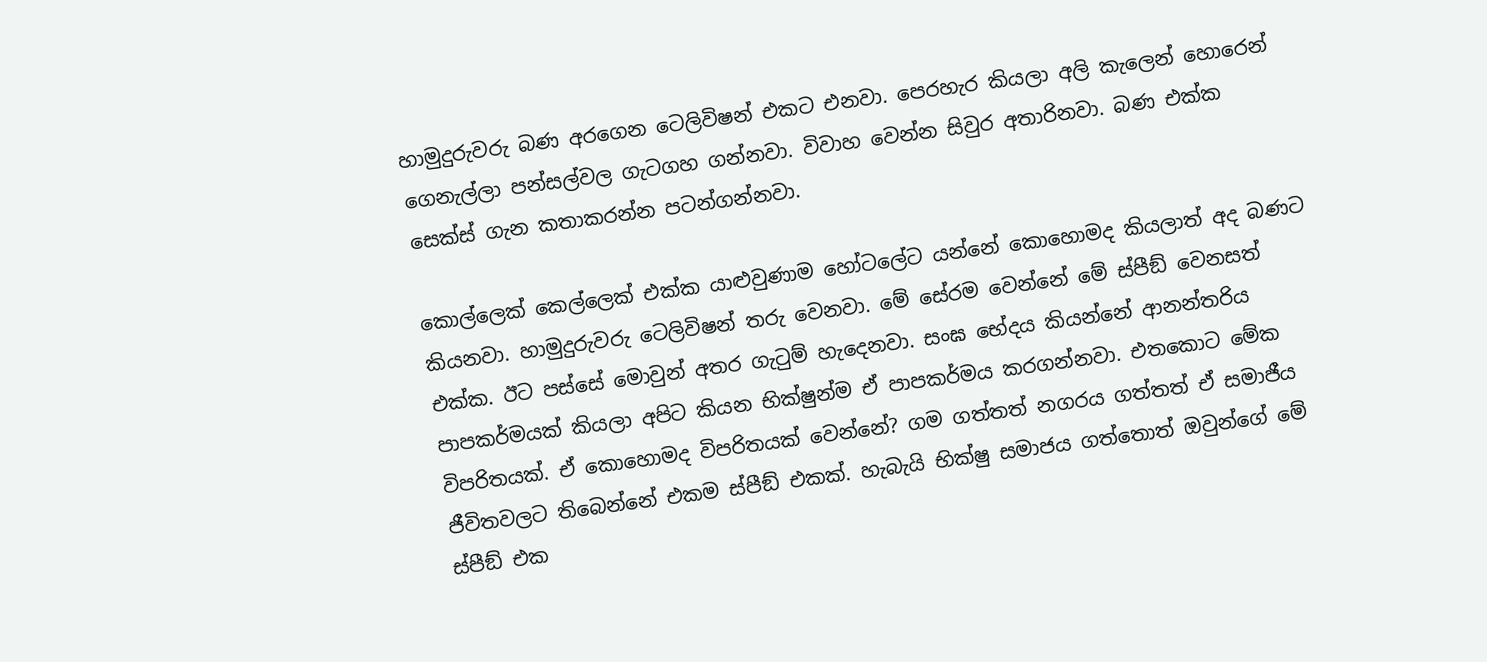හාමුදුරුවරු බණ අරගෙන ටෙලිවිෂන් එකට එනවා. පෙරහැර කියලා අලි කැලෙන් හොරෙන් ගෙනැල්ලා පන්සල්වල ගැටගහ ගන්නවා. විවාහ වෙන්න සිවුර අතාරිනවා. බණ එක්ක සෙක්ස් ගැන කතාකරන්න පටන්ගන්නවා.

කොල්ලෙක් කෙල්ලෙක් එක්ක යාළුවුණාම හෝටලේට යන්නේ කොහොමද කියලාත් අද බණට කියනවා. හාමුදුරුවරු ටෙලිවිෂන් තරු වෙනවා. මේ සේරම වෙන්නේ මේ ස්පීඞ් වෙනසත් එක්ක. ඊට පස්සේ මොවුන් අතර ගැටුම් හැදෙනවා. සංඝ භේදය කියන්නේ ආනන්තරිය පාපකර්මයක් කියලා අපිට කියන භික්ෂුන්ම ඒ පාපකර්මය කරගන්නවා. එතකොට මේක විපරිතයක්. ඒ කොහොමද විපරිතයක් වෙන්නේ? ගම ගත්තත් නගරය ගත්තත් ඒ සමාජීය ජීවිතවලට තිබෙන්නේ එකම ස්පීඞ් එකක්. හැබැයි භික්ෂු සමාජය ගත්තොත් ඔවුන්ගේ මේ ස්පීඞ් එක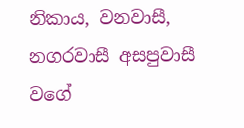නිකාය, වනවාසී, නගරවාසී අසපුවාසී වගේ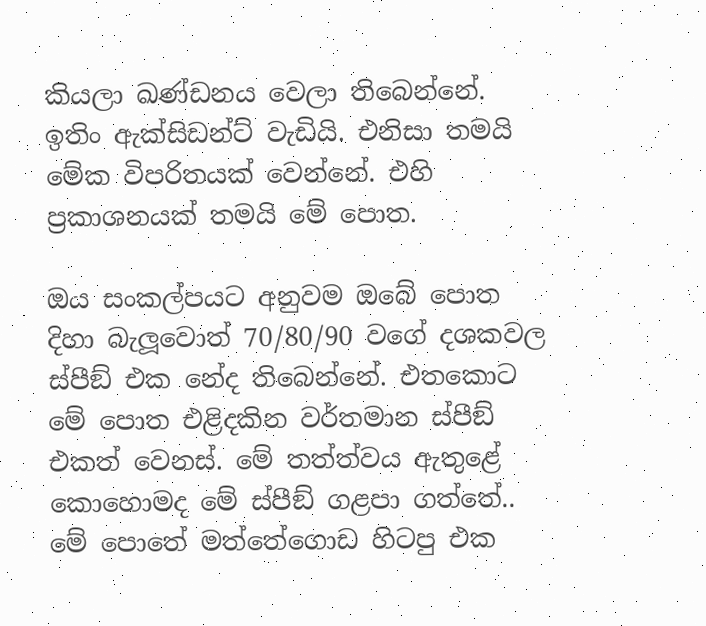කියලා ඛණ්ඩනය වෙලා තිබෙන්නේ. ඉතිං ඇක්සිඩන්ට් වැඩියි. එනිසා තමයි මේක විපරිතයක් වෙන්නේ. එහි ප්‍රකාශනයක් තමයි මේ පොත.

ඔය සංකල්පයට අනුවම ඔබේ පොත දිහා බැලූ‍වොත් 70/80/90 වගේ දශකවල ස්පීඞ් එක නේද තිබෙන්නේ. එතකොට මේ පොත එළිදකින වර්තමාන ස්පීඞ් එකත් වෙනස්. මේ තත්ත්වය ඇතුළේ කොහොමද මේ ස්පීඞ් ගළපා ගත්තේ..
මේ පොතේ මත්තේගොඩ හිටපු එක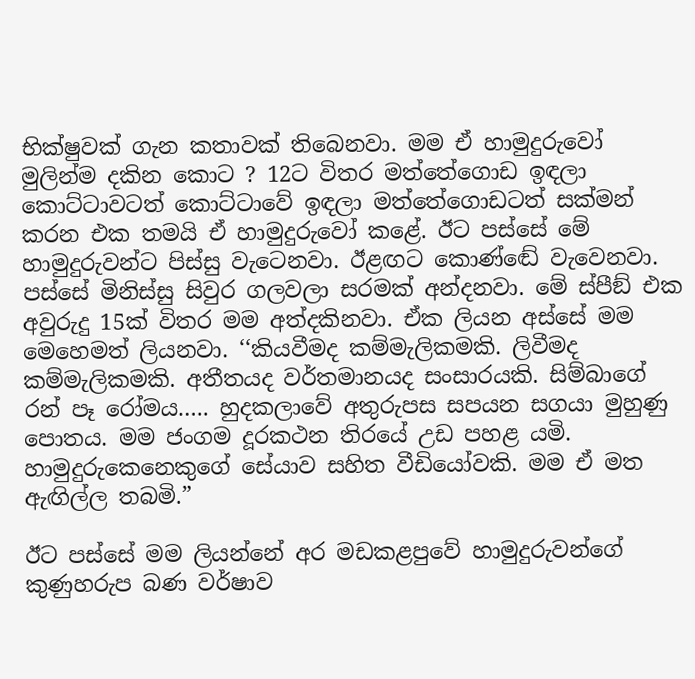භික්ෂුවක් ගැන කතාවක් තිබෙනවා. මම ඒ හාමුදුරුවෝ මුලින්ම දකින කොට ? 12ට විතර මත්තේගොඩ ඉඳලා කොට්ටාවටත් කොට්ටාවේ ඉඳලා මත්තේගොඩටත් සක්මන් කරන එක තමයි ඒ හාමුදුරුවෝ කළේ. ඊට පස්සේ මේ හාමුදුරුවන්ට පිස්සු වැටෙනවා. ඊළඟට කොණ්ඬේ වැවෙනවා. පස්සේ මිනිස්සු සිවුර ගලවලා සරමක් අන්දනවා. මේ ස්පීඞ් එක අවුරුදු 15ක් විතර මම අත්දකිනවා. ඒක ලියන අස්සේ මම මෙහෙමත් ලියනවා. ‘‘කියවීමද කම්මැලිකමකි. ලිවීමද කම්මැලිකමකි. අතීතයද වර්තමානයද සංසාරයකි. සිම්බාගේ රන් පෑ රෝමය….. හුදකලාවේ අතුරුපස සපයන සගයා මුහුණු පොතය. මම ජංගම දූරකථන තිරයේ උඩ පහළ යමි. හාමුදුරුකෙනෙකුගේ සේයාව සහිත වීඩියෝවකි. මම ඒ මත ඇඟිල්ල තබමි.”

ඊට පස්සේ මම ලියන්නේ අර මඩකළපුවේ හාමුදුරුවන්ගේ කුණුහරුප බණ වර්ෂාව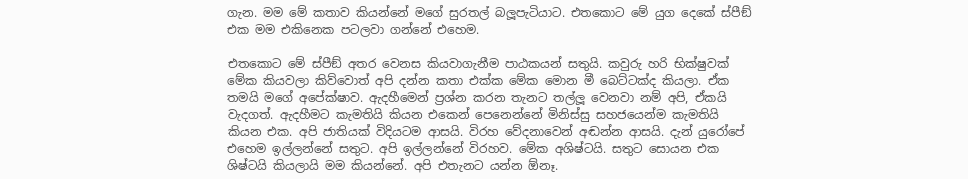ගැන. මම මේ කතාව කියන්නේ මගේ සුරතල් බලූ‍පැටියාට. එතකොට මේ යුග දෙකේ ස්පීඞ් එක මම එකිනෙක පටලවා ගන්නේ එහෙම.

එතකොට මේ ස්පීඞ් අතර වෙනස කියවාගැනීම පාඨකයන් සතුයි. කවුරු හරි භික්ෂුවක් මේක කියවලා කිව්වොත් අපි දන්න කතා එක්ක මේක මොන මී බෙට්ටක්ද කියලා. ඒක තමයි මගේ අපේක්ෂාව. ඇදහීමෙන් ප්‍රශ්න කරන තැනට තල්ලූ‍ වෙනවා නම් අපි, ඒකයි වැදගත්. ඇදහීමට කැමතියි කියන එකෙන් පෙනෙන්නේ මිනිස්සු සහජයෙන්ම කැමතියි කියන එක. අපි ජාතියක් විදියටම ආසයි. විරහ වේදනාවෙන් අඬන්න ආසයි. දැන් යුරෝපේ එහෙම ඉල්ලන්නේ සතුට. අපි ඉල්ලන්නේ විරහව. මේක අශිෂ්ටයි. සතුට සොයන එක ශිෂ්ටයි කියලායි මම කියන්නේ. අපි එතැනට යන්න ඕනෑ.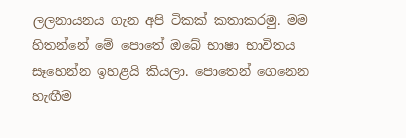ලලනායනය ගැන අපි ටිකක් කතාකරමු. මම හිතන්නේ මේ පොතේ ඔබේ භාෂා භාවිතය සෑහෙන්න ඉහළයි කියලා. පොතෙන් ගෙනෙන හැඟීම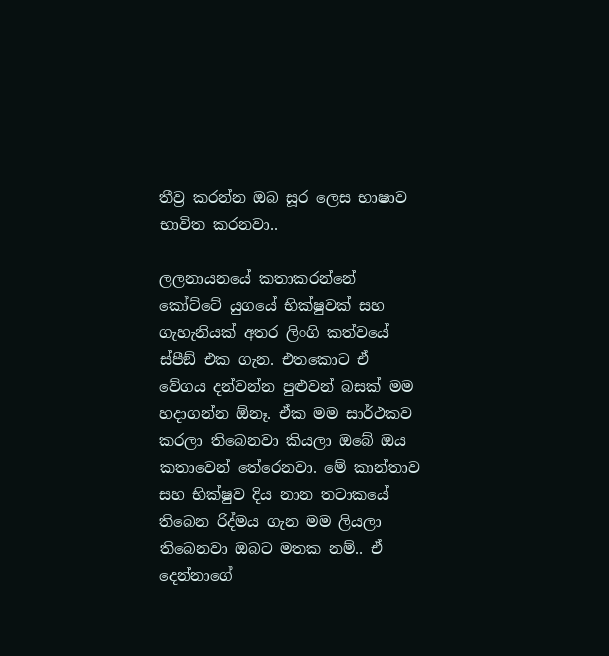තීව්‍ර කරන්න ඔබ සූර ලෙස භාෂාව භාවිත කරනවා..

ලලනායනයේ කතාකරන්නේ කෝට්ටේ යුගයේ භික්ෂුවක් සහ ගැහැනියක් අතර ලිංගි කත්වයේ ස්පීඞ් එක ගැන. එතකොට ඒ වේගය දන්වන්න පුළුවන් බසක් මම හදාගන්න ඕනෑ. ඒක මම සාර්ථකව කරලා තිබෙනවා කියලා ඔබේ ඔය කතාවෙන් තේරෙනවා. මේ කාන්තාව සහ භික්ෂුව දිය නාන තටාකයේ තිබෙන රිද්මය ගැන මම ලියලා තිබෙනවා ඔබට මතක නම්.. ඒ දෙන්නාගේ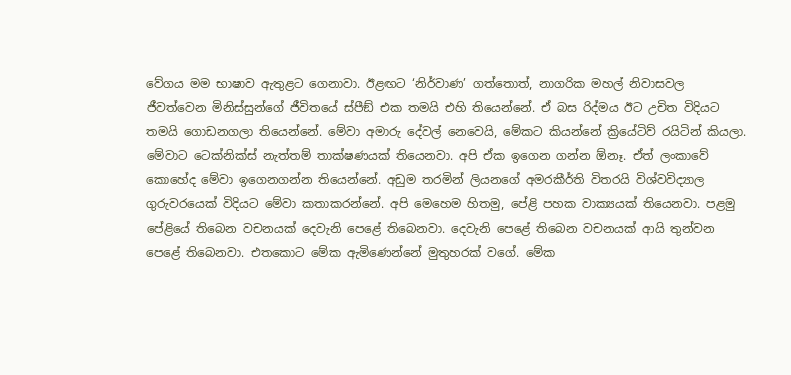වේගය මම භාෂාව ඇතුළට ගෙනාවා. ඊළඟට ‘නිර්වාණ’ ගත්තොත්, නාගරික මහල් නිවාසවල ජීවත්වෙන මිනිස්සුන්ගේ ජීවිතයේ ස්පීඞ් එක තමයි එහි තියෙන්නේ. ඒ බස රිද්මය ඊට උචිත විදියට තමයි ගොඩනගලා තියෙන්නේ. මේවා අමාරු දේවල් නෙවෙයි, මේකට කියන්නේ ක්‍රියේටිව් රයිටින් කියලා. මේවාට ටෙක්නික්ස් නැත්තම් තාක්ෂණයක් තියෙනවා. අපි ඒක ඉගෙන ගන්න ඕනෑ. ඒත් ලංකාවේ කොහේද මේවා ඉගෙනගන්න තියෙන්නේ. අඩුම තරමින් ලියනගේ අමරකීර්ති විතරයි විශ්වවිද්‍යාල ගුරුවරයෙක් විදියට මේවා කතාකරන්නේ. අපි මෙහෙම හිතමු, පේළි පහක වාක්‍යයක් තියෙනවා. පළමු පේළියේ තිබෙන වචනයක් දෙවැනි පෙළේ තිබෙනවා. දෙවැනි පෙළේ තිබෙන වචනයක් ආයි තුන්වන පෙළේ තිබෙනවා. එතකොට මේක ඇමිණෙන්නේ මුතුහරක් වගේ. මේක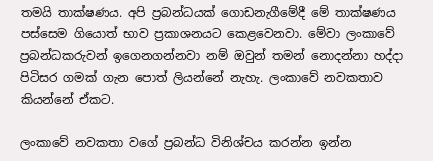තමයි තාක්ෂණය. අපි ප්‍රබන්ධයක් ගොඩනැගීමේදී මේ තාක්ෂණය පස්සෙම ගියොත් භාව ප්‍රකාශනයට කෙළවෙනවා. මේවා ලංකාවේ ප්‍රබන්ධකරුවන් ඉගෙනගන්නවා නම් ඔවුන් තමන් නොදන්නා හද්දා පිටිසර ගමක් ගැන පොත් ලියන්නේ නැහැ. ලංකාවේ නවකතාව කියන්නේ ඒකට.

ලංකාවේ නවකතා වගේ ප්‍රබන්ධ විනිශ්චය කරන්න ඉන්න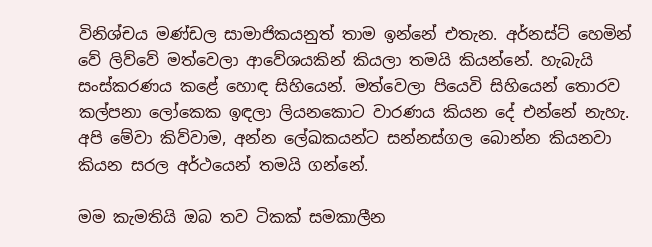විනිශ්චය මණ්ඩල සාමාජිකයනුත් තාම ඉන්නේ එතැන. අර්නස්ට් හෙමින් වේ ලිව්වේ මත්වෙලා ආවේශයකින් කියලා තමයි කියන්නේ. හැබැයි සංස්කරණය කළේ හොඳ සිහියෙන්. මත්වෙලා පියෙවි සිහියෙන් තොරව කල්පනා ලෝකෙක ඉඳලා ලියනකොට වාරණය කියන දේ එන්නේ නැහැ. අපි මේවා කිව්වාම, අන්න ලේඛකයන්ට සන්නස්ගල බොන්න කියනවා කියන සරල අර්ථයෙන් තමයි ගන්නේ.

මම කැමතියි ඔබ තව ටිකක් සමකාලීන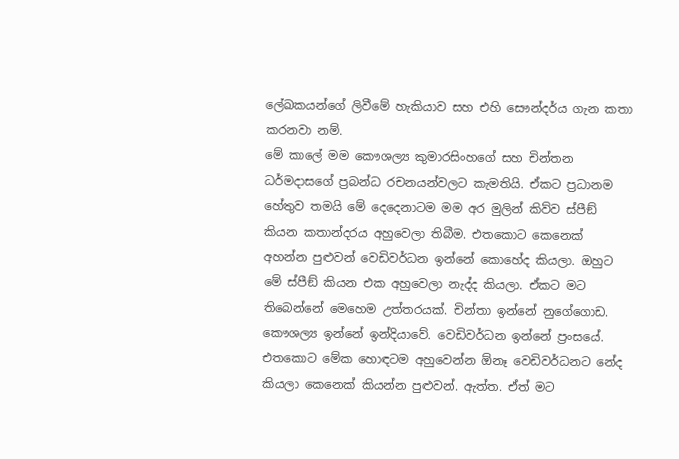ලේඛකයන්ගේ ලිවීමේ හැකියාව සහ එහි සෞන්දර්ය ගැන කතා කරනවා නම්.
මේ කාලේ මම කෞශල්‍ය කුමාරසිංහගේ සහ චින්තන ධර්මදාසගේ ප්‍රබන්ධ රචනයන්වලට කැමතියි. ඒකට ප්‍රධානම හේතුව තමයි මේ දෙදෙනාටම මම අර මුලින් කිව්ව ස්පීඞ් කියන කතාන්දරය අහුවෙලා තිබීම. එතකොට කෙනෙක් අහන්න පුළුවන් වෙඩිවර්ධන ඉන්නේ කොහේද කියලා. ඔහුට මේ ස්පීඞ් කියන එක අහුවෙලා නැද්ද කියලා. ඒකට මට තිබෙන්නේ මෙහෙම උත්තරයක්. චින්තා ඉන්නේ නුගේගොඩ. කෞශල්‍ය ඉන්නේ ඉන්දියාවේ. වෙඩිවර්ධන ඉන්නේ ප්‍රංසයේ. එතකොට මේක හොඳටම අහුවෙන්න ඕනෑ වෙඩිවර්ධනට නේද කියලා කෙනෙක් කියන්න පුළුවන්. ඇත්ත. ඒත් මට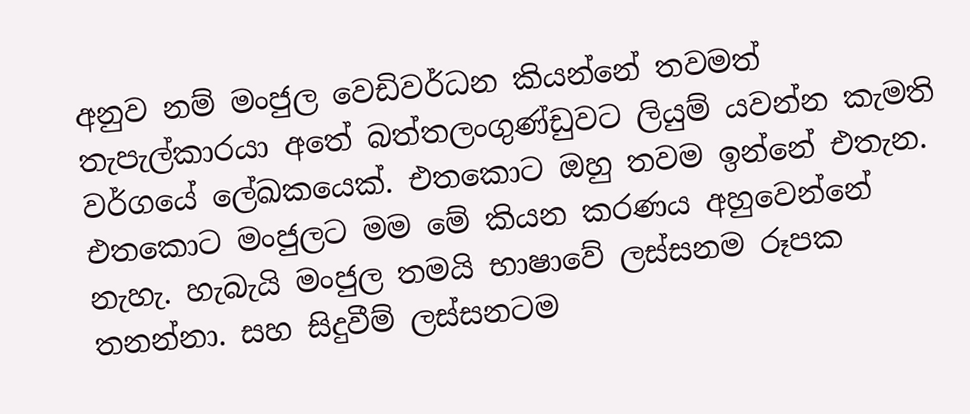අනුව නම් මංජුල වෙඩිවර්ධන කියන්නේ තවමත් තැපැල්කාරයා අතේ බත්තලංගුණ්ඩුවට ලියුම් යවන්න කැමති වර්ගයේ ලේඛකයෙක්. එතකොට ඔහු තවම ඉන්නේ එතැන. එතකොට මංජුලට මම මේ කියන කරණය අහුවෙන්නේ නැහැ. හැබැයි මංජුල තමයි භාෂාවේ ලස්සනම රූපක තනන්නා. සහ සිදුවීම් ලස්සනටම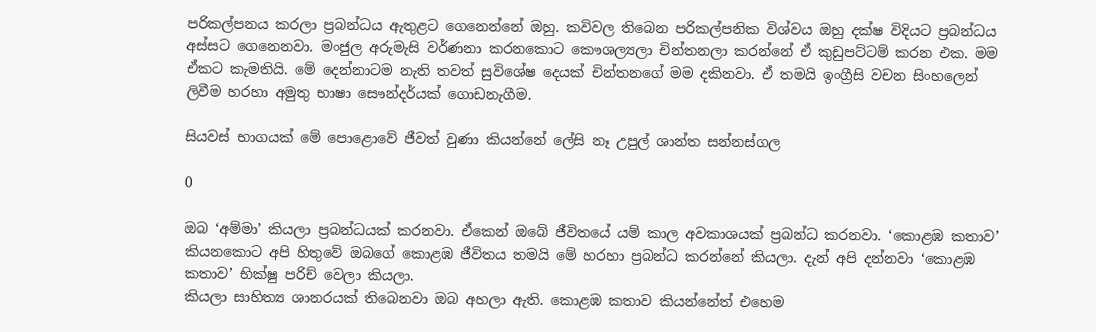පරිකල්පනය කරලා ප්‍රබන්ධය ඇතුළට ගෙනෙන්නේ ඔහු. කවිවල තිබෙන පරිකල්පනික විශ්වය ඔහු දක්ෂ විදියට ප්‍රබන්ධය අස්සට ගෙනෙනවා. මංජුල අරුමැසි වර්ණනා කරනකොට කෞශල්‍යලා චින්තනලා කරන්නේ ඒ කුඩුපට්ටම් කරන එක. මම ඒකට කැමතියි. මේ දෙන්නාටම නැති තවත් සුවිශේෂ දෙයක් චින්තනගේ මම දකිනවා. ඒ තමයි ඉංග්‍රීසි වචන සිංහලෙන් ලිවීම හරහා අමුතු භාෂා සෞන්දර්යක් ගොඩනැගීම.

සියවස් භාගයක් මේ පොළොවේ ජීවත් වුණා කියන්නේ ලේසි නෑ උපුල් ශාන්ත සන්නස්ගල

0

ඔබ ‘අම්මා’ කියලා ප්‍රබන්ධයක් කරනවා. ඒකෙන් ඔබේ ජීවිතයේ යම් කාල අවකාශයක් ප්‍රබන්ධ කරනවා. ‘කොළඹ කතාව’ කියනකොට අපි හිතුවේ ඔබගේ කොළඹ ජීවිතය තමයි මේ හරහා ප්‍රබන්ධ කරන්නේ කියලා. දැන් අපි දන්නවා ‘කොළඹ කතාව’ භික්ෂු පරිච්‍ වෙලා කියලා.
කියලා සාහිත්‍ය ශානරයක් තිබෙනවා ඔබ අහලා ඇති. කොළඹ කතාව කියන්නේත් එහෙම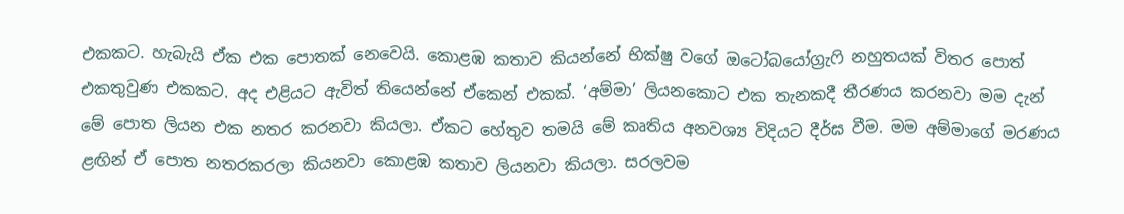එකකට. හැබැයි ඒක එක පොතක් නෙවෙයි. කොළඹ කතාව කියන්නේ භික්ෂු වගේ ඔටෝබයෝග්‍රැෆි නහුතයක් විතර පොත් එකතුවුණ එකකට. අද එළියට ඇවිත් තියෙන්නේ ඒකෙන් එකක්. ‘අම්මා’ ලියනකොට එක තැනකදී තීරණය කරනවා මම දැන් මේ පොත ලියන එක නතර කරනවා කියලා. ඒකට හේතුව තමයි මේ කෘතිය අනවශ්‍ය විදියට දීර්ඝ වීම. මම අම්මාගේ මරණය ළඟින් ඒ පොත නතරකරලා කියනවා කොළඹ කතාව ලියනවා කියලා. සරලවම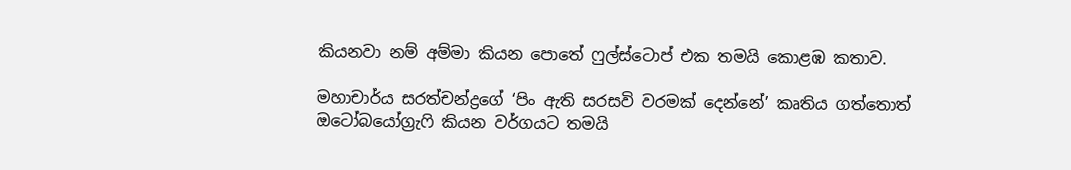කියනවා නම් අම්මා කියන පොතේ ෆුල්ස්ටොප් එක තමයි කොළඹ කතාව.

මහාචාර්ය සරත්චන්ද්‍රගේ ‘පිං ඇති සරසවි වරමක් දෙන්නේ’ කෘතිය ගත්තොත් ඔටෝබයෝග්‍රැෆි කියන වර්ගයට තමයි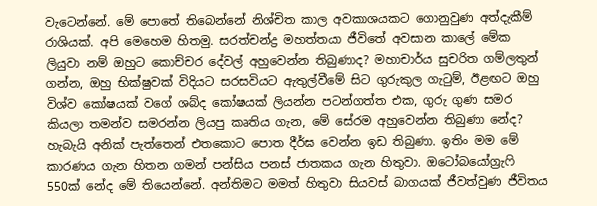වැටෙන්නේ. මේ පොතේ තිබෙන්නේ නිශ්චිත කාල අවකාශයකට ගොනුවුණ අත්දැකීම් රාශියක්. අපි මෙහෙම හිතමු. සරත්චන්ද්‍ර මහත්තයා ජීවිතේ අවසාන කාලේ මේක ලියුවා නම් ඔහුට කොච්චර දේවල් අහුවෙන්න තිබුණාද? මහාචාර්ය සුචරිත ගම්ලතුන් ගන්න, ඔහු භික්ෂුවක් විදියට සරසවියට ඇතුල්වීමේ සිට ගුරුකුල ගැටුම්, ඊළඟට ඔහු විශ්ව කෝෂයක් වගේ ශබ්ද කෝෂයක් ලියන්න පටන්ගත්ත එක, ගුරු ගුණ සමර කියලා තමන්ව සමරන්න ලියපු කෘතිය ගැන, මේ සේරම අහුවෙන්න තිබුණා නේද? හැබැයි අනික් පැත්තෙන් එතකොට පොත දීර්ඝ වෙන්න ඉඩ තිබුණා. ඉතිං මම මේ කාරණය ගැන හිතන ගමන් පන්සිය පනස් ජාතකය ගැන හිතුවා. ඔටෝබයෝග්‍රැෆි 550ක් නේද මේ තියෙන්නේ. අන්තිමට මමත් හිතුවා සියවස් බාගයක් ජීවත්වුණ ජීවිතය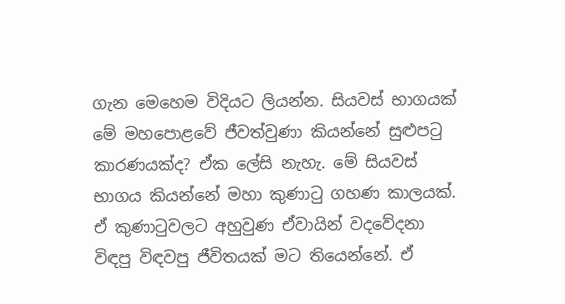ගැන මෙහෙම විදියට ලියන්න. සියවස් භාගයක් මේ මහපොළවේ ජීවත්වුණා කියන්නේ සුළුපටු කාරණයක්ද? ඒක ලේසි නැහැ. මේ සියවස් භාගය කියන්නේ මහා කුණාටු ගහණ කාලයක්. ඒ කුණාටුවලට අහුවුණ ඒවායින් වදවේදනා විඳපු විඳවපු ජීවිතයක් මට තියෙන්නේ. ඒ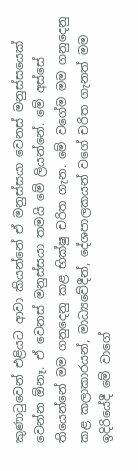කුණාටුවෙන් එළියට ආවා කියන්නේ ඒ මනුස්සයා වෙනස් මනුස්සයෙක් වෙන්න ඕනෑ. ඒ වෙනස් මනුස්සයා තමයි මේ ලියන්නේ. මේ අස්සේ තියෙන්නේ මම ගනුදෙනු කළ භික්ෂු චරිත ගැන. මේ වගේම මම ගනුදෙනු කළ කලාකාරයන්, මාධ්‍යවේදීන්, දේශපාලකයන් වගේ චරිත ගැනත් මම ඉදිරියේදී මේ වාගේ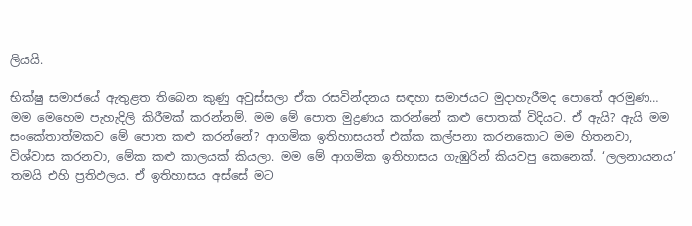ලියයි.

භික්ෂු සමාජයේ ඇතුළත තිබෙන කුණු අවුස්සලා ඒක රසවින්දනය සඳහා සමාජයට මුදාහැරීමද පොතේ අරමුණ…
මම මෙහෙම පැහැදිලි කිරීමක් කරන්නම්. මම මේ පොත මුද්‍රණය කරන්නේ කළු පොතක් විදියට. ඒ ඇයි? ඇයි මම සංකේතාත්මකව මේ පොත කළු කරන්නේ? ආගමික ඉතිහාසයත් එක්ක කල්පනා කරනකොට මම හිතනවා, විශ්වාස කරනවා, මේක කළු කාලයක් කියලා. මම මේ ආගමික ඉතිහාසය ගැඹුරින් කියවපු කෙනෙක්. ‘ලලනායනය’ තමයි එහි ප්‍රතිඵලය. ඒ ඉතිහාසය අස්සේ මට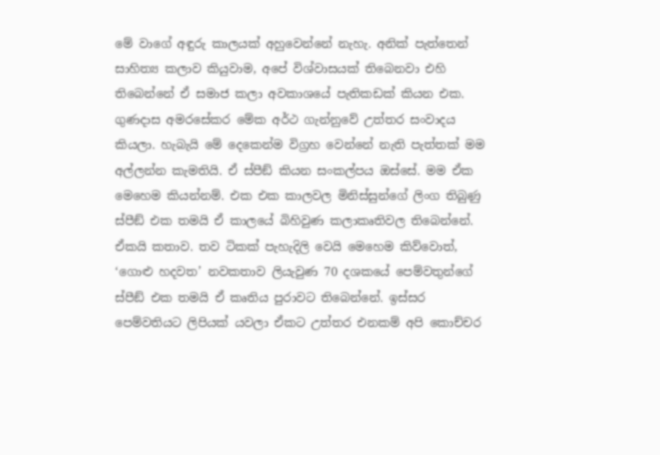මේ වාගේ අඳුරු කාලයක් අහුවෙන්නේ නැහැ. අනික් පැත්තෙන් සාහිත්‍ය කලාව කියුවාම, අපේ විශ්වාසයක් තිබෙනවා එහි තිබෙන්නේ ඒ සමාජ කලා අවකාශයේ පැතිකඩක් කියන එක. ගුණදාස අමරසේකර මේක අර්ථ ගැන්නුවේ උත්තර සංවාදය කියලා. හැබැයි මේ දෙකෙන්ම විග්‍රහ වෙන්නේ නැති පැත්තක් මම අල්ලන්න කැමතියි. ඒ ස්පීඞ් කියන සංකල්පය ඔස්සේ. මම ඒක මෙහෙම කියන්නම්. එක එක කාලවල මිනිස්සුන්ගේ ලිංග තිබුණු ස්පීඞ් එක තමයි ඒ කාලයේ බිහිවුණ කලාකෘතිවල තිබෙන්නේ. ඒකයි කතාව. තව ටිකක් පැහැදිලි වෙයි මෙහෙම කිව්වොත්, ‘ගොළු හදවත’ නවකතාව ලියැවුණ 70 දශකයේ පෙම්වතුන්ගේ ස්පීඞ් එක තමයි ඒ කෘතිය පුරාවට තිබෙන්නේ. ඉස්සර පෙම්වතියට ලිපියක් යවලා ඒකට උත්තර එනකම් අපි කොච්චර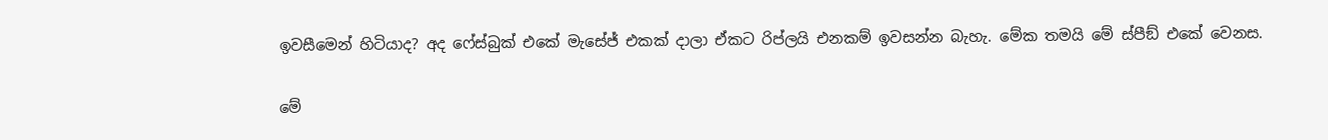ඉවසීමෙන් හිටියාද? අද ෆේස්බුක් එකේ මැසේජ් එකක් දාලා ඒකට රිප්ලයි එනකම් ඉවසන්න බැහැ. මේක තමයි මේ ස්පීඞ් එකේ වෙනස.

මේ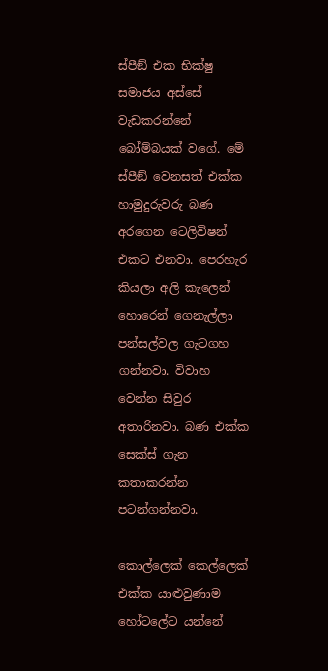ස්පීඞ් එක භික්ෂු සමාජය අස්සේ වැඩකරන්නේ බෝම්බයක් වගේ. මේ ස්පීඞ් වෙනසත් එක්ක හාමුදුරුවරු බණ අරගෙන ටෙලිවිෂන් එකට එනවා. පෙරහැර කියලා අලි කැලෙන් හොරෙන් ගෙනැල්ලා පන්සල්වල ගැටගහ ගන්නවා. විවාහ වෙන්න සිවුර අතාරිනවා. බණ එක්ක සෙක්ස් ගැන කතාකරන්න පටන්ගන්නවා.

කොල්ලෙක් කෙල්ලෙක් එක්ක යාළුවුණාම හෝටලේට යන්නේ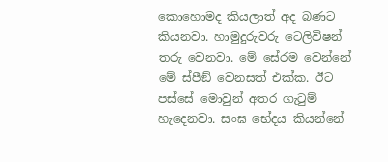කොහොමද කියලාත් අද බණට කියනවා. හාමුදුරුවරු ටෙලිවිෂන් තරු වෙනවා. මේ සේරම වෙන්නේ මේ ස්පීඞ් වෙනසත් එක්ක. ඊට පස්සේ මොවුන් අතර ගැටුම් හැදෙනවා. සංඝ භේදය කියන්නේ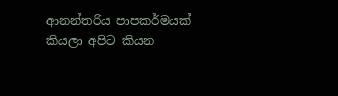ආනන්තරිය පාපකර්මයක් කියලා අපිට කියන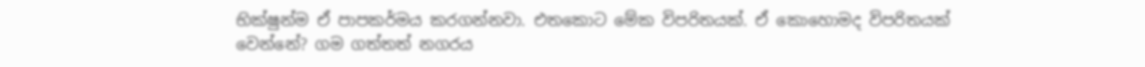භික්ෂුන්ම ඒ පාපකර්මය කරගන්නවා. එතකොට මේක විපරිතයක්. ඒ කොහොමද විපරිතයක් වෙන්නේ? ගම ගත්තත් නගරය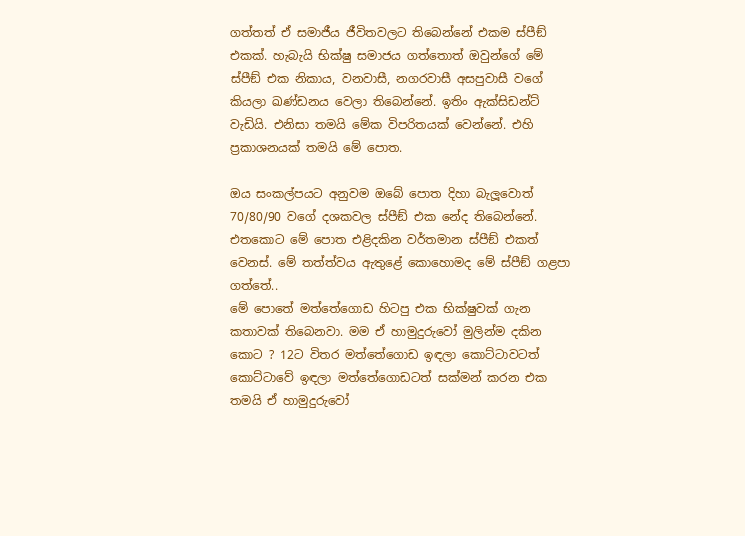ගත්තත් ඒ සමාජීය ජීවිතවලට තිබෙන්නේ එකම ස්පීඞ් එකක්. හැබැයි භික්ෂු සමාජය ගත්තොත් ඔවුන්ගේ මේ ස්පීඞ් එක නිකාය, වනවාසී, නගරවාසී අසපුවාසී වගේ කියලා ඛණ්ඩනය වෙලා තිබෙන්නේ. ඉතිං ඇක්සිඩන්ට් වැඩියි. එනිසා තමයි මේක විපරිතයක් වෙන්නේ. එහි ප්‍රකාශනයක් තමයි මේ පොත.

ඔය සංකල්පයට අනුවම ඔබේ පොත දිහා බැලූ‍වොත් 70/80/90 වගේ දශකවල ස්පීඞ් එක නේද තිබෙන්නේ. එතකොට මේ පොත එළිදකින වර්තමාන ස්පීඞ් එකත් වෙනස්. මේ තත්ත්වය ඇතුළේ කොහොමද මේ ස්පීඞ් ගළපා ගත්තේ..
මේ පොතේ මත්තේගොඩ හිටපු එක භික්ෂුවක් ගැන කතාවක් තිබෙනවා. මම ඒ හාමුදුරුවෝ මුලින්ම දකින කොට ? 12ට විතර මත්තේගොඩ ඉඳලා කොට්ටාවටත් කොට්ටාවේ ඉඳලා මත්තේගොඩටත් සක්මන් කරන එක තමයි ඒ හාමුදුරුවෝ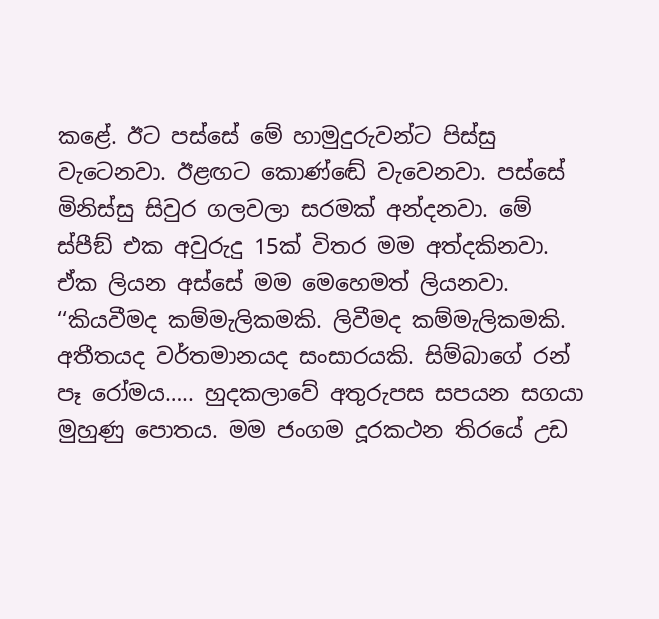කළේ. ඊට පස්සේ මේ හාමුදුරුවන්ට පිස්සු වැටෙනවා. ඊළඟට කොණ්ඬේ වැවෙනවා. පස්සේ මිනිස්සු සිවුර ගලවලා සරමක් අන්දනවා. මේ ස්පීඞ් එක අවුරුදු 15ක් විතර මම අත්දකිනවා. ඒක ලියන අස්සේ මම මෙහෙමත් ලියනවා. ‘‘කියවීමද කම්මැලිකමකි. ලිවීමද කම්මැලිකමකි. අතීතයද වර්තමානයද සංසාරයකි. සිම්බාගේ රන් පෑ රෝමය….. හුදකලාවේ අතුරුපස සපයන සගයා මුහුණු පොතය. මම ජංගම දූරකථන තිරයේ උඩ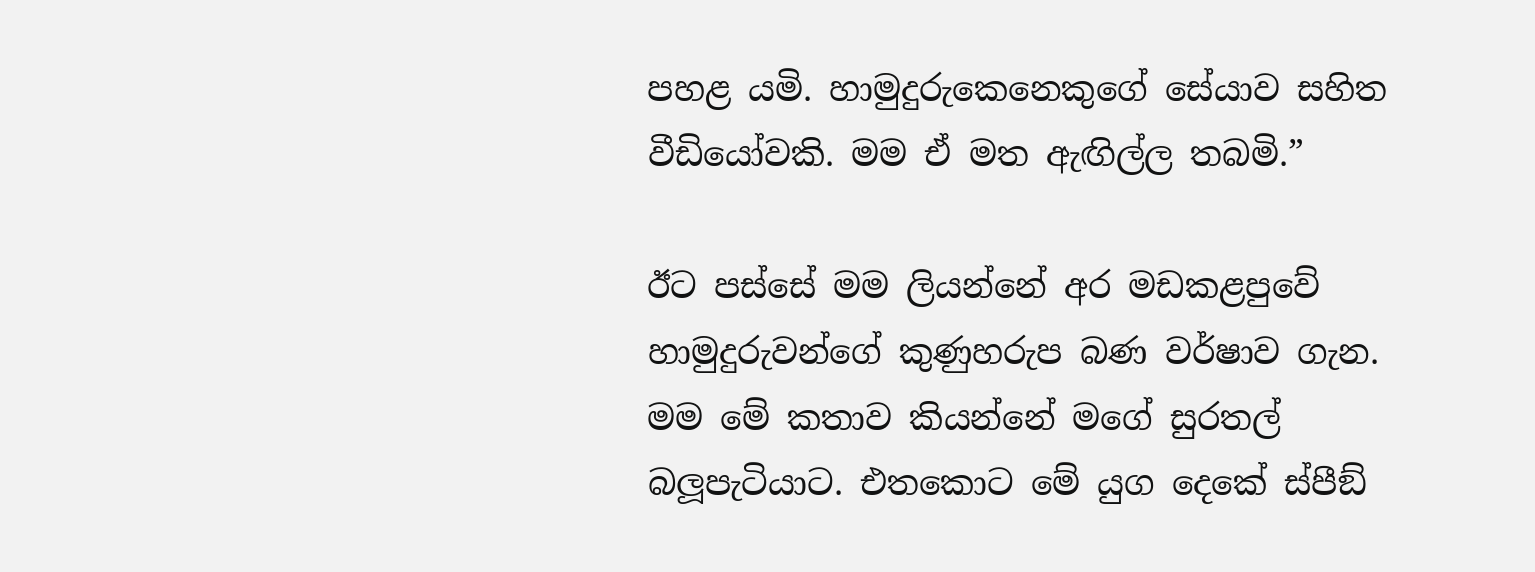පහළ යමි. හාමුදුරුකෙනෙකුගේ සේයාව සහිත වීඩියෝවකි. මම ඒ මත ඇඟිල්ල තබමි.”

ඊට පස්සේ මම ලියන්නේ අර මඩකළපුවේ හාමුදුරුවන්ගේ කුණුහරුප බණ වර්ෂාව ගැන. මම මේ කතාව කියන්නේ මගේ සුරතල් බලූ‍පැටියාට. එතකොට මේ යුග දෙකේ ස්පීඞ්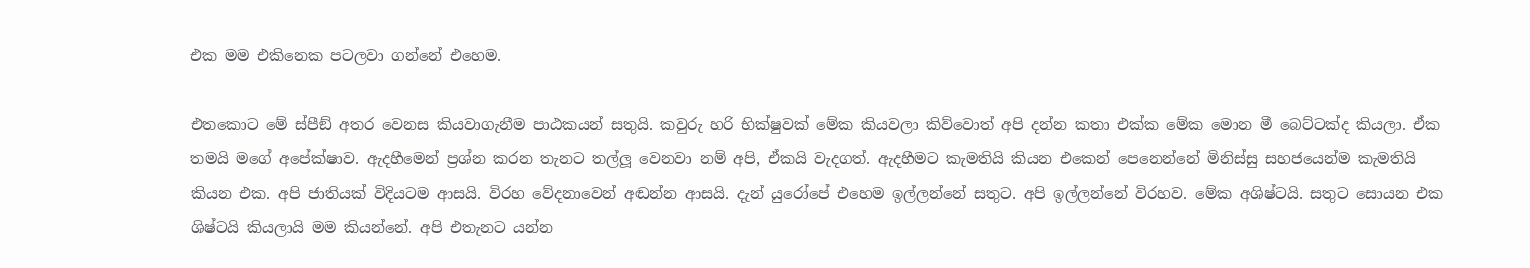එක මම එකිනෙක පටලවා ගන්නේ එහෙම.

එතකොට මේ ස්පීඞ් අතර වෙනස කියවාගැනීම පාඨකයන් සතුයි. කවුරු හරි භික්ෂුවක් මේක කියවලා කිව්වොත් අපි දන්න කතා එක්ක මේක මොන මී බෙට්ටක්ද කියලා. ඒක තමයි මගේ අපේක්ෂාව. ඇදහීමෙන් ප්‍රශ්න කරන තැනට තල්ලූ‍ වෙනවා නම් අපි, ඒකයි වැදගත්. ඇදහීමට කැමතියි කියන එකෙන් පෙනෙන්නේ මිනිස්සු සහජයෙන්ම කැමතියි කියන එක. අපි ජාතියක් විදියටම ආසයි. විරහ වේදනාවෙන් අඬන්න ආසයි. දැන් යුරෝපේ එහෙම ඉල්ලන්නේ සතුට. අපි ඉල්ලන්නේ විරහව. මේක අශිෂ්ටයි. සතුට සොයන එක ශිෂ්ටයි කියලායි මම කියන්නේ. අපි එතැනට යන්න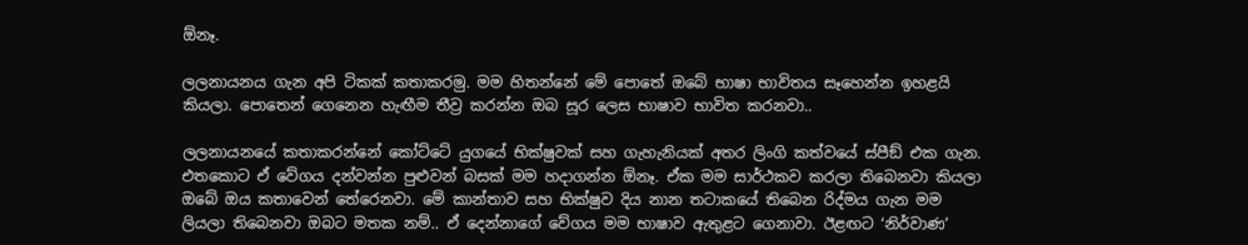ඕනෑ.

ලලනායනය ගැන අපි ටිකක් කතාකරමු. මම හිතන්නේ මේ පොතේ ඔබේ භාෂා භාවිතය සෑහෙන්න ඉහළයි කියලා. පොතෙන් ගෙනෙන හැඟීම තීව්‍ර කරන්න ඔබ සූර ලෙස භාෂාව භාවිත කරනවා..

ලලනායනයේ කතාකරන්නේ කෝට්ටේ යුගයේ භික්ෂුවක් සහ ගැහැනියක් අතර ලිංගි කත්වයේ ස්පීඞ් එක ගැන. එතකොට ඒ වේගය දන්වන්න පුළුවන් බසක් මම හදාගන්න ඕනෑ. ඒක මම සාර්ථකව කරලා තිබෙනවා කියලා ඔබේ ඔය කතාවෙන් තේරෙනවා. මේ කාන්තාව සහ භික්ෂුව දිය නාන තටාකයේ තිබෙන රිද්මය ගැන මම ලියලා තිබෙනවා ඔබට මතක නම්.. ඒ දෙන්නාගේ වේගය මම භාෂාව ඇතුළට ගෙනාවා. ඊළඟට ‘නිර්වාණ’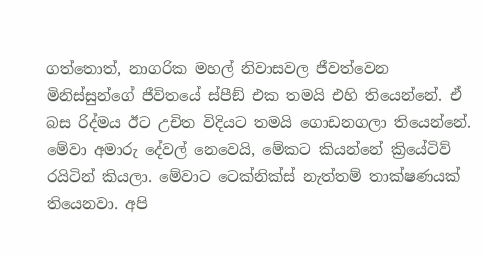ගත්තොත්, නාගරික මහල් නිවාසවල ජීවත්වෙන මිනිස්සුන්ගේ ජීවිතයේ ස්පීඞ් එක තමයි එහි තියෙන්නේ. ඒ බස රිද්මය ඊට උචිත විදියට තමයි ගොඩනගලා තියෙන්නේ. මේවා අමාරු දේවල් නෙවෙයි, මේකට කියන්නේ ක්‍රියේටිව් රයිටින් කියලා. මේවාට ටෙක්නික්ස් නැත්තම් තාක්ෂණයක් තියෙනවා. අපි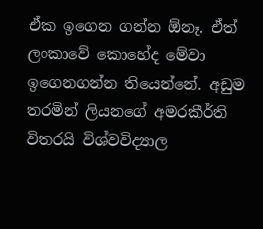ඒක ඉගෙන ගන්න ඕනෑ. ඒත් ලංකාවේ කොහේද මේවා ඉගෙනගන්න තියෙන්නේ. අඩුම තරමින් ලියනගේ අමරකීර්ති විතරයි විශ්වවිද්‍යාල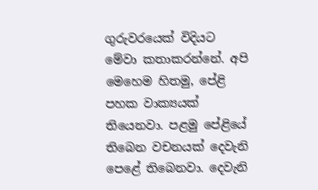ගුරුවරයෙක් විදියට මේවා කතාකරන්නේ. අපි මෙහෙම හිතමු, පේළි පහක වාක්‍යයක් තියෙනවා. පළමු පේළියේ තිබෙන වචනයක් දෙවැනි පෙළේ තිබෙනවා. දෙවැනි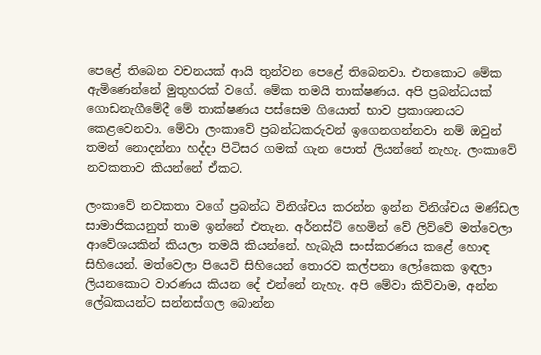පෙළේ තිබෙන වචනයක් ආයි තුන්වන පෙළේ තිබෙනවා. එතකොට මේක ඇමිණෙන්නේ මුතුහරක් වගේ. මේක තමයි තාක්ෂණය. අපි ප්‍රබන්ධයක් ගොඩනැගීමේදී මේ තාක්ෂණය පස්සෙම ගියොත් භාව ප්‍රකාශනයට කෙළවෙනවා. මේවා ලංකාවේ ප්‍රබන්ධකරුවන් ඉගෙනගන්නවා නම් ඔවුන් තමන් නොදන්නා හද්දා පිටිසර ගමක් ගැන පොත් ලියන්නේ නැහැ. ලංකාවේ නවකතාව කියන්නේ ඒකට.

ලංකාවේ නවකතා වගේ ප්‍රබන්ධ විනිශ්චය කරන්න ඉන්න විනිශ්චය මණ්ඩල සාමාජිකයනුත් තාම ඉන්නේ එතැන. අර්නස්ට් හෙමින් වේ ලිව්වේ මත්වෙලා ආවේශයකින් කියලා තමයි කියන්නේ. හැබැයි සංස්කරණය කළේ හොඳ සිහියෙන්. මත්වෙලා පියෙවි සිහියෙන් තොරව කල්පනා ලෝකෙක ඉඳලා ලියනකොට වාරණය කියන දේ එන්නේ නැහැ. අපි මේවා කිව්වාම, අන්න ලේඛකයන්ට සන්නස්ගල බොන්න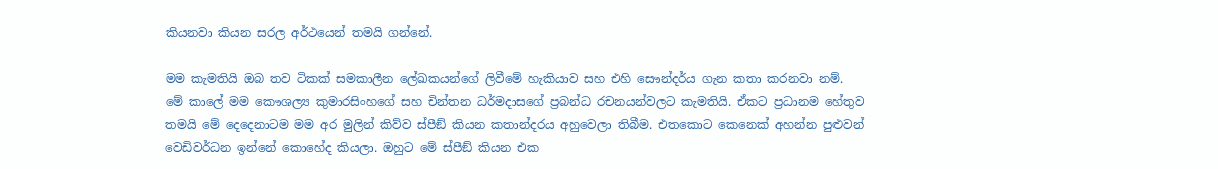කියනවා කියන සරල අර්ථයෙන් තමයි ගන්නේ.

මම කැමතියි ඔබ තව ටිකක් සමකාලීන ලේඛකයන්ගේ ලිවීමේ හැකියාව සහ එහි සෞන්දර්ය ගැන කතා කරනවා නම්.
මේ කාලේ මම කෞශල්‍ය කුමාරසිංහගේ සහ චින්තන ධර්මදාසගේ ප්‍රබන්ධ රචනයන්වලට කැමතියි. ඒකට ප්‍රධානම හේතුව තමයි මේ දෙදෙනාටම මම අර මුලින් කිව්ව ස්පීඞ් කියන කතාන්දරය අහුවෙලා තිබීම. එතකොට කෙනෙක් අහන්න පුළුවන් වෙඩිවර්ධන ඉන්නේ කොහේද කියලා. ඔහුට මේ ස්පීඞ් කියන එක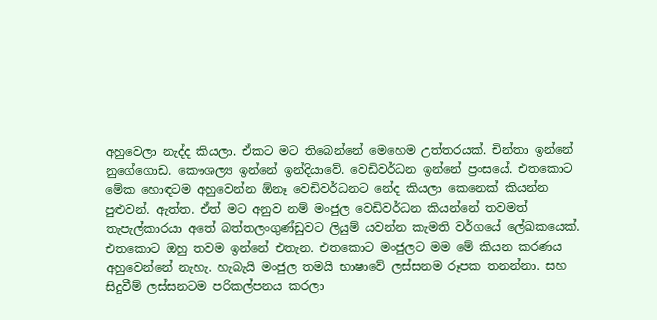අහුවෙලා නැද්ද කියලා. ඒකට මට තිබෙන්නේ මෙහෙම උත්තරයක්. චින්තා ඉන්නේ නුගේගොඩ. කෞශල්‍ය ඉන්නේ ඉන්දියාවේ. වෙඩිවර්ධන ඉන්නේ ප්‍රංසයේ. එතකොට මේක හොඳටම අහුවෙන්න ඕනෑ වෙඩිවර්ධනට නේද කියලා කෙනෙක් කියන්න පුළුවන්. ඇත්ත. ඒත් මට අනුව නම් මංජුල වෙඩිවර්ධන කියන්නේ තවමත් තැපැල්කාරයා අතේ බත්තලංගුණ්ඩුවට ලියුම් යවන්න කැමති වර්ගයේ ලේඛකයෙක්. එතකොට ඔහු තවම ඉන්නේ එතැන. එතකොට මංජුලට මම මේ කියන කරණය අහුවෙන්නේ නැහැ. හැබැයි මංජුල තමයි භාෂාවේ ලස්සනම රූපක තනන්නා. සහ සිදුවීම් ලස්සනටම පරිකල්පනය කරලා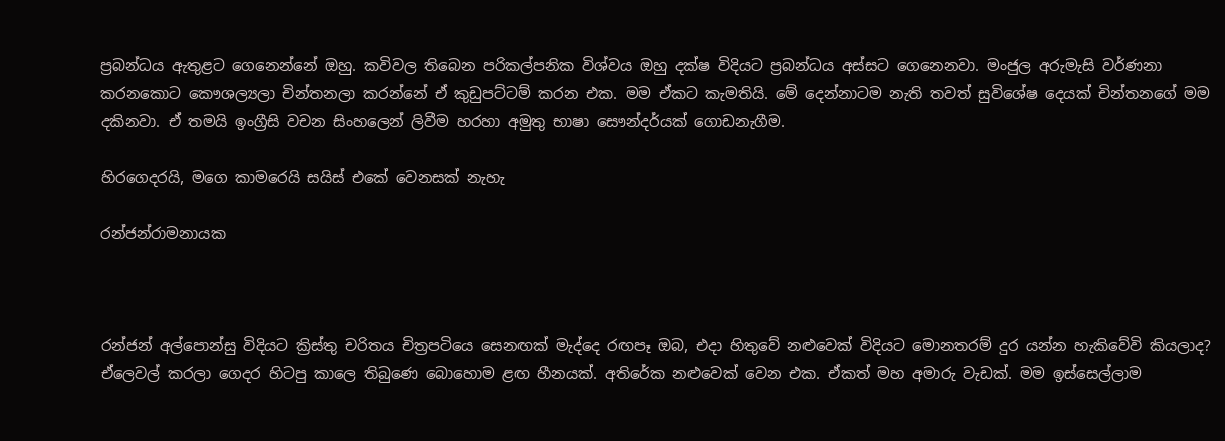ප්‍රබන්ධය ඇතුළට ගෙනෙන්නේ ඔහු. කවිවල තිබෙන පරිකල්පනික විශ්වය ඔහු දක්ෂ විදියට ප්‍රබන්ධය අස්සට ගෙනෙනවා. මංජුල අරුමැසි වර්ණනා කරනකොට කෞශල්‍යලා චින්තනලා කරන්නේ ඒ කුඩුපට්ටම් කරන එක. මම ඒකට කැමතියි. මේ දෙන්නාටම නැති තවත් සුවිශේෂ දෙයක් චින්තනගේ මම දකිනවා. ඒ තමයි ඉංග්‍රීසි වචන සිංහලෙන් ලිවීම හරහා අමුතු භාෂා සෞන්දර්යක් ගොඩනැගීම.

හිරගෙදරයි, මගෙ කාමරෙයි සයිස් එකේ වෙනසක් නැහැ

රන්ජන්රාමනායක



රන්ජන් අල්පොන්සු විදියට ක්‍රිස්තු චරිතය චිත්‍රපටියෙ සෙනඟක් මැද්දෙ රඟපෑ ඔබ, එදා හිතුවේ නළුවෙක් විදියට මොනතරම් දුර යන්න හැකිවේවි කියලාද?
ඒලෙවල් කරලා ගෙදර හිටපු කාලෙ තිබුණෙ බොහොම ළඟ හීනයක්. අතිරේක නළුවෙක් වෙන එක. ඒකත් මහ අමාරු වැඩක්. මම ඉස්සෙල්ලාම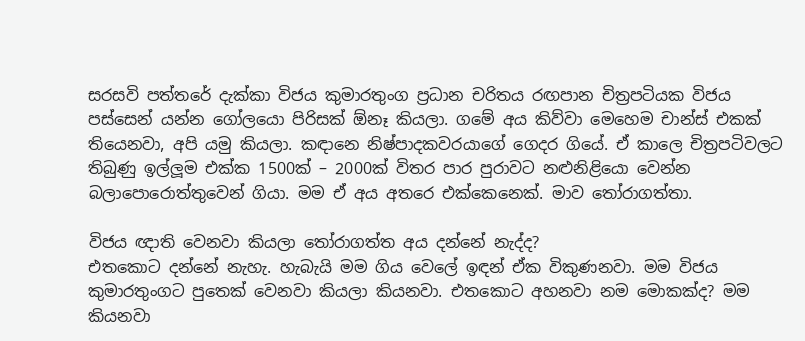සරසවි පත්තරේ දැක්කා විජය කුමාරතුංග ප්‍රධාන චරිතය රඟපාන චිත්‍රපටියක විජය පස්සෙන් යන්න ගෝලයො පිරිසක් ඕනෑ කියලා. ගමේ අය කිව්වා මෙහෙම චාන්ස් එකක් තියෙනවා, අපි යමු කියලා. කඳානෙ නිෂ්පාදකවරයාගේ ගෙදර ගියේ. ඒ කාලෙ චිත්‍රපටිවලට තිබුණු ඉල්ලූ‍ම එක්ක 1500ක් – 2000ක් විතර පාර පුරාවට නළුනිළියො වෙන්න බලාපොරොත්තුවෙන් ගියා. මම ඒ අය අතරෙ එක්කෙනෙක්. මාව තෝරාගත්තා.

විජය ඥාති වෙනවා කියලා තෝරාගත්ත අය දන්නේ නැද්ද?
එතකොට දන්නේ නැහැ. හැබැයි මම ගිය වෙලේ ඉඳන් ඒක විකුණනවා. මම විජය කුමාරතුංගට පුතෙක් වෙනවා කියලා කියනවා. එතකොට අහනවා නම මොකක්ද? මම කියනවා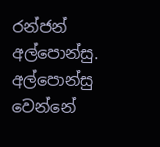රන්ජන් අල්පොන්සු. අල්පොන්සු වෙන්නේ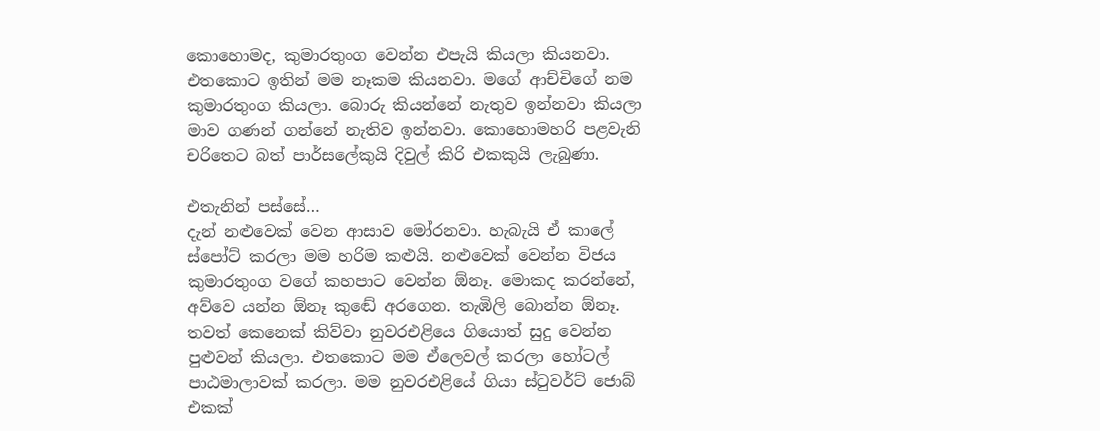කොහොමද, කුමාරතුංග වෙන්න එපැයි කියලා කියනවා. එතකොට ඉතින් මම නෑකම කියනවා. මගේ ආච්චිගේ නම කුමාරතුංග කියලා. බොරු කියන්නේ නැතුව ඉන්නවා කියලා මාව ගණන් ගන්නේ නැතිව ඉන්නවා. කොහොමහරි පළවැනි චරිතෙට බත් පාර්සලේකුයි දිවුල් කිරි එකකුයි ලැබුණා.

එතැනින් පස්සේ…
දැන් නළුවෙක් වෙන ආසාව මෝරනවා. හැබැයි ඒ කාලේ ස්පෝට් කරලා මම හරිම කළුයි. නළුවෙක් වෙන්න විජය කුමාරතුංග වගේ කහපාට වෙන්න ඕනෑ. මොකද කරන්නේ, අව්වෙ යන්න ඕනෑ කුඬේ අරගෙන. තැඹිලි බොන්න ඕනෑ. තවත් කෙනෙක් කිව්වා නුවරඑළියෙ ගියොත් සුදු වෙන්න පුළුවන් කියලා. එතකොට මම ඒලෙවල් කරලා හෝටල් පාඨමාලාවක් කරලා. මම නුවරඑළියේ ගියා ස්ටුවර්ට් ජොබ් එකක්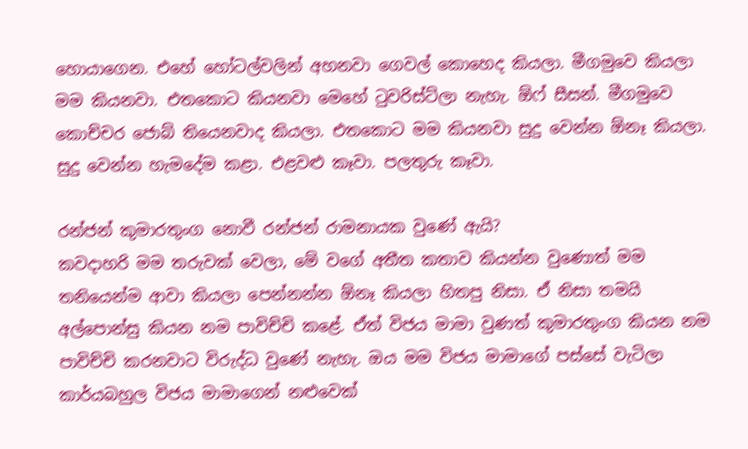හොයාගෙන. එහේ හෝටල්වලින් අහනවා ගෙවල් කොහෙද කියලා. මීගමුවෙ කියලා මම කියනවා. එතකොට කියනවා මෙහේ ටුවරිස්ට්ලා නැහැ. ඕෆ් සීසන්. මීගමුවෙ කොච්චර ජොබ් තියෙනවාද කියලා. එතකොට මම කියනවා සුදු වෙන්න ඕනෑ කියලා. සුදු වෙන්න හැමදේම කළා. එළවළු කෑවා. පලතුරු කෑවා.

රන්ජන් කුමාරතුංග නොවී රන්ජන් රාමනායක වුණේ ඇයි?
කවදාහරි මම තරුවක් වෙලා, මේ වගේ අතීත කතාව කියන්න වුණොත් මම තනියෙන්ම ආවා කියලා පෙන්නන්න ඕනෑ කියලා හිතපු නිසා. ඒ නිසා තමයි අල්පොන්සු කියන නම පාවිච්චි කළේ. ඒත් විජය මාමා වුණත් කුමාරතුංග කියන නම පාවිච්චි කරනවාට විරුද්ධ වුණේ නැහැ. ඔය මම විජය මාමාගේ පස්සේ වැටිලා කාර්යබහුල විජය මාමාගෙන් නළුවෙක්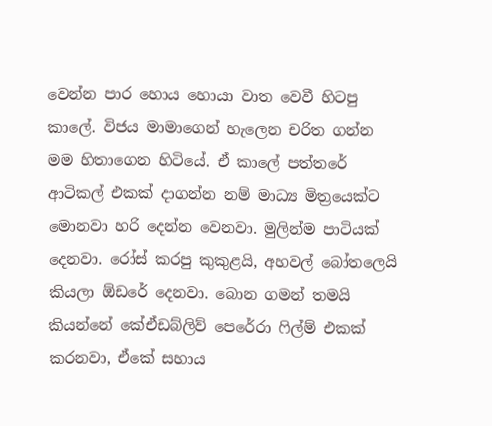වෙන්න පාර හොය හොයා වාත වෙවී හිටපු කාලේ. විජය මාමාගෙන් හැලෙන චරිත ගන්න මම හිතාගෙන හිටියේ. ඒ කාලේ පත්තරේ ආටිකල් එකක් දාගන්න නම් මාධ්‍ය මිත්‍රයෙක්ට මොනවා හරි දෙන්න වෙනවා. මුලින්ම පාටියක් දෙනවා. රෝස් කරපු කුකුළයි, අහවල් බෝතලෙයි කියලා ඕඩරේ දෙනවා. බොන ගමන් තමයි කියන්නේ කේඒඩබ්ලිව් පෙරේරා ෆිල්ම් එකක් කරනවා, ඒකේ සහාය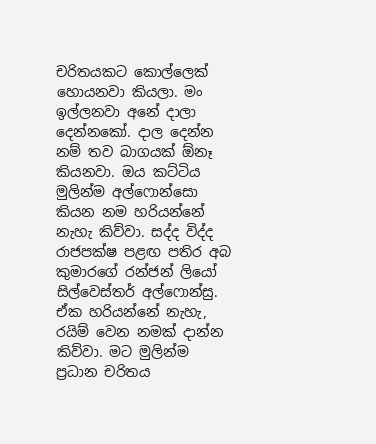චරිතයකට කොල්ලෙක් හොයනවා කියලා. මං ඉල්ලනවා අනේ දාලා දෙන්නකෝ. දාල දෙන්න නම් තව බාගයක් ඕනෑ කියනවා. ඔය කට්ටිය මුලින්ම අල්ෆොන්සො කියන නම හරියන්නේ නැහැ කිව්වා. සද්ද විද්ද රාජපක්ෂ පළඟ පතිර අබ කුමාරගේ රන්ජන් ලියෝ සිල්වෙස්තර් අල්ෆොන්සු. ඒක හරියන්නේ නැහැ, රයිම් වෙන නමක් දාන්න කිව්වා. මට මුලින්ම ප්‍රධාන චරිතය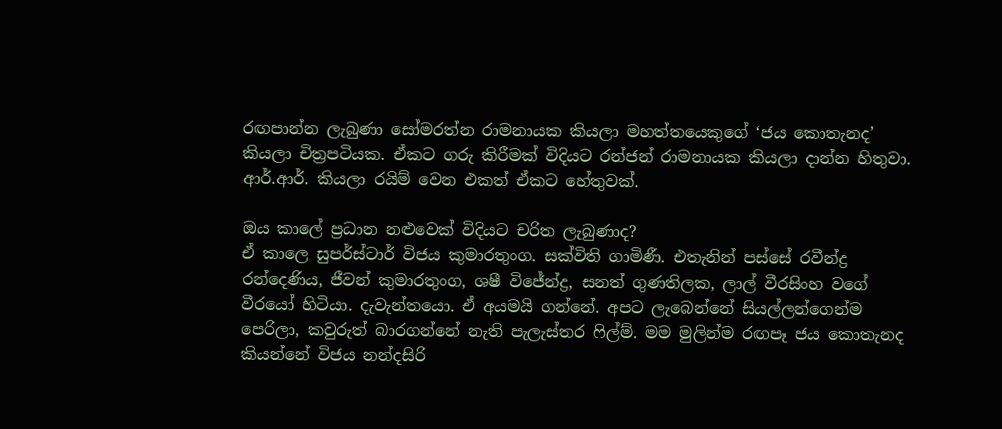රඟපාන්න ලැබුණා සෝමරත්න රාමනායක කියලා මහත්තයෙකුගේ ‘ජය කොතැනද’ කියලා චිත්‍රපටියක. ඒකට ගරු කිරීමක් විදියට රන්ජන් රාමනායක කියලා දාන්න හිතුවා. ආර්.ආර්. කියලා රයිම් වෙන එකත් ඒකට හේතුවක්.

ඔය කාලේ ප්‍රධාන නළුවෙක් විදියට චරිත ලැබුණාද?
ඒ කාලෙ සුපර්ස්ටාර් විජය කුමාරතුංග. සක්විති ගාමිණී. එතැනින් පස්සේ රවීන්ද්‍ර රන්දෙණිය, ජීවන් කුමාරතුංග, ශෂී විජේන්ද්‍ර, සනත් ගුණතිලක, ලාල් වීරසිංහ වගේ වීරයෝ හිටියා. දැවැන්තයො. ඒ අයමයි ගන්නේ. අපට ලැබෙන්නේ සියල්ලන්ගෙන්ම පෙරිලා, කවුරුත් බාරගන්නේ නැති පැලැස්තර ෆිල්ම්. මම මුලින්ම රඟපෑ ජය කොතැනද කියන්නේ විජය නන්දසිරි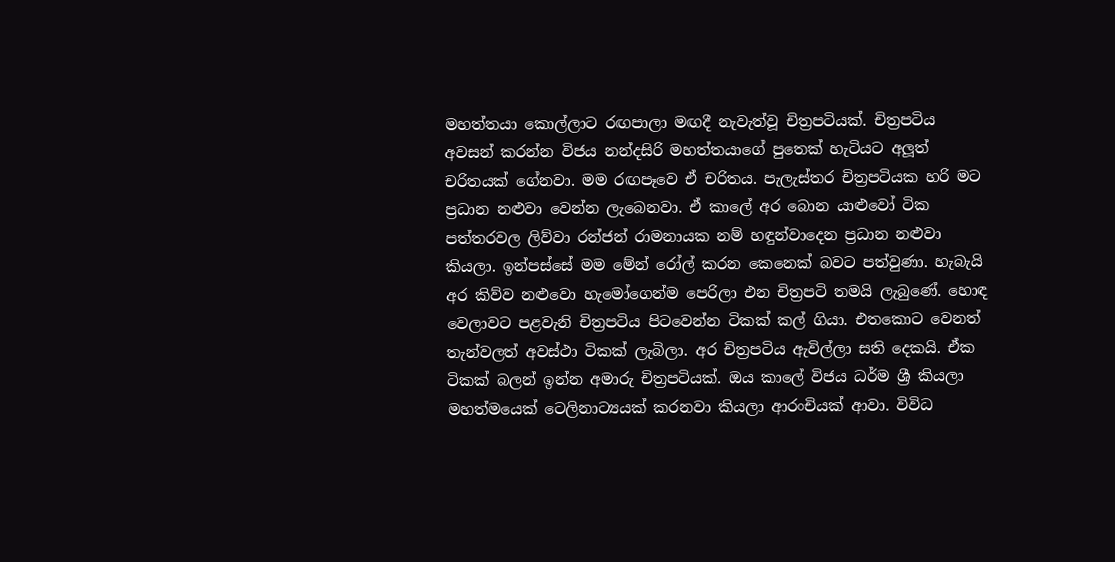මහත්තයා කොල්ලාට රඟපාලා මඟදී නැවැත්වූ චිත්‍රපටියක්. චිත්‍රපටිය අවසන් කරන්න විජය නන්දසිරි මහත්තයාගේ පුතෙක් හැටියට අලූ‍ත් චරිතයක් ගේනවා. මම රඟපෑවෙ ඒ චරිතය. පැලැස්තර චිත්‍රපටියක හරි මට ප්‍රධාන නළුවා වෙන්න ලැබෙනවා. ඒ කාලේ අර බොන යාළුවෝ ටික පත්තරවල ලිව්වා රන්ජන් රාමනායක නම් හඳුන්වාදෙන ප්‍රධාන නළුවා කියලා. ඉන්පස්සේ මම මේන් රෝල් කරන කෙනෙක් බවට පත්වුණා. හැබැයි අර කිව්ව නළුවො හැමෝගෙන්ම පෙරිලා එන චිත්‍රපටි තමයි ලැබුණේ. හොඳ වෙලාවට පළවැනි චිත්‍රපටිය පිටවෙන්න ටිකක් කල් ගියා. එතකොට වෙනත් තැන්වලත් අවස්ථා ටිකක් ලැබිලා. අර චිත්‍රපටිය ඇවිල්ලා සති දෙකයි. ඒක ටිකක් බලන් ඉන්න අමාරු චිත්‍රපටියක්. ඔය කාලේ විජය ධර්ම ශ්‍රී කියලා මහත්මයෙක් ටෙලිනාට්‍යයක් කරනවා කියලා ආරංචියක් ආවා. විවිධ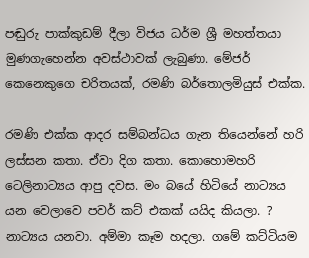පඬුරු පාක්කුඩම් දීලා විජය ධර්ම ශ්‍රී මහත්තයා මුණගැහෙන්න අවස්ථාවක් ලැබුණා. මේජර් කෙනෙකුගෙ චරිතයක්, රමණි බර්තොලමියුස් එක්ක.

රමණි එක්ක ආදර සම්බන්ධය ගැන තියෙන්නේ හරි ලස්සන කතා. ඒවා දිග කතා. කොහොමහරි ටෙලිනාට්‍යය ආපු දවස. මං බයේ හිටියේ නාට්‍යය යන වෙලාවෙ පවර් කට් එකක් යයිද කියලා. ? නාට්‍යය යනවා. අම්මා කෑම හදලා. ගමේ කට්ටියම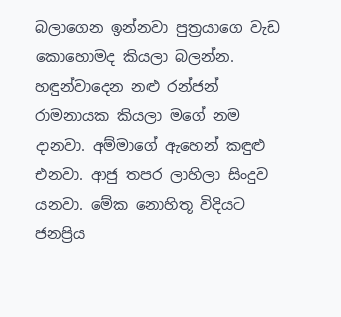බලාගෙන ඉන්නවා පුත්‍රයාගෙ වැඩ කොහොමද කියලා බලන්න. හඳුන්වාදෙන නළු රන්ජන් රාමනායක කියලා මගේ නම දානවා. අම්මාගේ ඇහෙන් කඳුළු‍ එනවා. ආජු තපර ලාහිලා සිංදුව යනවා. මේක නොහිතූ විදියට ජනප්‍රිය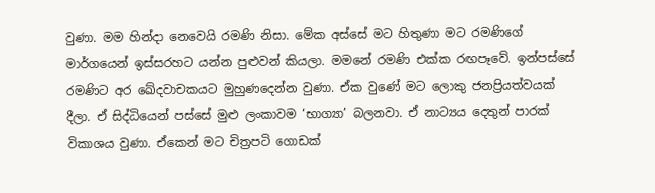වුණා. මම හින්දා නෙවෙයි රමණි නිසා. මේක අස්සේ මට හිතුණා මට රමණිගේ මාර්ගයෙන් ඉස්සරහට යන්න පුළුවන් කියලා. මමනේ රමණි එක්ක රඟපෑවේ. ඉන්පස්සේ රමණිට අර ඛේදවාචකයට මුහුණදෙන්න වුණා. ඒක වුණේ මට ලොකු ජනප්‍රියත්වයක් දීලා. ඒ සිද්ධියෙන් පස්සේ මුළු ලංකාවම ‘භාග්‍යා’ බලනවා. ඒ නාට්‍යය දෙතුන් පාරක් විකාශය වුණා. ඒකෙන් මට චිත්‍රපටි ගොඩක්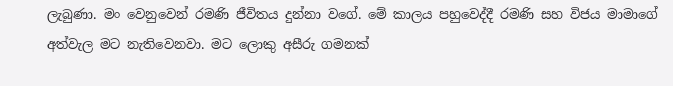ලැබුණා. මං වෙනුවෙන් රමණි ජීවිතය දුන්නා වගේ. මේ කාලය පහුවෙද්දී රමණි සහ විජය මාමාගේ අත්වැල මට නැතිවෙනවා. මට ලොකු අසීරු ගමනක්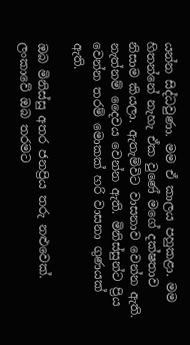යන්න සිද්ධවුණා. මම ඒ කාලය පහුකළා. මම හිතන්නේ නැහැ ඒක වුණේ මගේ දක්ෂතාව නිසාම කියලා. ඇතැම්විට වාසනාව වෙන්න ඇති. නැත්නම් දෛවය වෙන්න ඇති. මිනිස්සුන්ට ප්‍රිය වෙන්න තරම් මොකක් හරි වාසනා ගුණයක් ඇති.

ඔබ මිනිස්සු අතර ජනප්‍රිය තරු නළුවෙක්. ලංකාවේ ඔබ තරමට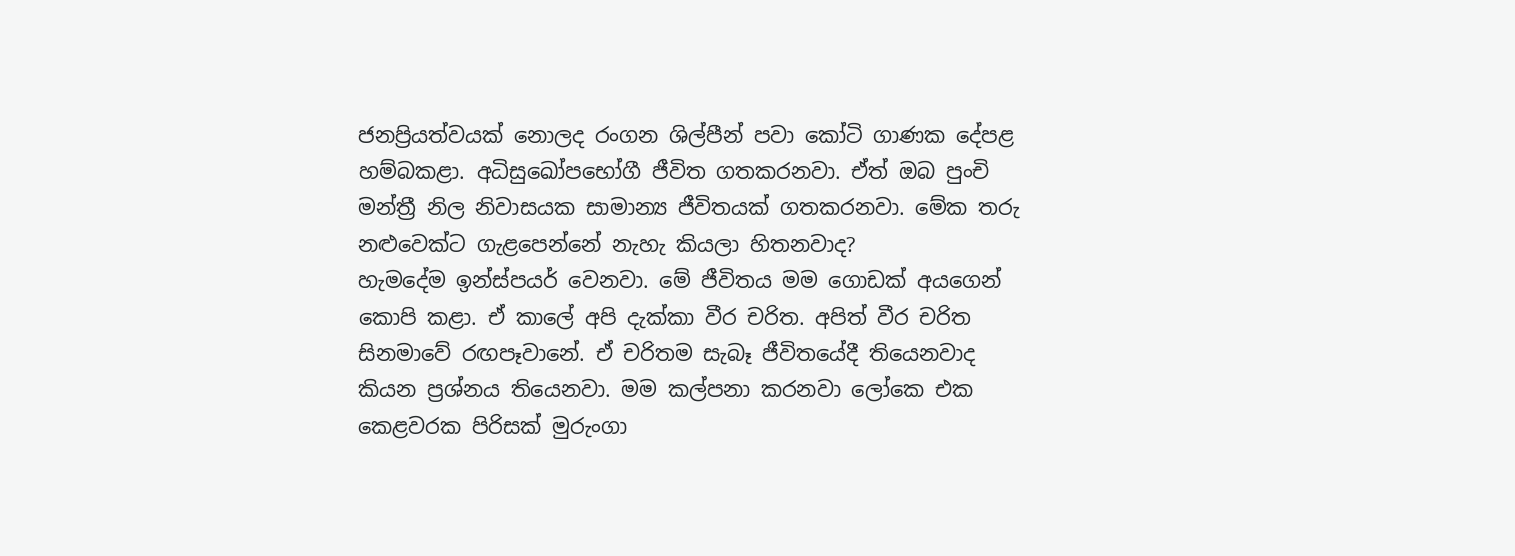ජනප්‍රියත්වයක් නොලද රංගන ශිල්පීන් පවා කෝටි ගාණක දේපළ හම්බකළා. අධිසුඛෝපභෝගී ජීවිත ගතකරනවා. ඒත් ඔබ පුංචි මන්ත්‍රී නිල නිවාසයක සාමාන්‍ය ජීවිතයක් ගතකරනවා. මේක තරු නළුවෙක්ට ගැළපෙන්නේ නැහැ කියලා හිතනවාද?
හැමදේම ඉන්ස්පයර් වෙනවා. මේ ජීවිතය මම ගොඩක් අයගෙන් කොපි කළා. ඒ කාලේ අපි දැක්කා වීර චරිත. අපිත් වීර චරිත සිනමාවේ රඟපෑවානේ. ඒ චරිතම සැබෑ ජීවිතයේදී තියෙනවාද කියන ප්‍රශ්නය තියෙනවා. මම කල්පනා කරනවා ලෝකෙ එක කෙළවරක පිරිසක් මුරුංගා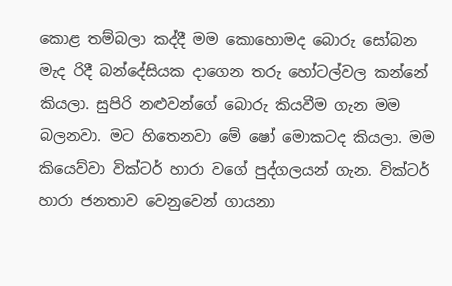කොළ තම්බලා කද්දී මම කොහොමද බොරු සෝබන මැද රිදී බන්දේසියක දාගෙන තරු හෝටල්වල කන්නේ කියලා. සුපිරි නළුවන්ගේ බොරු කියවීම ගැන මම බලනවා. මට හිතෙනවා මේ ෂෝ මොකටද කියලා. මම කියෙව්වා වික්ටර් හාරා වගේ පුද්ගලයන් ගැන. වික්ටර් හාරා ජනතාව වෙනුවෙන් ගායනා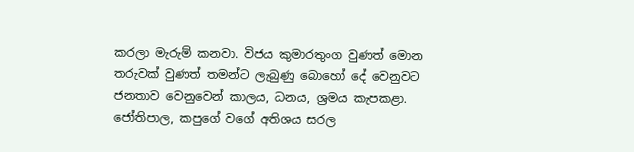කරලා මැරුම් කනවා. විජය කුමාරතුංග වුණත් මොන තරුවක් වුණත් තමන්ට ලැබුණු බොහෝ දේ වෙනුවට ජනතාව වෙනුවෙන් කාලය, ධනය, ශ්‍රමය කැපකළා. ජෝතිපාල, කපුගේ වගේ අතිශය සරල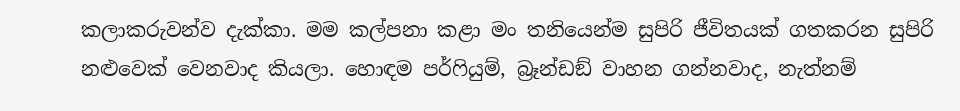කලාකරුවන්ව දැක්කා. මම කල්පනා කළා මං තනියෙන්ම සුපිරි ජීවිතයක් ගතකරන සුපිරි නළුවෙක් වෙනවාද කියලා. හොඳම පර්ෆියුම්, බ්‍රෑන්ඩඞ් වාහන ගන්නවාද, නැත්නම්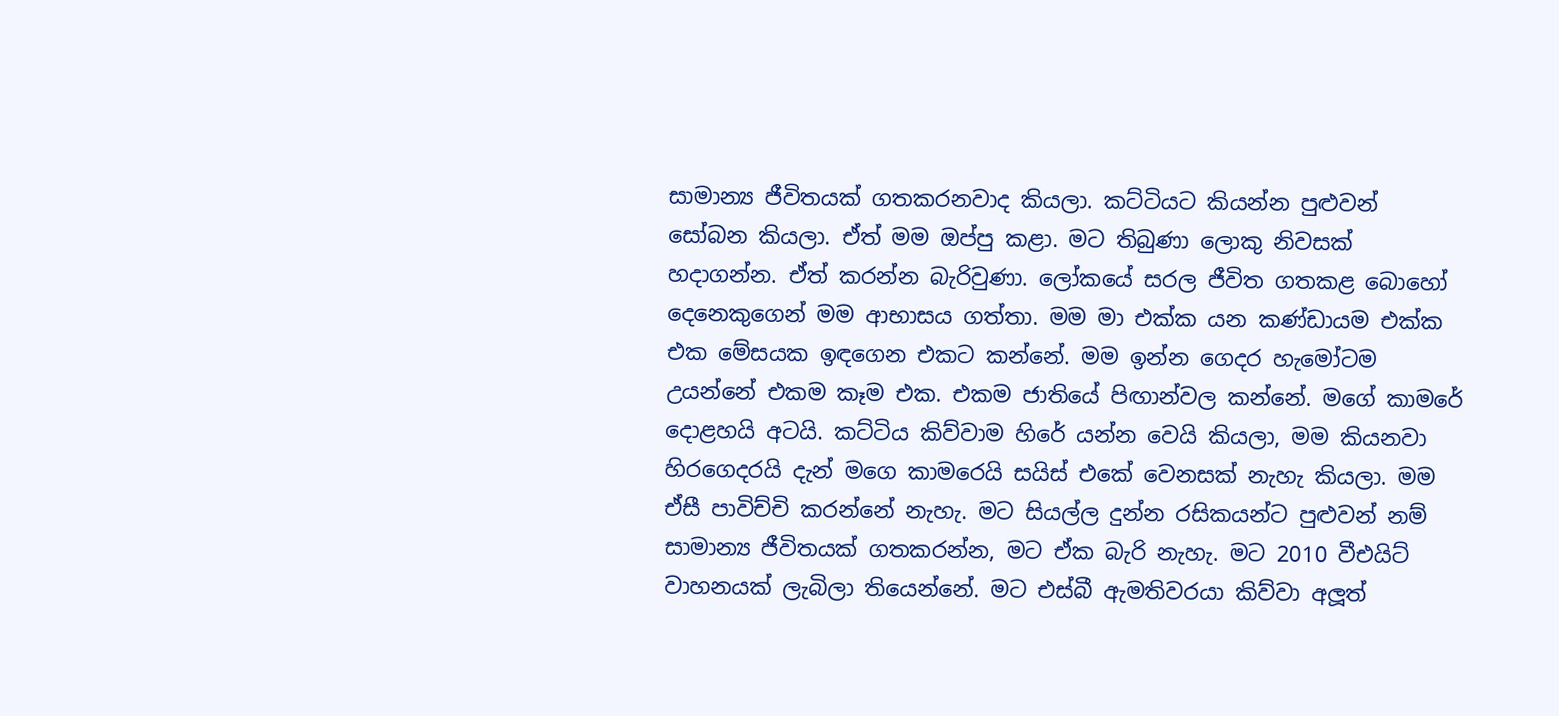සාමාන්‍ය ජීවිතයක් ගතකරනවාද කියලා. කට්ටියට කියන්න පුළුවන් සෝබන කියලා. ඒත් මම ඔප්පු කළා. මට තිබුණා ලොකු නිවසක් හදාගන්න. ඒත් කරන්න බැරිවුණා. ලෝකයේ සරල ජීවිත ගතකළ බොහෝ දෙනෙකුගෙන් මම ආභාසය ගත්තා. මම මා එක්ක යන කණ්ඩායම එක්ක එක මේසයක ඉඳගෙන එකට කන්නේ. මම ඉන්න ගෙදර හැමෝටම උයන්නේ එකම කෑම එක. එකම ජාතියේ පිඟාන්වල කන්නේ. මගේ කාමරේ දොළහයි අටයි. කට්ටිය කිව්වාම හිරේ යන්න වෙයි කියලා, මම කියනවා හිරගෙදරයි දැන් මගෙ කාමරෙයි සයිස් එකේ වෙනසක් නැහැ කියලා. මම ඒසී පාවිච්චි කරන්නේ නැහැ. මට සියල්ල දුන්න රසිකයන්ට පුළුවන් නම් සාමාන්‍ය ජීවිතයක් ගතකරන්න, මට ඒක බැරි නැහැ. මට 2010 වීඑයිට් වාහනයක් ලැබිලා තියෙන්නේ. මට එස්බී ඇමතිවරයා කිව්වා අලූ‍ත්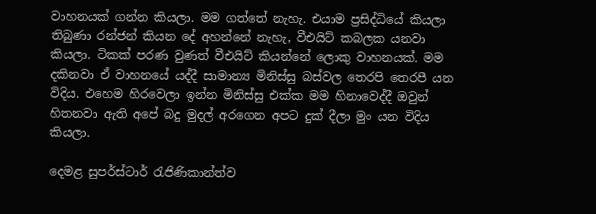වාහනයක් ගන්න කියලා. මම ගත්තේ නැහැ. එයාම ප්‍රසිද්ධියේ කියලා තිබුණා රන්ජන් කියන දේ අහන්නේ නැහැ, වීඑයිට් කබලක යනවා කියලා. ටිකක් පරණ වුණත් වීඑයිට් කියන්නේ ලොකු වාහනයක්. මම දකිනවා ඒ වාහනයේ යද්දී සාමාන්‍ය මිනිස්සු බස්වල තෙරපි තෙරපී යන විදිය. එහෙම හිරවෙලා ඉන්න මිනිස්සු එක්ක මම හිනාවෙද්දී ඔවුන් හිතනවා ඇති අපේ බදු මුදල් අරගෙන අපට දුක් දීලා මුං යන විදිය කියලා.

දෙමළ සුපර්ස්ටාර් රැජිණිකාන්ත්ව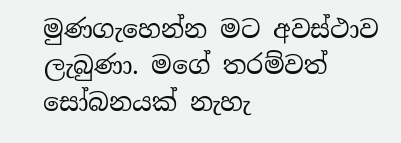මුණගැහෙන්න මට අවස්ථාව ලැබුණා. මගේ තරම්වත් සෝබනයක් නැහැ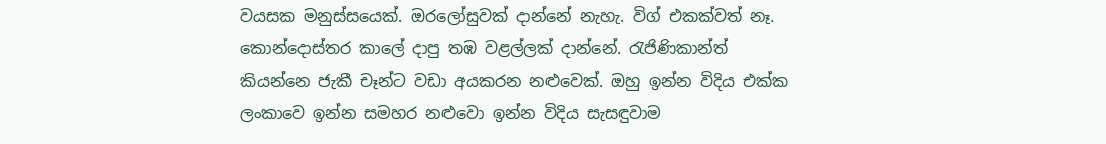වයසක මනුස්සයෙක්. ඔරලෝසුවක් දාන්නේ නැහැ. විග් එකක්වත් නෑ. කොන්දොස්තර කාලේ දාපු තඹ වළල්ලක් දාන්නේ. රැජිණිකාන්ත් කියන්නෙ ජැකී චෑන්ට වඩා අයකරන නළුවෙක්. ඔහු ඉන්න විදිය එක්ක ලංකාවෙ ඉන්න සමහර නළුවො ඉන්න විදිය සැසඳුවාම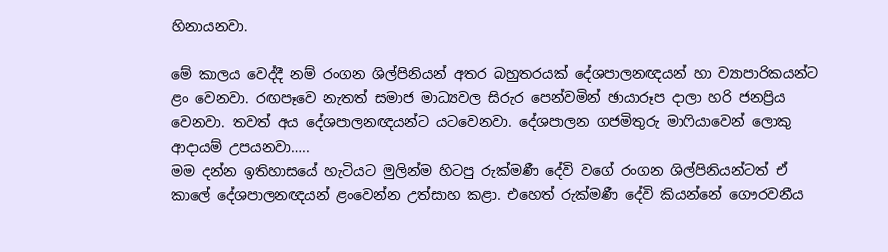හිනායනවා.

මේ කාලය වෙද්දී නම් රංගන ශිල්පිනියන් අතර බහුතරයක් දේශපාලනඥයන් හා ව්‍යාපාරිකයන්ට ළං වෙනවා. රඟපෑවෙ නැතත් සමාජ මාධ්‍යවල සිරුර පෙන්වමින් ඡායාරූප දාලා හරි ජනප්‍රිය වෙනවා. තවත් අය දේශපාලනඥයන්ට යටවෙනවා. දේශපාලන ගජමිතුරු මාෆියාවෙන් ලොකු ආදායම් උපයනවා…..
මම දන්න ඉතිහාසයේ හැටියට මුලින්ම හිටපු රුක්මණී දේවි වගේ රංගන ශිල්පිනියන්ටත් ඒ කාලේ දේශපාලනඥයන් ළංවෙන්න උත්සාහ කළා. එහෙත් රුක්මණී දේවි කියන්නේ ගෞරවනීය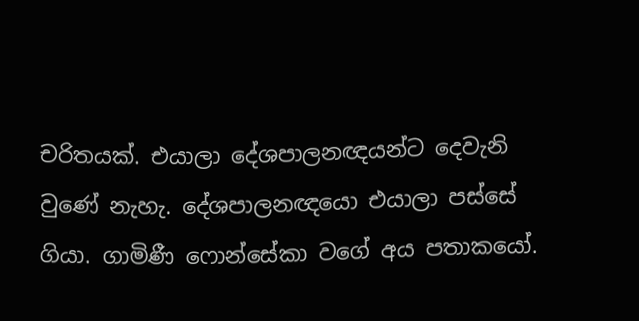චරිතයක්. එයාලා දේශපාලනඥයන්ට දෙවැනි වුණේ නැහැ. දේශපාලනඥයො එයාලා පස්සේ ගියා. ගාමිණී ෆොන්සේකා වගේ අය පතාකයෝ.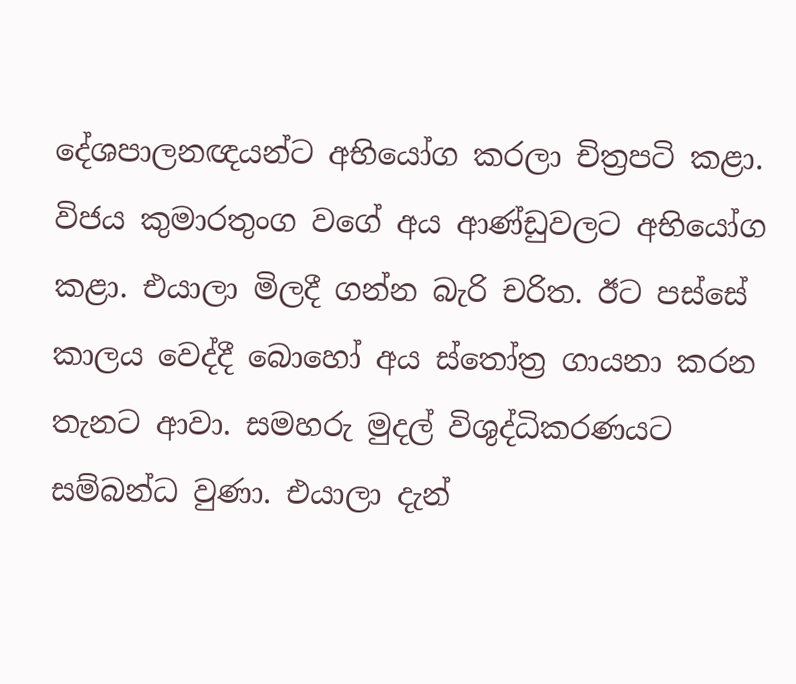දේශපාලනඥයන්ට අභියෝග කරලා චිත්‍රපටි කළා. විජය කුමාරතුංග වගේ අය ආණ්ඩුවලට අභියෝග කළා. එයාලා මිලදී ගන්න බැරි චරිත. ඊට පස්සේ කාලය වෙද්දී බොහෝ අය ස්තෝත්‍ර ගායනා කරන තැනට ආවා. සමහරු මුදල් විශුද්ධිකරණයට සම්බන්ධ වුණා. එයාලා දැන්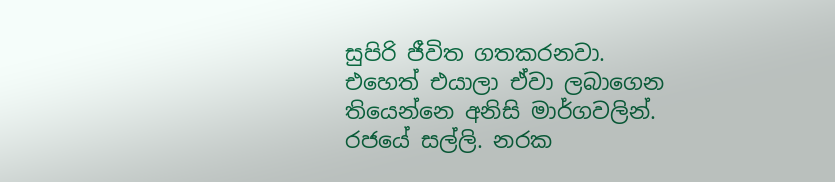සුපිරි ජීවිත ගතකරනවා. එහෙත් එයාලා ඒවා ලබාගෙන තියෙන්නෙ අනිසි මාර්ගවලින්. රජයේ සල්ලි. නරක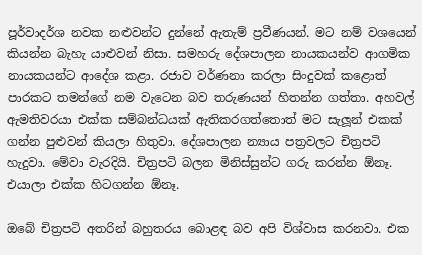පූර්වාදර්ශ නවක නළුවන්ට දුන්නේ ඇතැම් ප්‍රවීණයන්. මට නම් වශයෙන් කියන්න බැහැ යාළුවන් නිසා. සමහරු දේශපාලන නායකයන්ව ආගමික නායකයන්ට ආදේශ කළා. රජාව වර්ණනා කරලා සිංදුවක් කළොත් පාරකට තමන්ගේ නම වැටෙන බව තරුණයන් හිතන්න ගත්තා. අහවල් ඇමතිවරයා එක්ක සම්බන්ධයක් ඇතිකරගත්තොත් මට සැලූන් එකක් ගන්න පුළුවන් කියලා හිතුවා. දේශපාලන න්‍යාය පත්‍රවලට චිත්‍රපටි හැදුවා. මේවා වැරදියි. චිත්‍රපටි බලන මිනිස්සුන්ට ගරු කරන්න ඕනෑ. එයාලා එක්ක හිටගන්න ඕනෑ.

ඔබේ චිත්‍රපටි අතරින් බහුතරය බොළඳ බව අපි විශ්වාස කරනවා. එක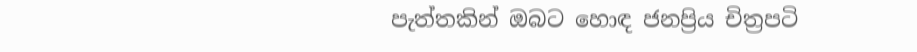පැත්තකින් ඔබට හොඳ ජනප්‍රිය චිත්‍රපටි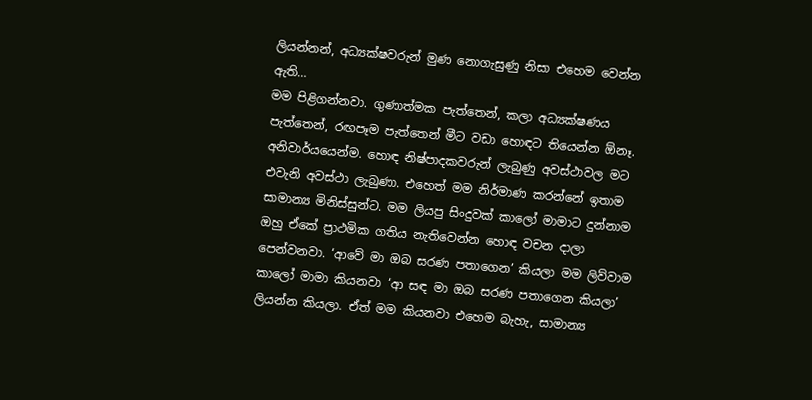ලියන්නන්, අධ්‍යක්ෂවරුන් මුණ නොගැසුණු නිසා එහෙම වෙන්න ඇති…
මම පිළිගන්නවා. ගුණාත්මක පැත්තෙන්, කලා අධ්‍යක්ෂණය පැත්තෙන්, රඟපෑම පැත්තෙන් මීට වඩා හොඳට තියෙන්න ඕනෑ. අනිවාර්යයෙන්ම. හොඳ නිෂ්පාදකවරුන් ලැබුණු අවස්ථාවල මට එවැනි අවස්ථා ලැබුණා. එහෙත් මම නිර්මාණ කරන්නේ ඉතාම සාමාන්‍ය මිනිස්සුන්ට. මම ලියපු සිංදුවක් කාලෝ මාමාට දුන්නාම ඔහු ඒකේ ප්‍රාථමික ගතිය නැතිවෙන්න හොඳ වචන දාලා පෙන්වනවා. ‘ආවේ මා ඔබ සරණ පතාගෙන’ කියලා මම ලිව්වාම කාලෝ මාමා කියනවා ‘ආ සඳ මා ඔබ සරණ පතාගෙන කියලා’ ලියන්න කියලා. ඒත් මම කියනවා එහෙම බැහැ, සාමාන්‍ය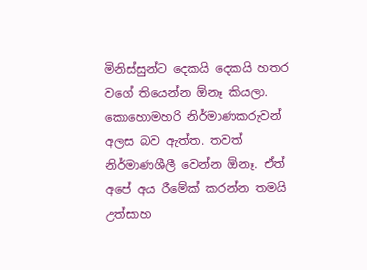මිනිස්සුන්ට දෙකයි දෙකයි හතර වගේ තියෙන්න ඕනෑ කියලා. කොහොමහරි නිර්මාණකරුවන් අලස බව ඇත්ත. තවත් නිර්මාණශීලී වෙන්න ඕනෑ. ඒත් අපේ අය රීමේක් කරන්න තමයි උත්සාහ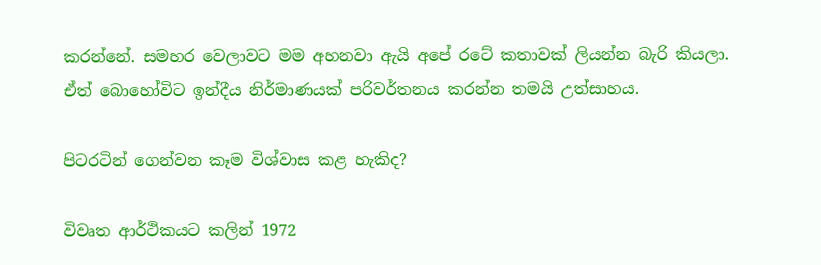කරන්නේ. සමහර වෙලාවට මම අහනවා ඇයි අපේ රටේ කතාවක් ලියන්න බැරි කියලා. ඒත් බොහෝවිට ඉන්දීය නිර්මාණයක් පරිවර්තනය කරන්න තමයි උත්සාහය.

පිටරටින් ගෙන්වන කෑම විශ්වාස කළ හැකිද?

විවෘත ආර්ථිකයට කලින් 1972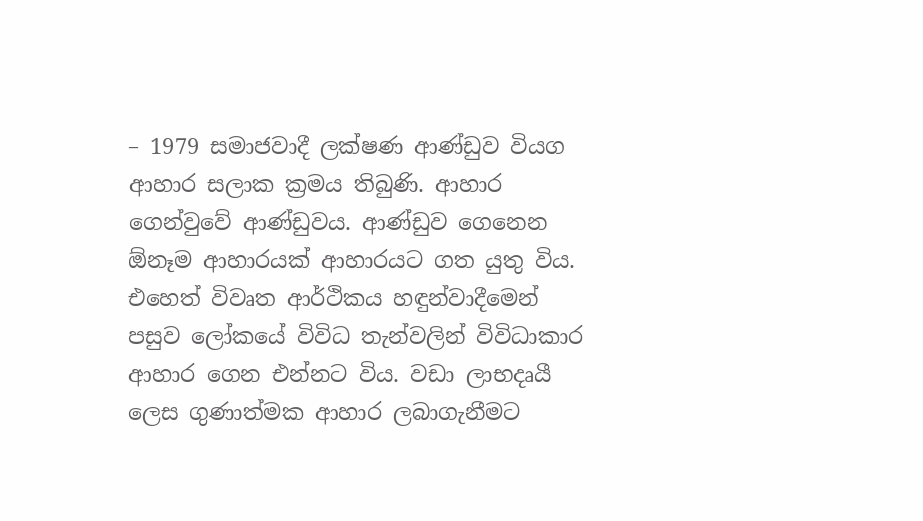– 1979 සමාජවාදී ලක්ෂණ ආණ්ඩුව වියග ආහාර සලාක ක්‍රමය තිබුණි. ආහාර ගෙන්වුවේ ආණ්ඩුවය. ආණ්ඩුව ගෙනෙන ඕනෑම ආහාරයක් ආහාරයට ගත යුතු විය. එහෙත් විවෘත ආර්ථිකය හඳුන්වාදීමෙන් පසුව ලෝකයේ විවිධ තැන්වලින් විවිධාකාර ආහාර ගෙන එන්නට විය. වඩා ලාභදෘයී ලෙස ගුණාත්මක ආහාර ලබාගැනීමට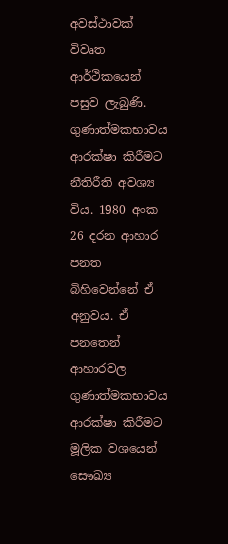අවස්ථාවක් විවෘත ආර්ථිකයෙන් පසුව ලැබුණි. ගුණාත්මකභාවය ආරක්ෂා කිරීමට නීතිරීති අවශ්‍ය විය. 1980 අංක 26 දරන ආහාර පනත බිහිවෙන්නේ ඒ අනුවය. ඒ පනතෙන් ආහාරවල ගුණාත්මකභාවය ආරක්ෂා කිරීමට මූලික වශයෙන් සෞඛ්‍ය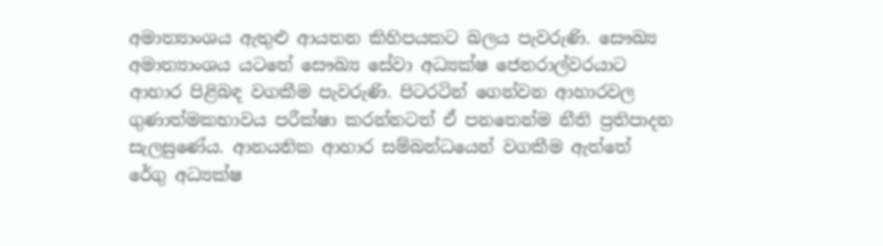අමාත්‍යාංශය ඇතුළු ආයතන කිහිපයකට බලය පැවරුණි. සෞඛ්‍ය අමාත්‍යාංශය යටතේ සෞඛ්‍ය සේවා අධ්‍යක්ෂ ජෙනරාල්වරයාට ආහාර පිළිබඳ වගකීම පැවරුණි. පිටරටින් ගෙන්වන ආහාරවල ගුණාත්මකභාවය පරීක්ෂා කරන්නටත් ඒ පනතෙන්ම නීති ප්‍රතිපාදන සැලසුණේය. ආනයනික ආහාර සම්බන්ධයෙන් වගකීම ඇත්තේ රේගු අධ්‍යක්ෂ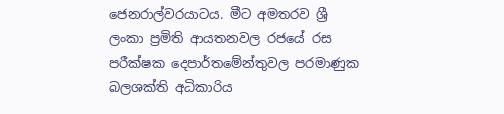ජෙනරාල්වරයාටය. මීට අමතරව ශ්‍රී ලංකා ප්‍රමිති ආයතනවල රජයේ රස පරීක්ෂක දෙපාර්තමේන්තුවල පරමාණුක බලශක්ති අධිකාරිය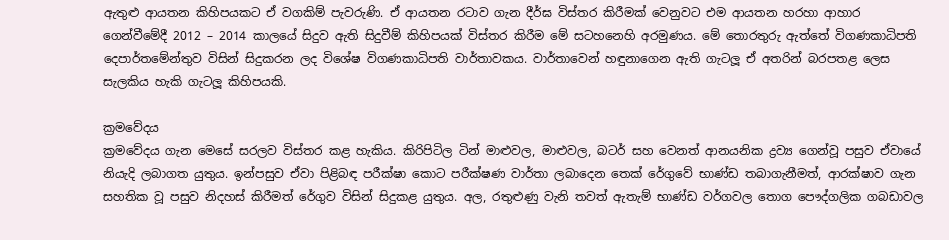ඇතුළු ආයතන කිහිපයකට ඒ වගකිම් පැවරුණි. ඒ ආයතන රටාව ගැන දීර්ඝ විස්තර කිරීමක් වෙනුවට එම ආයතන හරහා ආහාර ගෙන්වීමේදී 2012 – 2014 කාලයේ සිදුව ඇති සිදුවීම් කිහිපයක් විස්තර කිරීම මේ සටහනෙහි අරමුණය. මේ තොරතුරු ඇත්තේ විගණකාධිපති දෙපාර්තමේන්තුව විසින් සිදුකරන ලද විශේෂ විගණකාධිපති වාර්තාවකය. වාර්තාවෙන් හඳුනාගෙන ඇති ගැටලූ‍ ඒ අතරින් බරපතළ ලෙස සැලකිය හැකි ගැටලූ‍ කිහිපයකි.

ක්‍රමවේදය
ක්‍රමවේදය ගැන මෙසේ සරලව විස්තර කළ හැකිය. කිරිපිටිල ටින් මාළුවල, මාළුවල, බටර් සහ වෙනත් ආනයනික ද්‍රව්‍ය ගෙන්වූ පසුව ඒවායේ නියැදි ලබාගත යුතුය. ඉන්පසුව ඒවා පිළිබඳ පරීක්ෂා කොට පරීක්ෂණ වාර්තා ලබාදෙන තෙක් රේගුවේ භාණ්ඩ තබාගැනීමත්, ආරක්ෂාව ගැන සහතික වූ පසුව නිදහස් කිරීමත් රේගුව විසින් සිදුකළ යුතුය. අල, රතුළුණු වැනි තවත් ඇතැම් භාණ්ඩ වර්ගවල තොග පෞද්ගලික ගබඩාවල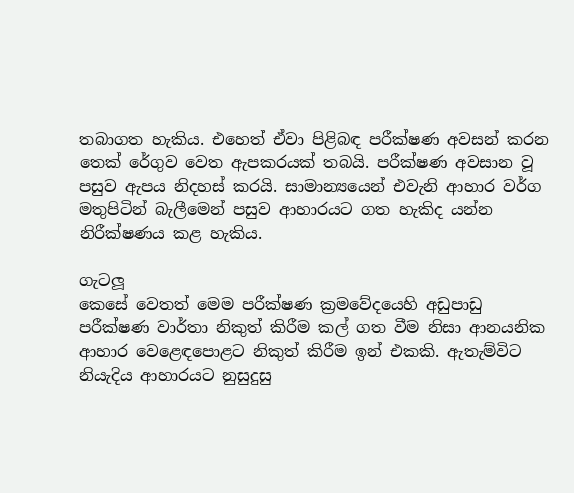තබාගත හැකිය. එහෙත් ඒවා පිළිබඳ පරීක්ෂණ අවසන් කරන තෙක් රේගුව වෙත ඇපකරයක් තබයි. පරීක්ෂණ අවසාන වූ පසුව ඇපය නිදහස් කරයි. සාමාන්‍යයෙන් එවැනි ආහාර වර්ග මතුපිටින් බැලීමෙන් පසුව ආහාරයට ගත හැකිද යන්න නිරීක්ෂණය කළ හැකිය.

ගැටලූ‍
කෙසේ වෙතත් මෙම පරීක්ෂණ ක්‍රමවේදයෙහි අඩුපාඩු පරීක්ෂණ වාර්තා නිකුත් කිරීම කල් ගත වීම නිසා ආනයනික ආහාර වෙළෙඳපොළට නිකුත් කිරීම ඉන් එකකි. ඇතැම්විට නියැදිය ආහාරයට නුසුදුසු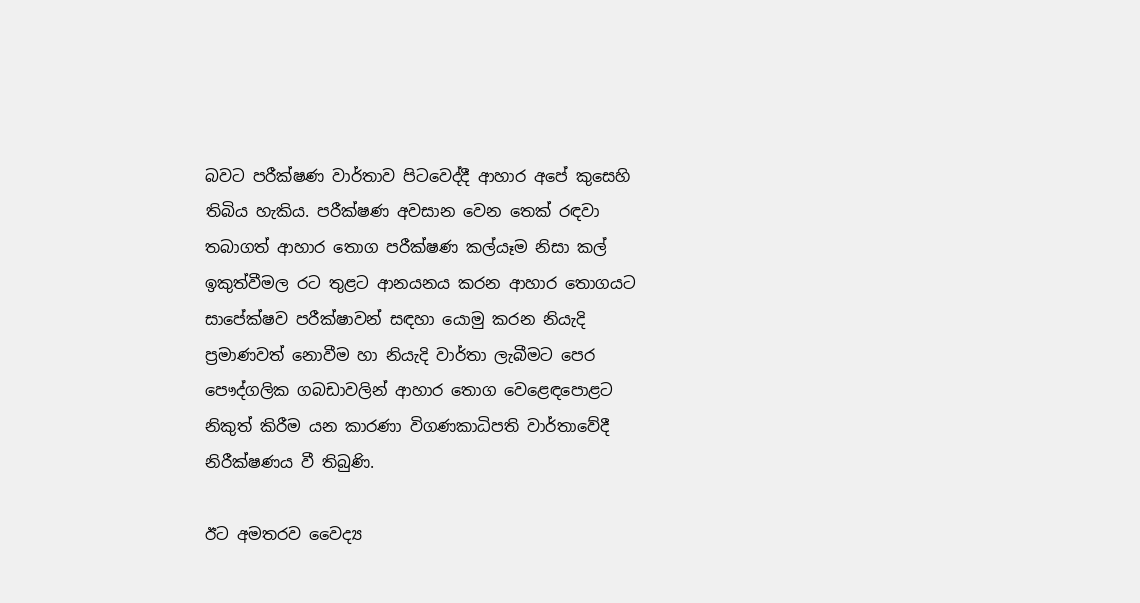බවට පරීක්ෂණ වාර්තාව පිටවෙද්දී ආහාර අපේ කුසෙහි තිබිය හැකිය. පරීක්ෂණ අවසාන වෙන තෙක් රඳවා තබාගත් ආහාර තොග පරීක්ෂණ කල්යෑම නිසා කල් ඉකුත්වීමල රට තුළට ආනයනය කරන ආහාර තොගයට සාපේක්ෂව පරීක්ෂාවන් සඳහා යොමු කරන නියැදි ප්‍රමාණවත් නොවීම හා නියැදි වාර්තා ලැබීමට පෙර පෞද්ගලික ගබඩාවලින් ආහාර තොග වෙළෙඳපොළට නිකුත් කිරීම යන කාරණා විගණකාධිපති වාර්තාවේදී නිරීක්ෂණය වී තිබුණි.

ඊට අමතරව වෛද්‍ය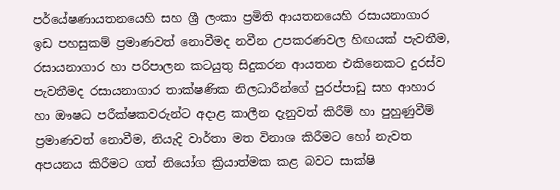පර්යේෂණායතනයෙහි සහ ශ්‍රී ලංකා ප්‍රමිති ආයතනයෙහි රසායනාගාර ඉඩ පහසුකම් ප්‍රමාණවත් නොවීමද නවීන උපකරණවල හිඟයක් පැවතීම, රසායනාගාර හා පරිපාලන කටයුතු සිදුකරන ආයතන එකිනෙකට දුරස්ව පැවතීමද රසායනාගාර තාක්ෂණික නිලධාරීන්ගේ පුරප්පාඩු සහ ආහාර හා ඖෂධ පරීක්ෂකවරුන්ට අදාළ කාලීන දැනුවත් කිරීම් හා පුහුණුවීම් ප්‍රමාණවත් නොවීම, නියැදි වාර්තා මත විනාශ කිරීමට හෝ නැවත අපයනය කිරීමට ගත් නියෝග ක්‍රියාත්මක කළ බවට සාක්ෂි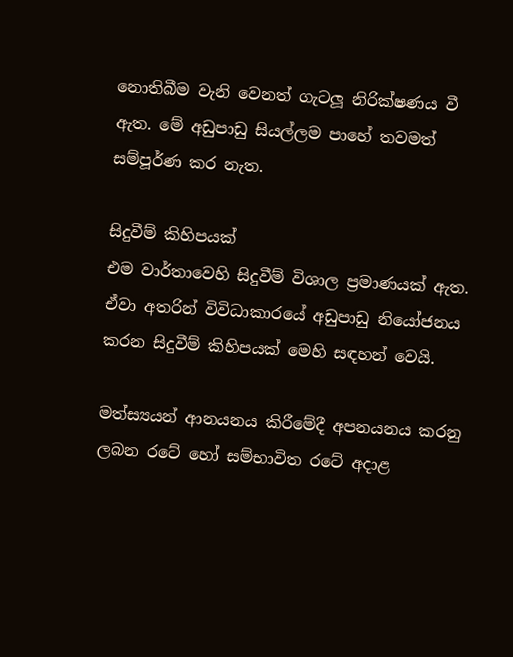නොතිබීම වැනි වෙනත් ගැටලූ‍ නිරික්ෂණය වී ඇත. මේ අඩුපාඩු සියල්ලම පාහේ තවමත් සම්පූර්ණ කර නැත.

සිදුවීම් කිහිපයක්
එම වාර්තාවෙහි සිදුවීම් විශාල ප්‍රමාණයක් ඇත. ඒවා අතරින් විවිධාකාරයේ අඩුපාඩු නියෝජනය කරන සිදුවීම් කිහිපයක් මෙහි සඳහන් වෙයි.

මත්ස්‍යයන් ආනයනය කිරීමේදී අපනයනය කරනු ලබන රටේ හෝ සම්භාවිත රටේ අදාළ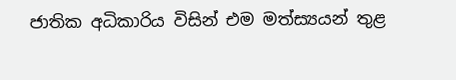ජාතික අධිකාරිය විසින් එම මත්ස්‍යයන් තුළ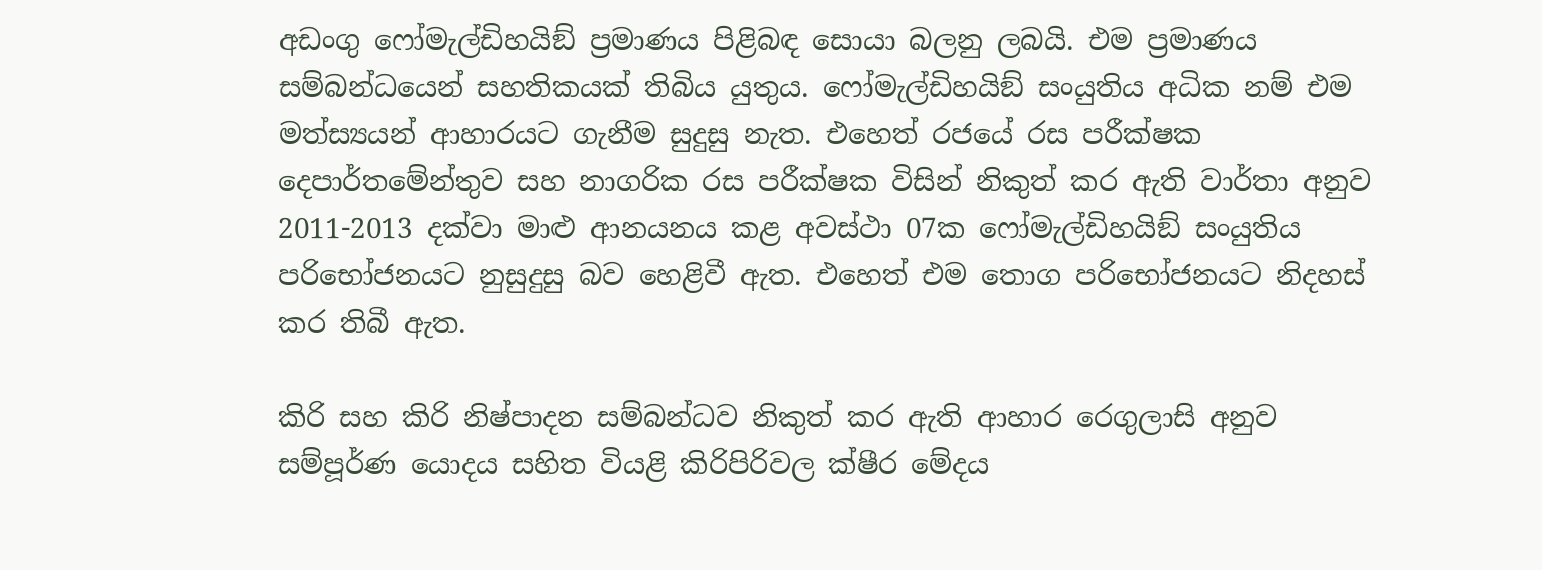අඩංගු ෆෝමැල්ඩිහයිඞ් ප්‍රමාණය පිළිබඳ සොයා බලනු ලබයි. එම ප්‍රමාණය සම්බන්ධයෙන් සහතිකයක් තිබිය යුතුය. ෆෝමැල්ඩිහයිඞ් සංයුතිය අධික නම් එම මත්ස්‍යයන් ආහාරයට ගැනීම සුදුසු නැත. එහෙත් රජයේ රස පරීක්ෂක දෙපාර්තමේන්තුව සහ නාගරික රස පරීක්ෂක විසින් නිකුත් කර ඇති වාර්තා අනුව 2011-2013 දක්වා මාළු ආනයනය කළ අවස්ථා 07ක ෆෝමැල්ඩිහයිඞ් සංයුතිය පරිභෝජනයට නුසුදුසු බව හෙළිවී ඇත. එහෙත් එම තොග පරිභෝජනයට නිදහස් කර තිබී ඇත.

කිරි සහ කිරි නිෂ්පාදන සම්බන්ධව නිකුත් කර ඇති ආහාර රෙගුලාසි අනුව සම්පූර්ණ යොදය සහිත වියළි කිරිපිරිවල ක්ෂීර මේදය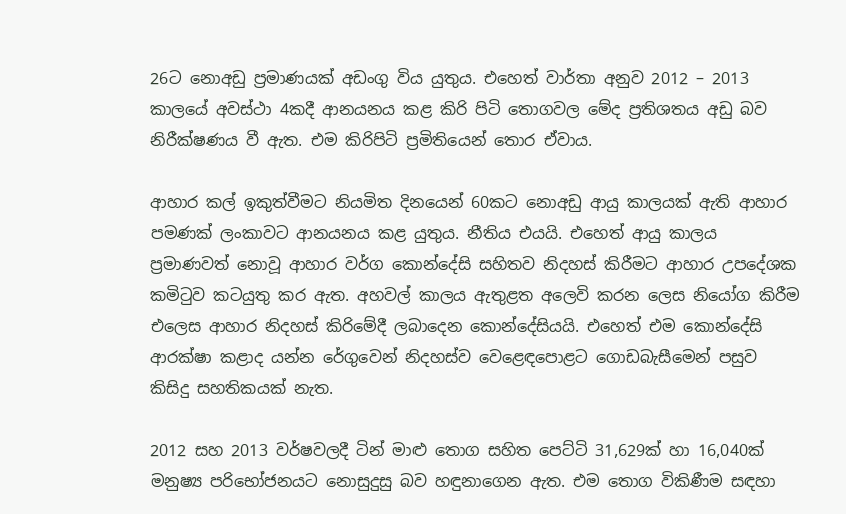26ට නොඅඩු ප්‍රමාණයක් අඩංගු විය යුතුය. එහෙත් වාර්තා අනුව 2012 – 2013 කාලයේ අවස්ථා 4කදී ආනයනය කළ කිරි පිටි තොගවල මේද ප්‍රතිශතය අඩු බව නිරීක්ෂණය වී ඇත. එම කිරිපිටි ප්‍රමිතියෙන් තොර ඒවාය.

ආහාර කල් ඉකුත්වීමට නියමිත දිනයෙන් 60කට නොඅඩු ආයු කාලයක් ඇති ආහාර පමණක් ලංකාවට ආනයනය කළ යුතුය. නීතිය එයයි. එහෙත් ආයු කාලය ප්‍රමාණවත් නොවූ ආහාර වර්ග කොන්දේසි සහිතව නිදහස් කිරීමට ආහාර උපදේශක කමිටුව කටයුතු කර ඇත. අහවල් කාලය ඇතුළත අලෙවි කරන ලෙස නියෝග කිරීම එලෙස ආහාර නිදහස් කිරිමේදී ලබාදෙන කොන්දේසියයි. එහෙත් එම කොන්දේසි ආරක්ෂා කළාද යන්න රේගුවෙන් නිදහස්ව වෙළෙඳපොළට ගොඩබැසීමෙන් පසුව කිසිදු සහතිකයක් නැත.

2012 සහ 2013 වර්ෂවලදී ටින් මාළු තොග සහිත පෙට්ටි 31,629ක් හා 16,040ක් මනුෂ්‍ය පරිභෝජනයට නොසුදුසු බව හඳුනාගෙන ඇත. එම තොග විකිණීම සඳහා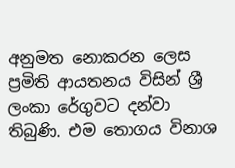අනුමත නොකරන ලෙස ප්‍රමිති ආයතනය විසින් ශ්‍රී ලංකා රේගුවට දන්වා තිබුණි. එම තොගය විනාශ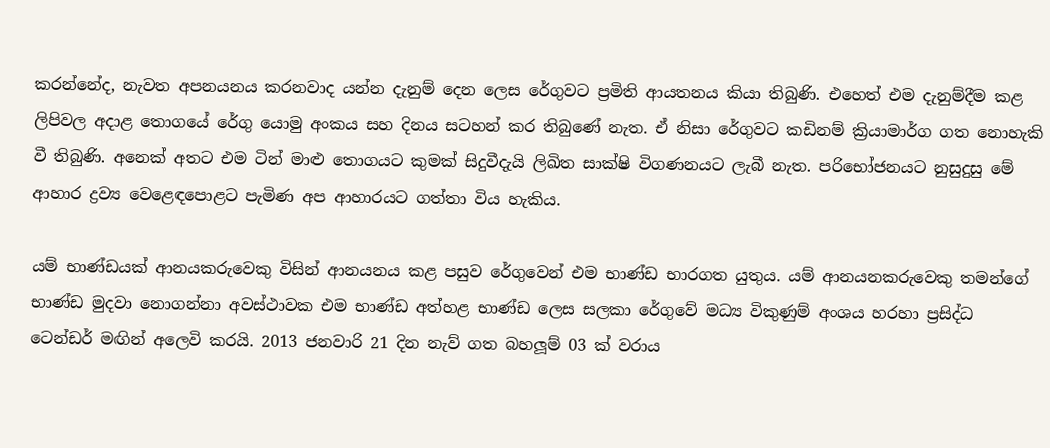කරන්නේද, නැවත අපනයනය කරනවාද යන්න දැනුම් දෙන ලෙස රේගුවට ප්‍රමිති ආයතනය කියා තිබුණි. එහෙත් එම දැනුම්දීම කළ ලිපිවල අදාළ තොගයේ රේගු යොමු අංකය සහ දිනය සටහන් කර තිබුණේ නැත. ඒ නිසා රේගුවට කඩිනම් ක්‍රියාමාර්ග ගත නොහැකි වී තිබුණි. අනෙක් අතට එම ටින් මාළු තොගයට කුමක් සිදුවීදැයි ලිඛිත සාක්ෂි විගණනයට ලැබී නැත. පරිභෝජනයට නුසුදුසු මේ ආහාර ද්‍රව්‍ය වෙළෙඳපොළට පැමිණ අප ආහාරයට ගත්තා විය හැකිය.

යම් භාණ්ඩයක් ආනයකරුවෙකු විසින් ආනයනය කළ පසුව රේගුවෙන් එම භාණ්ඩ භාරගත යුතුය. යම් ආනයනකරුවෙකු තමන්ගේ භාණ්ඩ මුදවා නොගන්නා අවස්ථාවක එම භාණ්ඩ අත්හළ භාණ්ඩ ලෙස සලකා රේගුවේ මධ්‍ය විකුණුම් අංශය හරහා ප්‍රසිද්ධ ටෙන්ඩර් මඟින් අලෙවි කරයි. 2013 ජනවාරි 21 දින නැව් ගත බහලූ‍ම් 03 ක් වරාය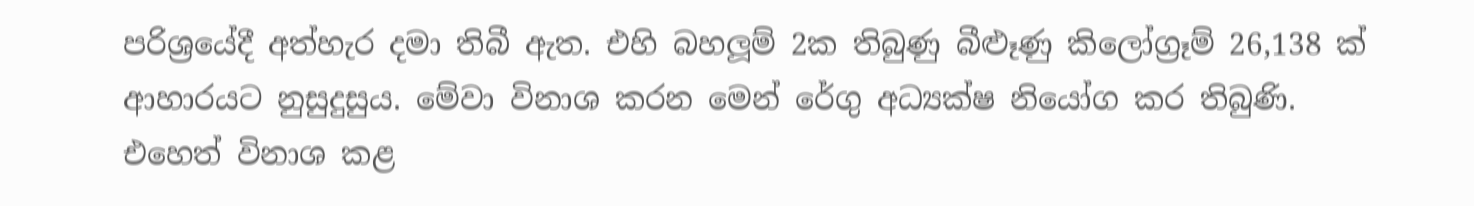පරිශ්‍රයේදී අත්හැර දමා තිබී ඇත. එහි බහලූම් 2ක තිබුණු බීළුෑණු කිලෝග්‍රෑම් 26,138 ක් ආහාරයට නුසුදුසුය. මේවා විනාශ කරන මෙන් රේගු අධ්‍යක්ෂ නියෝග කර තිබුණි. එහෙත් විනාශ කළ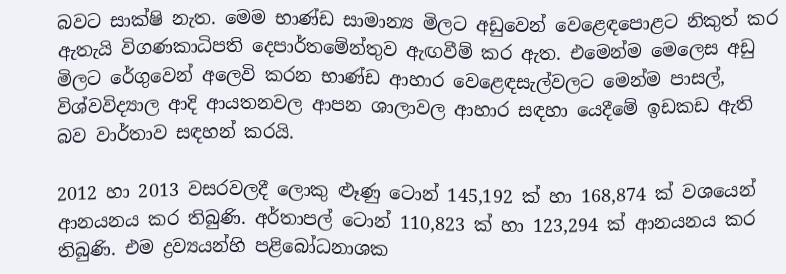බවට සාක්ෂි නැත. මෙම භාණ්ඩ සාමාන්‍ය මිලට අඩුවෙන් වෙළෙඳපොළට නිකුත් කර ඇතැයි විගණකාධිපති දෙපාර්තමේන්තුව ඇඟවීම් කර ඇත. එමෙන්ම මෙලෙස අඩු මිලට රේගුවෙන් අලෙවි කරන භාණ්ඩ ආහාර වෙළෙඳසැල්වලට මෙන්ම පාසල්, විශ්වවිද්‍යාල ආදි ආයතනවල ආපන ශාලාවල ආහාර සඳහා යෙදීමේ ඉඩකඩ ඇති බව වාර්තාව සඳහන් කරයි.

2012 හා 2013 වසරවලදී ලොකු ළුෑණු ටොන් 145,192 ක් හා 168,874 ක් වශයෙන් ආනයනය කර තිබුණි. අර්තාපල් ටොන් 110,823 ක් හා 123,294 ක් ආනයනය කර තිබුණි. එම ද්‍රව්‍යයන්හි පළිබෝධනාශක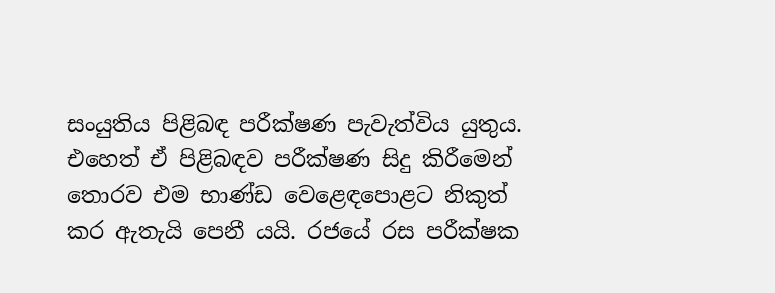සංයුතිය පිළිබඳ පරීක්ෂණ පැවැත්විය යුතුය. එහෙත් ඒ පිළිබඳව පරීක්ෂණ සිදු කිරීමෙන් තොරව එම භාණ්ඩ වෙළෙඳපොළට නිකුත් කර ඇතැයි පෙනී යයි. රජයේ රස පරීක්ෂක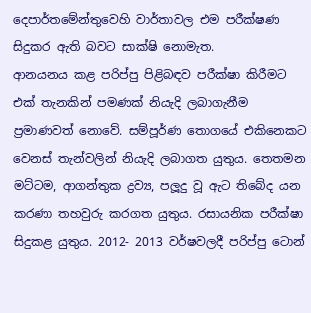දෙපාර්තමේන්තුවෙහි වාර්තාවල එම පරීක්ෂණ සිදුකර ඇති බවට සාක්ෂි නොමැත.
ආනයනය කළ පරිප්පු පිළිබඳව පරීක්ෂා කිරීමට එක් තැනකින් පමණක් නියැදි ලබාගැනීම ප්‍රමාණවත් නොවේ. සම්පූර්ණ තොගයේ එකිනෙකට වෙනස් තැන්වලින් නියැදි ලබාගත යුතුය. තෙතමන මට්ටම, ආගන්තුක ද්‍රව්‍ය, පලූ‍දු වූ ඇට තිබේද යන කරණා තහවුරු කරගත යුතුය. රසායනික පරීක්ෂා සිදුකළ යුතුය. 2012- 2013 වර්ෂවලදී පරිප්පු ටොන්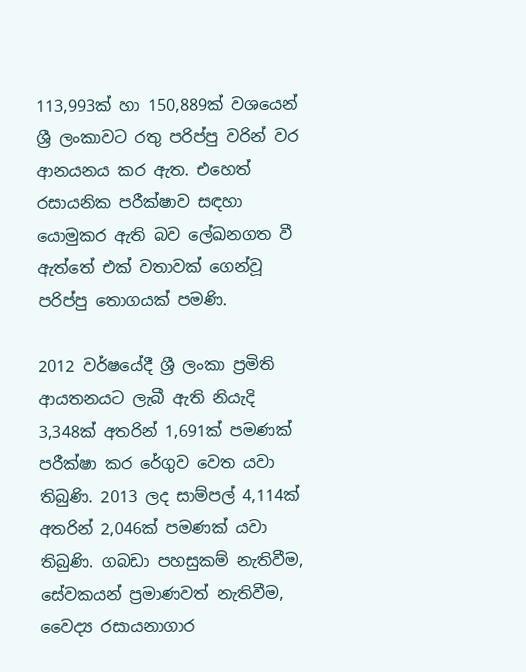113,993ක් හා 150,889ක් වශයෙන් ශ්‍රී ලංකාවට රතු පරිප්පු වරින් වර ආනයනය කර ඇත. එහෙත් රසායනික පරීක්ෂාව සඳහා යොමුකර ඇති බව ලේඛනගත වී ඇත්තේ එක් වතාවක් ගෙන්වූ පරිප්පු තොගයක් පමණි.

2012 වර්ෂයේදී ශ්‍රී ලංකා ප්‍රමිති ආයතනයට ලැබී ඇති නියැදි 3,348ක් අතරින් 1,691ක් පමණක් පරීක්ෂා කර රේගුව වෙත යවා තිබුණි. 2013 ලද සාම්පල් 4,114ක් අතරින් 2,046ක් පමණක් යවා තිබුණි. ගබඩා පහසුකම් නැතිවීම, සේවකයන් ප්‍රමාණවත් නැතිවීම, වෛද්‍ය රසායනාගාර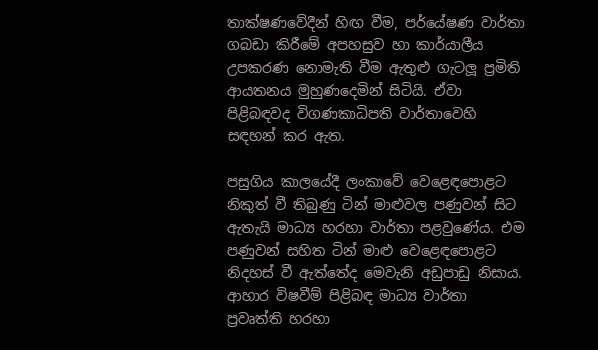තාක්ෂණවේදීන් හිඟ වීම, පර්යේෂණ වාර්තා ගබඩා කිරීමේ අපහසුව හා කාර්යාලීය උපකරණ නොමැති වීම ඇතුළු ගැටලූ‍ ප්‍රමිති ආයතනය මුහුණදෙමින් සිටියි. ඒවා පිළිබඳවද විගණකාධිපති වාර්තාවෙහි සඳහන් කර ඇත.

පසුගිය කාලයේදී ලංකාවේ වෙළෙඳපොළට නිකුත් වී තිබුණු ටින් මාළුවල පණුවන් සිට ඇතැයි මාධ්‍ය හරහා වාර්තා පළවුණේය. එම පණුවන් සහිත ටින් මාළු වෙළෙඳපොළට නිදහස් වී ඇත්තේද මෙවැනි අඩුපාඩු නිසාය. ආහාර විෂවීම් පිළිබඳ මාධ්‍ය වාර්තා ප්‍රවෘත්ති හරහා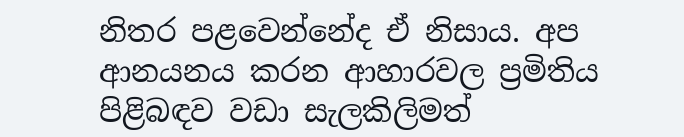නිතර පළවෙන්නේද ඒ නිසාය. අප ආනයනය කරන ආහාරවල ප්‍රමිතිය පිළිබඳව වඩා සැලකිලිමත්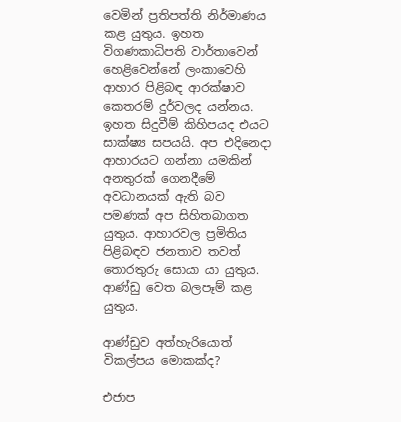වෙමින් ප්‍රතිපත්ති නිර්මාණය කළ යුතුය. ඉහත විගණකාධිපති වාර්තාවෙන් හෙළිවෙන්නේ ලංකාවෙහි ආහාර පිළිබඳ ආරක්ෂාව කෙතරම් දුර්වලද යන්නය. ඉහත සිදුවීම් කිහිපයද එයට සාක්ෂ්‍ය සපයයි. අප එදිනෙදා ආහාරයට ගන්නා යමකින් අනතුරක් ගෙනදීමේ අවධානයක් ඇති බව පමණක් අප සිහිතබාගත යුතුය. ආහාරවල ප්‍රමිතිය පිළිබඳව ජනතාව තවත් තොරතුරු සොයා යා යුතුය. ආණ්ඩු වෙත බලපෑම් කළ යුතුය.

ආණ්ඩුව අත්හැරියොත් විකල්පය මොකක්ද?

එජාප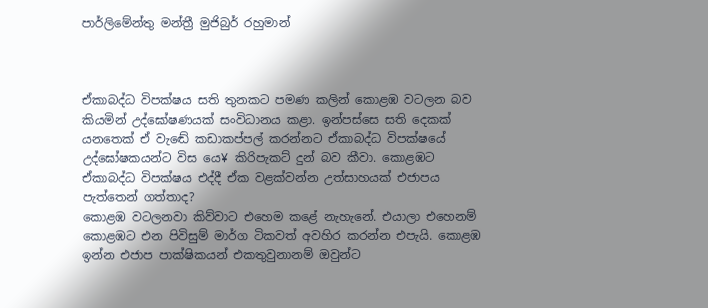පාර්ලිමේන්තු මන්ත්‍රී මුජිබුර් රහුමාන්



ඒකාබද්ධ විපක්ෂය සති තුනකට පමණ කලින් කොළඹ වටලන බව කියමින් උද්ඝෝෂණයක් සංවිධානය කළා. ඉන්පස්සෙ සති දෙකක් යනතෙක් ඒ වැඬේ කඩාකප්පල් කරන්නට ඒකාබද්ධ විපක්ෂයේ උද්ඝෝෂකයන්ට විස යෙ¥ කිරිපැකට් දුන් බව කීවා. කොළඹට ඒකාබද්ධ විපක්ෂය එද්දී ඒක වළක්වන්න උත්සාහයක් එජාපය පැත්තෙන් ගත්තාද?
කොළඹ වටලනවා කිව්වාට එහෙම කළේ නැහැනේ. එයාලා එහෙනම් කොළඹට එන පිවිසුම් මාර්ග ටිකවත් අවහිර කරන්න එපැයි. කොළඹ ඉන්න එජාප පාක්ෂිකයන් එකතුවුනානම් ඔවුන්ට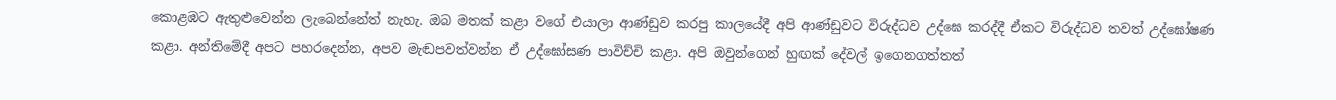කොළඹට ඇතුළුවෙන්න ලැබෙන්නේත් නැහැ. ඔබ මතක් කළා වගේ එයාලා ආණ්ඩුව කරපු කාලයේදී අපි ආණ්ඩුවට විරුද්ධව උද්ඝෙ කරද්දී ඒකට විරුද්ධව තවත් උද්ඝෝෂණ කළා. අන්තිමේදී අපට පහරදෙන්න, අපව මැඬපවත්වන්න ඒ උද්ඝෝසණ පාවිච්චි කළා. අපි ඔවුන්ගෙන් හුඟක් දේවල් ඉගෙනගත්තත්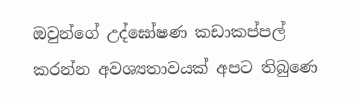ඔවුන්ගේ උද්ඝෝෂණ කඩාකප්පල් කරන්න අවශ්‍යතාවයක් අපට තිබුණෙ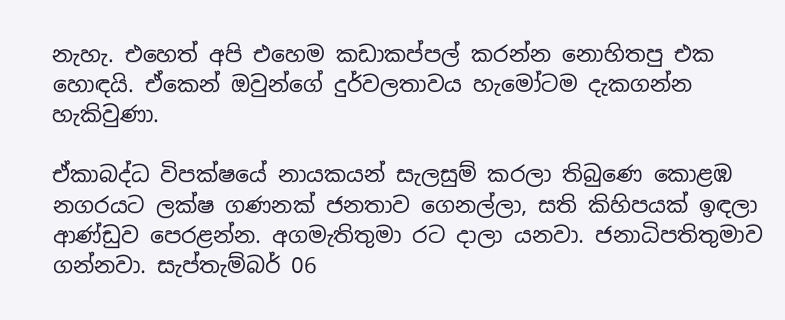නැහැ. එහෙත් අපි එහෙම කඩාකප්පල් කරන්න නොහිතපු එක හොඳයි. ඒකෙන් ඔවුන්ගේ දුර්වලතාවය හැමෝටම දැකගන්න හැකිවුණා.

ඒකාබද්ධ විපක්ෂයේ නායකයන් සැලසුම් කරලා තිබුණෙ කොළඹ නගරයට ලක්ෂ ගණනක් ජනතාව ගෙනල්ලා, සති කිහිපයක් ඉඳලා ආණ්ඩුව පෙරළන්න. අගමැතිතුමා රට දාලා යනවා. ජනාධිපතිතුමාව ගන්නවා. සැප්තැම්බර් 06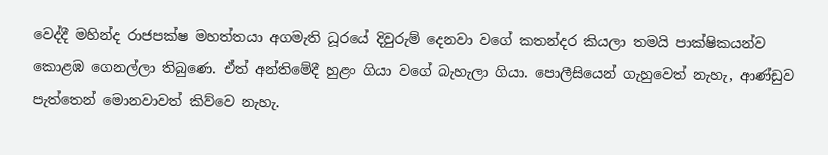වෙද්දී මහින්ද රාජපක්ෂ මහත්තයා අගමැති ධූරයේ දිවුරුම් දෙනවා වගේ කතන්දර කියලා තමයි පාක්ෂිකයන්ව කොළඹ ගෙනල්ලා තිබුණෙ. ඒත් අන්තිමේදී හුළං ගියා වගේ බැහැලා ගියා. පොලීසියෙන් ගැහුවෙත් නැහැ, ආණ්ඩුව පැත්තෙන් මොනවාවත් කිව්වෙ නැහැ.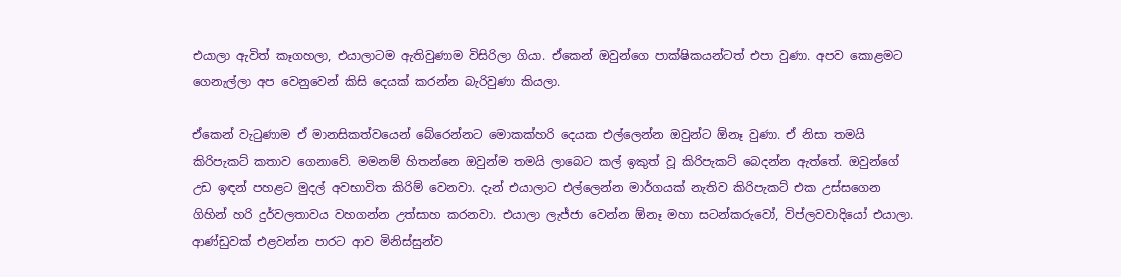එයාලා ඇවිත් කෑගහලා, එයාලාටම ඇතිවුණාම විසිරිලා ගියා. ඒකෙන් ඔවුන්ගෙ පාක්ෂිකයන්ටත් එපා වුණා. අපව කොළමට ගෙනැල්ලා අප වෙනුවෙන් කිසි දෙයක් කරන්න බැරිවුණා කියලා.

ඒකෙන් වැටුණාම ඒ මානසිකත්වයෙන් බේරෙන්නට මොකක්හරි දෙයක එල්ලෙන්න ඔවුන්ට ඕනෑ වුණා. ඒ නිසා තමයි කිරිපැකට් කතාව ගෙනාවේ. මමනම් හිතන්නෙ ඔවුන්ම තමයි ලාබෙට කල් ඉකුත් වූ කිරිපැකට් බෙදන්න ඇත්තේ. ඔවුන්ගේ උඩ ඉඳන් පහළට මුදල් අවභාවිත කිරිම් වෙනවා. දැන් එයාලාට එල්ලෙන්න මාර්ගයක් නැතිව කිරිපැකට් එක උස්සගෙන ගිහින් හරි දුර්වලතාවය වහගන්න උත්සාහ කරනවා. එයාලා ලැජ්ජා වෙන්න ඕනෑ මහා සටන්කරුවෝ, විප්ලවවාදියෝ එයාලා. ආණ්ඩුවක් එළවන්න පාරට ආව මිනිස්සුන්ව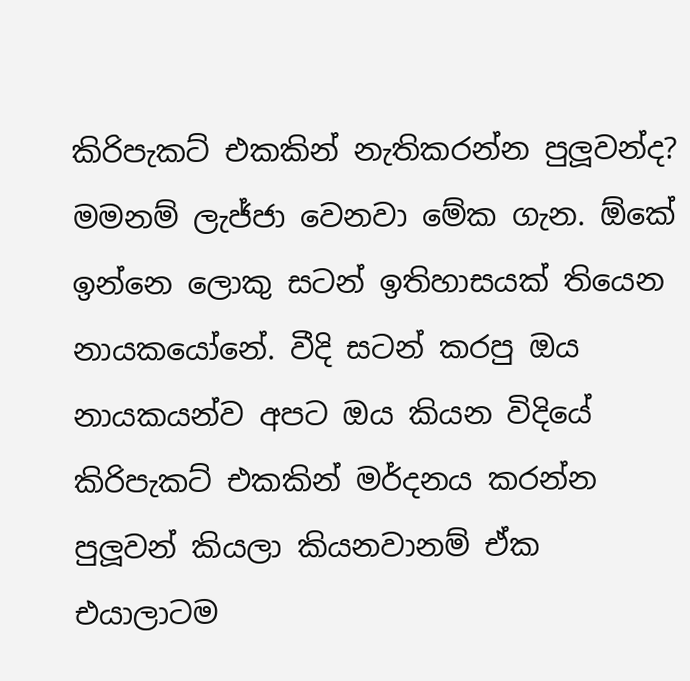කිරිපැකට් එකකින් නැතිකරන්න පුලූ‍වන්ද? මමනම් ලැජ්ජා වෙනවා මේක ගැන. ඕකේ ඉන්නෙ ලොකු සටන් ඉතිහාසයක් තියෙන නායකයෝනේ. වීදි සටන් කරපු ඔය නායකයන්ව අපට ඔය කියන විදියේ කිරිපැකට් එකකින් මර්දනය කරන්න පුලූ‍වන් කියලා කියනවානම් ඒක එයාලාටම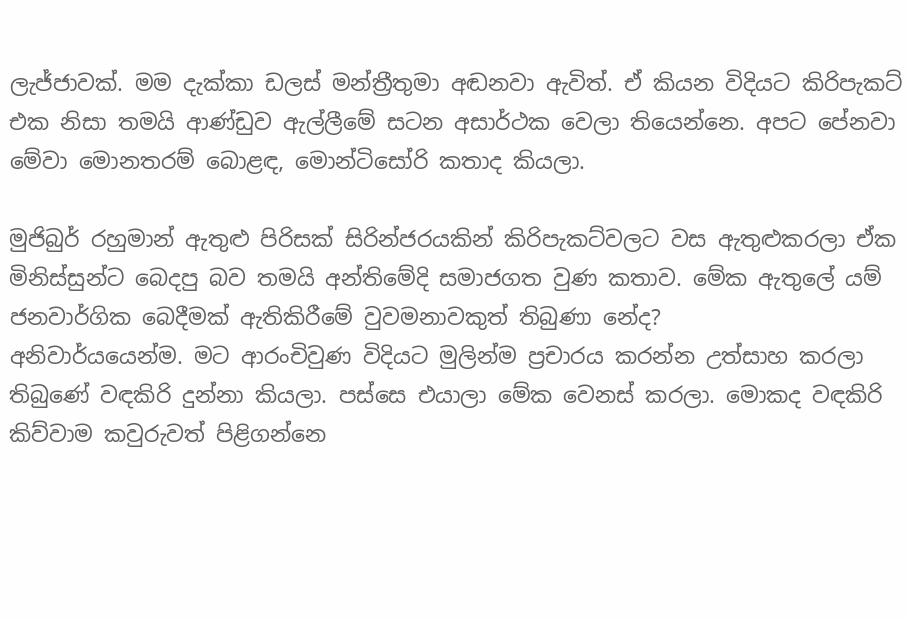ලැජ්ජාවක්. මම දැක්කා ඩලස් මන්ත්‍රීතුමා අඬනවා ඇවිත්. ඒ කියන විදියට කිරිපැකට් එක නිසා තමයි ආණ්ඩුව ඇල්ලීමේ සටන අසාර්ථක වෙලා තියෙන්නෙ. අපට පේනවා මේවා මොනතරම් බොළඳ, මොන්ටිසෝරි කතාද කියලා.

මුජිබුර් රහුමාන් ඇතුළු පිරිසක් සිරින්ජරයකින් කිරිපැකට්වලට වස ඇතුළුකරලා ඒක මිනිස්සුන්ට බෙදපු බව තමයි අන්තිමේදි සමාජගත වුණ කතාව. මේක ඇතුලේ යම් ජනවාර්ගික බෙදීමක් ඇතිකිරීමේ වුවමනාවකුත් තිබුණා නේද?
අනිවාර්යයෙන්ම. මට ආරංචිවුණ විදියට මුලින්ම ප්‍රචාරය කරන්න උත්සාහ කරලා තිබුණේ වඳකිරි දුන්නා කියලා. පස්සෙ එයාලා මේක වෙනස් කරලා. මොකද වඳකිරි කිව්වාම කවුරුවත් පිළිගන්නෙ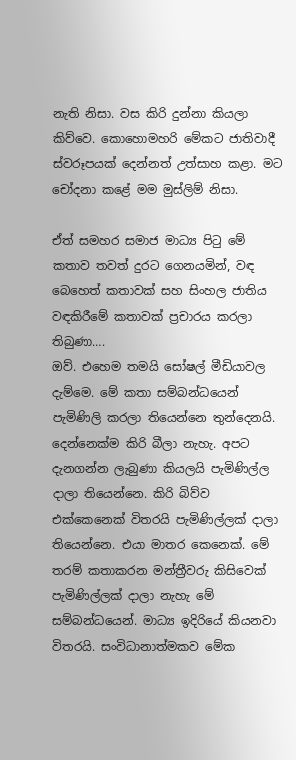නැති නිසා. වස කිරි දුන්නා කියලා කිව්වෙ. කොහොමහරි මේකට ජාතිවාදී ස්වරූපයක් දෙන්නත් උත්සාහ කළා. මට චෝදනා කළේ මම මුස්ලිම් නිසා.

ඒත් සමහර සමාජ මාධ්‍ය පිටු මේ කතාව තවත් දුරට ගෙනයමින්, වඳ බෙහෙත් කතාවක් සහ සිංහල ජාතිය වඳකිරීමේ කතාවක් ප්‍රචාරය කරලා තිබුණා….
ඔව්. එහෙම තමයි සෝෂල් මීඩියාවල දැම්මෙ. මේ කතා සම්බන්ධයෙන් පැමිණිලි කරලා තියෙන්නෙ තුන්දෙනයි. දෙන්නෙක්ම කිරි බීලා නැහැ. අපට දැනගන්න ලැබුණා කියලයි පැමිණිල්ල දාලා තියෙන්නෙ. කිරි බිව්ව එක්කෙනෙක් විතරයි පැමිණිල්ලක් දාලා තියෙන්නෙ. එයා මාතර කෙනෙක්. මේ තරම් කතාකරන මන්ත්‍රීවරු කිසිවෙක් පැමිණිල්ලක් දාලා නැහැ මේ සම්බන්ධයෙන්. මාධ්‍ය ඉදිරියේ කියනවා විතරයි. සංවිධානාත්මකව මේක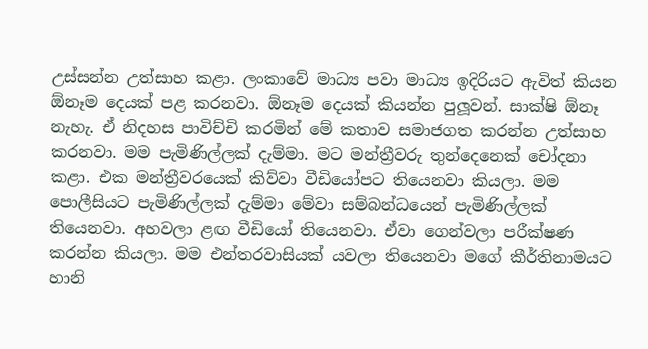උස්සන්න උත්සාහ කළා. ලංකාවේ මාධ්‍ය පවා මාධ්‍ය ඉදිරියට ඇවිත් කියන ඕනෑම දෙයක් පළ කරනවා. ඕනෑම දෙයක් කියන්න පුලූ‍වන්. සාක්ෂි ඕනෑ නැහැ. ඒ නිදහස පාවිච්චි කරමින් මේ කතාව සමාජගත කරන්න උත්සාහ කරනවා. මම පැමිණිල්ලක් දැම්මා. මට මන්ත්‍රීවරු තුන්දෙනෙක් චෝදනා කළා. එක මන්ත්‍රීවරයෙක් කිව්වා වීඩියෝපට තියෙනවා කියලා. මම පොලීසියට පැමිණිල්ලක් දැම්මා මේවා සම්බන්ධයෙන් පැමිණිල්ලක් තියෙනවා. අහවලා ළඟ වීඩියෝ තියෙනවා. ඒවා ගෙන්වලා පරීක්ෂණ කරන්න කියලා. මම එන්තරවාසියක් යවලා තියෙනවා මගේ කීර්තිනාමයට හානි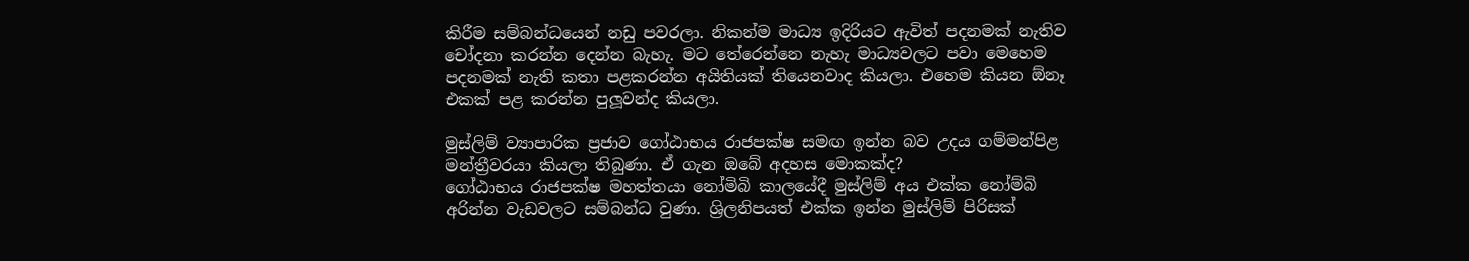කිරීම සම්බන්ධයෙන් නඩු පවරලා. නිකන්ම මාධ්‍ය ඉදිරියට ඇවිත් පදනමක් නැතිව චෝදනා කරන්න දෙන්න බැහැ. මට තේරෙන්නෙ නැහැ මාධ්‍යවලට පවා මෙහෙම පදනමක් නැති කතා පළකරන්න අයිතියක් තියෙනවාද කියලා. එහෙම කියන ඕනෑ එකක් පළ කරන්න පුලූ‍වන්ද කියලා.

මුස්ලිම් ව්‍යාපාරික ප්‍රජාව ගෝඨාභය රාජපක්ෂ සමඟ ඉන්න බව උදය ගම්මන්පිළ මන්ත්‍රීවරයා කියලා තිබුණා. ඒ ගැන ඔබේ අදහස මොකක්ද?
ගෝඨාභය රාජපක්ෂ මහත්තයා නෝමිබි කාලයේදී මුස්ලිම් අය එක්ක නෝම්බි අරින්න වැඩවලට සම්බන්ධ වුණා. ශ්‍රිලනිපයත් එක්ක ඉන්න මුස්ලිම් පිරිසක්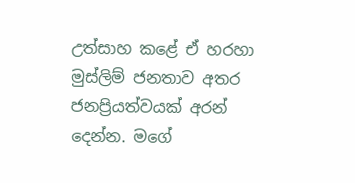උත්සාහ කළේ ඒ හරහා මුස්ලිම් ජනතාව අතර ජනප්‍රියත්වයක් අරන් දෙන්න. මගේ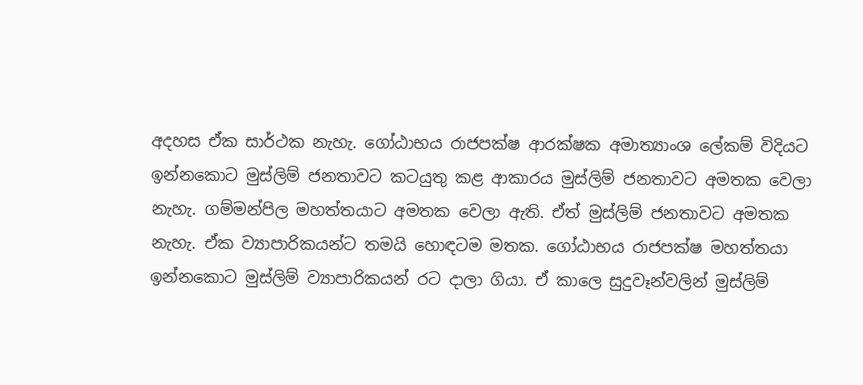අදහස ඒක සාර්ථක නැහැ. ගෝඨාභය රාජපක්ෂ ආරක්ෂක අමාත්‍යාංශ ලේකම් විදියට ඉන්නකොට මුස්ලිම් ජනතාවට කටයුතු කළ ආකාරය මුස්ලිම් ජනතාවට අමතක වෙලා නැහැ. ගම්මන්පිල මහත්තයාට අමතක වෙලා ඇති. ඒත් මුස්ලිම් ජනතාවට අමතක නැහැ. ඒක ව්‍යාපාරිකයන්ට තමයි හොඳටම මතක. ගෝඨාභය රාජපක්ෂ මහත්තයා ඉන්නකොට මුස්ලිම් ව්‍යාපාරිකයන් රට දාලා ගියා. ඒ කාලෙ සුදුවෑන්වලින් මුස්ලිම්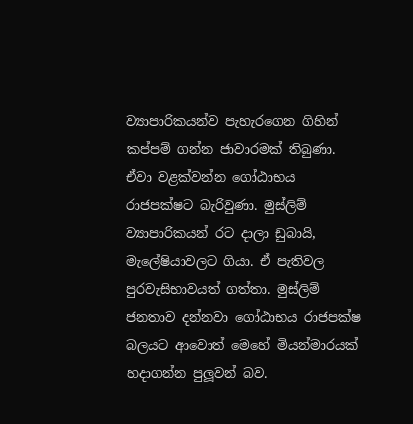ව්‍යාපාරිකයන්ව පැහැරගෙන ගිහින් කප්පම් ගන්න ජාවාරමක් තිබුණා. ඒවා වළක්වන්න ගෝඨාභය රාජපක්ෂට බැරිවුණා. මුස්ලිම් ව්‍යාපාරිකයන් රට දාලා ඩුබායි, මැලේෂියාවලට ගියා. ඒ පැතිවල පුරවැසිභාවයත් ගත්තා. මුස්ලිම් ජනතාව දන්නවා ගෝඨාභය රාජපක්ෂ බලයට ආවොත් මෙහේ මියන්මාරයක් හදාගන්න පුලූ‍වන් බව.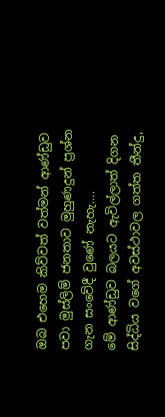ඔබ එහෙම කිව්වත් වත්මන් ආණ්ඩුව පවා මුස්ලිම් ජනතාව මුහුණදුන් ප්‍රශ්න ගැන සංවේදී වුණේ නැහැ….
මේ ආණ්ඩුව බලයට ඇවිල්ලාත් දිගන සිද්ධිය වගේ අවස්ථාවල ගත්ත තීන්දු,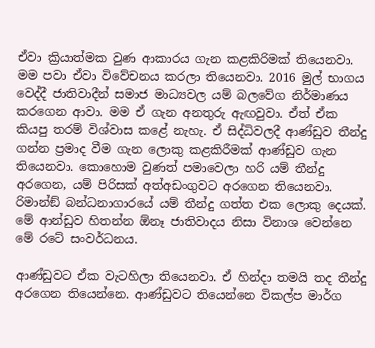ඒවා ක්‍රියාත්මක වුණ ආකාරය ගැන කළකිරිමක් තියෙනවා. මම පවා ඒවා විවේචනය කරලා තියෙනවා. 2016 මුල් භාගය වෙද්දී ජාතිවාදීන් සමාජ මාධ්‍යවල යම් බලවේග නිර්මාණය කරගෙන ආවා. මම ඒ ගැන අනතුරු ඇඟවුවා. ඒත් ඒක කියපු තරම් විශ්වාස කළේ නැහැ. ඒ සිද්ධිවලදී ආණ්ඩුව තීන්දු ගන්න ප්‍රමාද වීම ගැන ලොකු කළකිරීමක් ආණ්ඩුව ගැන තියෙනවා. කොහොම වුණත් පමාවෙලා හරි යම් තීන්දු අරගෙන, යම් පිරිසක් අත්අඩංගුවට අරගෙන තියෙනවා. රිමාන්ඞ් බන්ධනාගාරයේ යම් තීන්දු ගත්ත එක ලොකු දෙයක්. මේ ආන්ඩුව හිතන්න ඕනෑ ජාතිවාදය නිසා විනාශ වෙන්නෙ මේ රටේ සංවර්ධනය.

ආණ්ඩුවට ඒක වැටහිලා තියෙනවා. ඒ හින්දා තමයි තද තීන්දු අරගෙන තියෙන්නෙ. ආණ්ඩුවට තියෙන්නෙ විකල්ප මාර්ග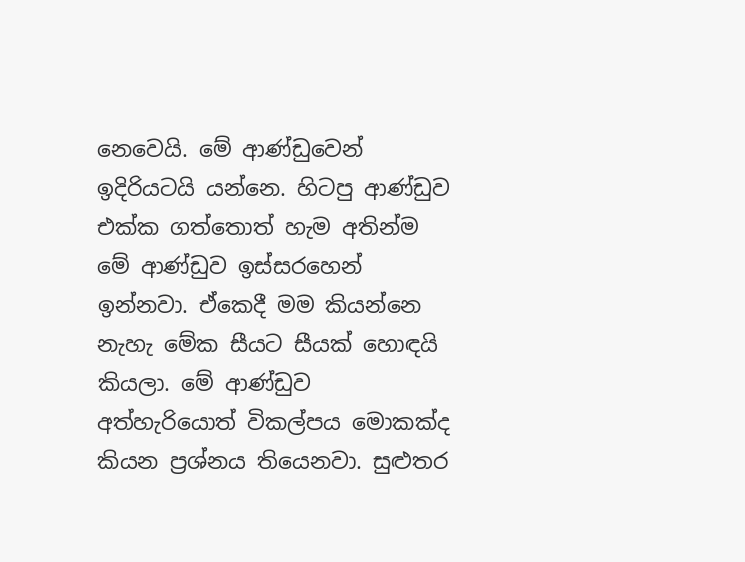නෙවෙයි. මේ ආණ්ඩුවෙන් ඉදිරියටයි යන්නෙ. හිටපු ආණ්ඩුව එක්ක ගත්තොත් හැම අතින්ම මේ ආණ්ඩුව ඉස්සරහෙන් ඉන්නවා. ඒකෙදී මම කියන්නෙ නැහැ මේක සීයට සීයක් හොඳයි කියලා. මේ ආණ්ඩුව අත්හැරියොත් විකල්පය මොකක්ද කියන ප්‍රශ්නය තියෙනවා. සුළුතර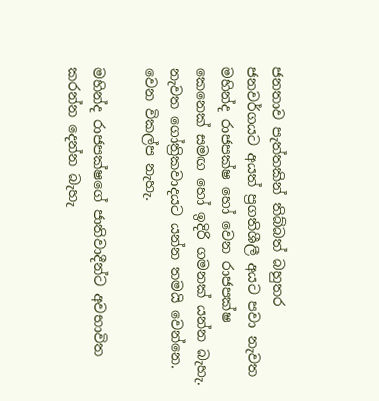ජනතාව පැත්තකින් තිබ්බත් බහුතර ජනවර්ගයට අයත් ප්‍රගතිශීලී අයට පවා නැවත මහින්ද රාජපක්ෂ හෝ වෙන රාජපක්ෂ කෙනෙක් සමඟ හෝ ඉදිරි ගමනක් යන්න බැහැ. නැවත ගෝත්‍රිකවාදයට යන්න තමයි වෙන්නෙ. වෙන විකල්ප නැහැ.

මහින්ද රාජපක්ෂගේ ජාතිවාදීන්ට අවභාවිත කරන්න දෙන්න බැහැ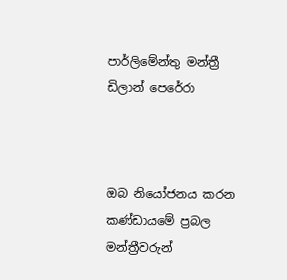පාර්ලිමේන්තු මන්ත්‍රී ඩිලාන් පෙරේරා



ඔබ නියෝජනය කරන කණ්ඩායමේ ප්‍රබල මන්ත්‍රීවරුන්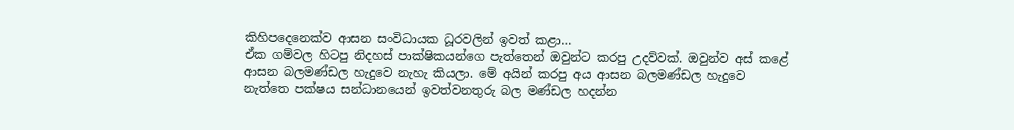කිහිපදෙනෙක්ව ආසන සංවිධායක ධූරවලින් ඉවත් කළා…
ඒක ගම්වල හිටපු නිදහස් පාක්ෂිකයන්ගෙ පැත්තෙන් ඔවුන්ට කරපු උදව්වක්. ඔවුන්ව අස් කළේ ආසන බලමණ්ඩල හැදුවෙ නැහැ කියලා. මේ අයින් කරපු අය ආසන බලමණ්ඩල හැදුවෙ නැත්තෙ පක්ෂය සන්ධානයෙන් ඉවත්වනතුරු බල මණ්ඩල හදන්න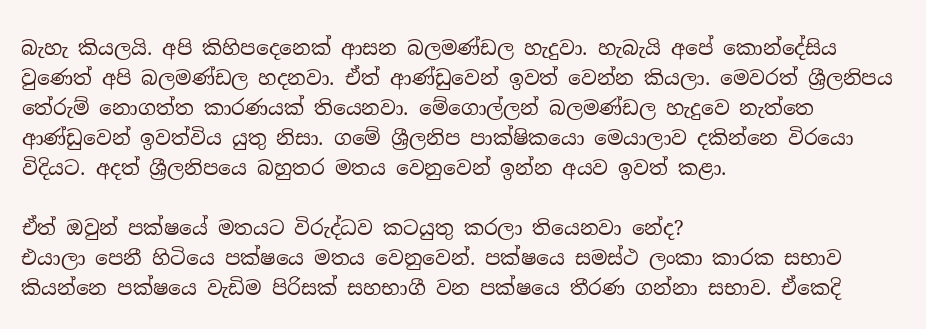බැහැ කියලයි. අපි කිහිපදෙනෙක් ආසන බලමණ්ඩල හැදුවා. හැබැයි අපේ කොන්දේසිය වුණෙත් අපි බලමණ්ඩල හදනවා. ඒත් ආණ්ඩුවෙන් ඉවත් වෙන්න කියලා. මෙවරත් ශ්‍රීලනිපය තේරුම් නොගත්ත කාරණයක් තියෙනවා. මේගොල්ලන් බලමණ්ඩල හැදුවෙ නැත්තෙ ආණ්ඩුවෙන් ඉවත්විය යුතු නිසා. ගමේ ශ්‍රීලනිප පාක්ෂිකයො මෙයාලාව දකින්නෙ විරයො විදියට. අදත් ශ්‍රීලනිපයෙ බහුතර මතය වෙනුවෙන් ඉන්න අයව ඉවත් කළා.

ඒත් ඔවුන් පක්ෂයේ මතයට විරුද්ධව කටයුතු කරලා තියෙනවා නේද?
එයාලා පෙනී හිටියෙ පක්ෂයෙ මතය වෙනුවෙන්. පක්ෂයෙ සමස්ථ ලංකා කාරක සභාව කියන්නෙ පක්ෂයෙ වැඩිම පිරිසක් සහභාගී වන පක්ෂයෙ තීරණ ගන්නා සභාව. ඒකෙදි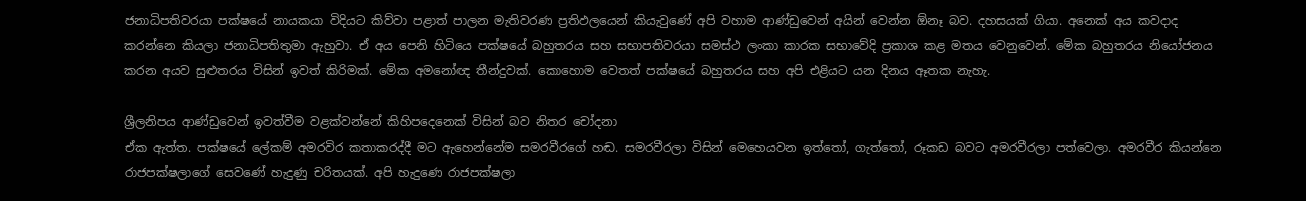ජනාධිපතිවරයා පක්ෂයේ නායකයා විදියට කිව්වා පළාත් පාලන මැතිවරණ ප්‍රතිඵලයෙන් කියැවුණේ අපි වහාම ආණ්ඩුවෙන් අයින් වෙන්න ඕනෑ බව. දහසයක් ගියා. අනෙක් අය කවදාද කරන්නෙ කියලා ජනාධිපතිතුමා ඇහුවා. ඒ අය පෙනි හිටියෙ පක්ෂයේ බහුතරය සහ සභාපතිවරයා සමස්ථ ලංකා කාරක සභාවේදි ප්‍රකාශ කළ මතය වෙනුවෙන්. මේක බහුතරය නියෝජනය කරන අයව සුළුතරය විසින් ඉවත් කිරිමක්. මේක අමනෝඥ තීන්දුවක්. කොහොම වෙතත් පක්ෂයේ බහුතරය සහ අපි එළියට යන දිනය ඈතක නැහැ.

ශ්‍රීලනිපය ආණ්ඩුවෙන් ඉවත්වීම වළක්වන්නේ කිහිපදෙනෙක් විසින් බව නිතර චෝදනා
ඒක ඇත්ත. පක්ෂයේ ලේකම් අමරවිර කතාකරද්දී මට ඇහෙන්නේම සමරවීරගේ හඬ. සමරවීරලා විසින් මෙහෙයවන ඉත්තෝ, ගැත්තෝ, රූකඩ බවට අමරවීරලා පත්වෙලා. අමරවීර කියන්නෙ රාජපක්ෂලාගේ සෙවණේ හැදුණු චරිතයක්. අපි හැදුණෙ රාජපක්ෂලා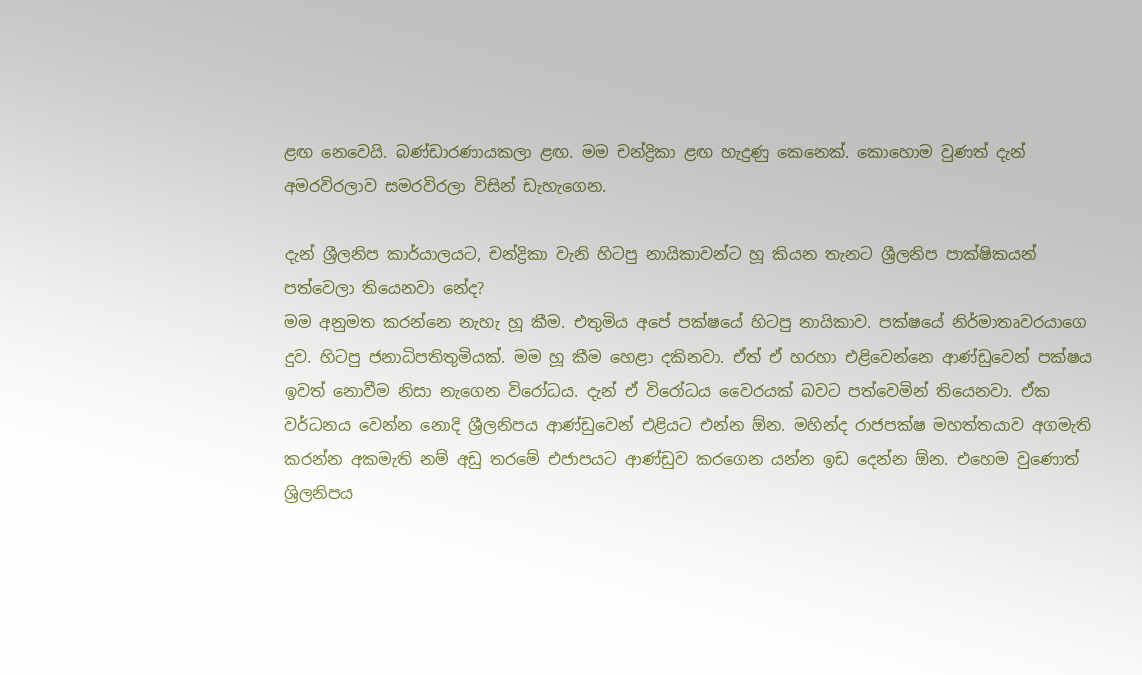ළඟ නෙවෙයි. බණ්ඩාරණායකලා ළඟ. මම චන්ද්‍රිකා ළඟ හැදුණු කෙනෙක්. කොහොම වුණත් දැන් අමරවිරලාව සමරවිරලා විසින් ඩැහැගෙන.

දැන් ශ්‍රීලනිප කාර්යාලයට, චන්ද්‍රිකා වැනි හිටපු නායිකාවන්ට හූ කියන තැනට ශ්‍රීලනිප පාක්ෂිකයන් පත්වෙලා තියෙනවා නේද?
මම අනුමත කරන්නෙ නැහැ හූ කීම. එතුමිය අපේ පක්ෂයේ හිටපු නායිකාව. පක්ෂයේ නිර්මාතෘවරයාගෙ දුව. හිටපු ජනාධිපතිතුමියක්. මම හූ කීම හෙළා දකිනවා. ඒත් ඒ හරහා එළිවෙන්නෙ ආණ්ඩුවෙන් පක්ෂය ඉවත් නොවීම නිසා නැගෙන විරෝධය. දැන් ඒ විරෝධය වෛරයක් බවට පත්වෙමින් තියෙනවා. ඒක වර්ධනය වෙන්න නොදි ශ්‍රීලනිපය ආණ්ඩුවෙන් එළියට එන්න ඕන. මහින්ද රාජපක්ෂ මහත්තයාව අගමැති කරන්න අකමැති නම් අඩු තරමේ එජාපයට ආණ්ඩුව කරගෙන යන්න ඉඩ දෙන්න ඕන. එහෙම වුණොත් ශ්‍රිලනිපය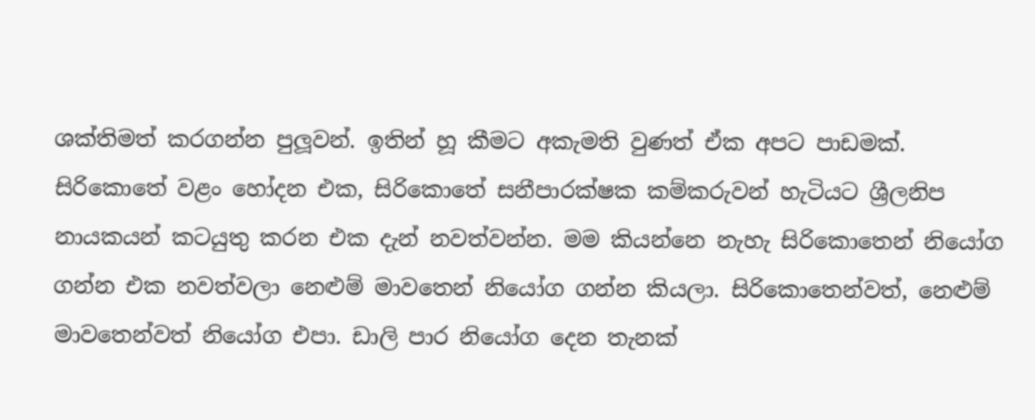ශක්තිමත් කරගන්න පුලූ‍වන්. ඉතින් හූ කීමට අකැමති වුණත් ඒක අපට පාඩමක්. සිරිකොතේ වළං හෝදන එක, සිරිකොතේ සනීපාරක්ෂක කම්කරුවන් හැටියට ශ්‍රීලනිප නායකයන් කටයුතු කරන එක දැන් නවත්වන්න. මම කියන්නෙ නැහැ සිරිකොතෙන් නියෝග ගන්න එක නවත්වලා නෙළුම් මාවතෙන් නියෝග ගන්න කියලා. සිරිකොතෙන්වත්, නෙළුම් මාවතෙන්වත් නියෝග එපා. ඩාලි පාර නියෝග දෙන තැනක්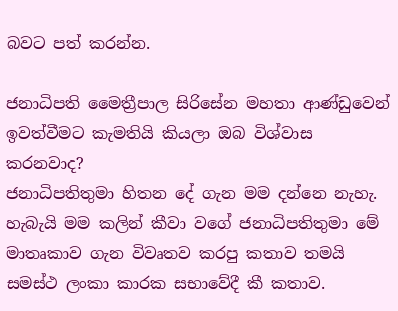බවට පත් කරන්න.

ජනාධිපති මෛත්‍රීපාල සිරිසේන මහතා ආණ්ඩුවෙන් ඉවත්වීමට කැමතියි කියලා ඔබ විශ්වාස කරනවාද?
ජනාධිපතිතුමා හිතන දේ ගැන මම දන්නෙ නැහැ. හැබැයි මම කලින් කීවා වගේ ජනාධිපතිතුමා මේ මාතෘකාව ගැන විවෘතව කරපු කතාව තමයි සමස්ථ ලංකා කාරක සභාවේදී කී කතාව.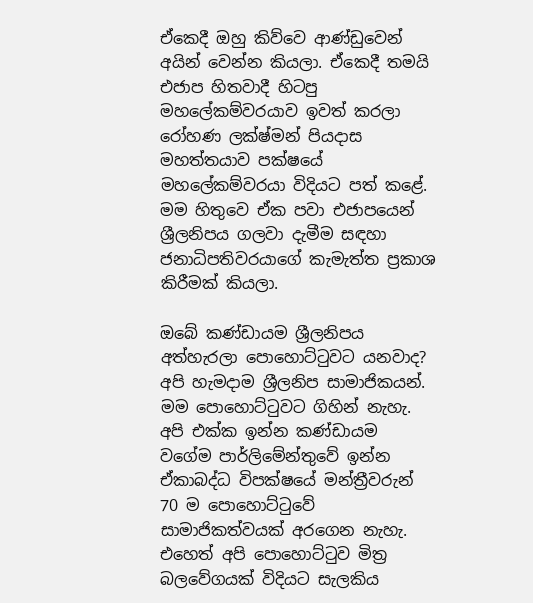ඒකෙදී ඔහු කිව්වෙ ආණ්ඩුවෙන් අයින් වෙන්න කියලා. ඒකෙදී තමයි එජාප හිතවාදී හිටපු මහලේකම්වරයාව ඉවත් කරලා රෝහණ ලක්ෂ්මන් පියදාස මහත්තයාව පක්ෂයේ මහලේකම්වරයා විදියට පත් කළේ. මම හිතුවෙ ඒක පවා එජාපයෙන් ශ්‍රීලනිපය ගලවා දැමීම සඳහා ජනාධිපතිවරයාගේ කැමැත්ත ප්‍රකාශ කිරීමක් කියලා.

ඔබේ කණ්ඩායම ශ්‍රීලනිපය අත්හැරලා පොහොට්ටුවට යනවාද?
අපි හැමදාම ශ්‍රීලනිප සාමාජිකයන්. මම පොහොට්ටුවට ගිහින් නැහැ. අපි එක්ක ඉන්න කණ්ඩායම වගේම පාර්ලිමේන්තුවේ ඉන්න ඒකාබද්ධ විපක්ෂයේ මන්ත්‍රීවරුන් 70 ම පොහොට්ටුවේ සාමාජිකත්වයක් අරගෙන නැහැ. එහෙත් අපි පොහොට්ටුව මිත්‍ර බලවේගයක් විදියට සැලකිය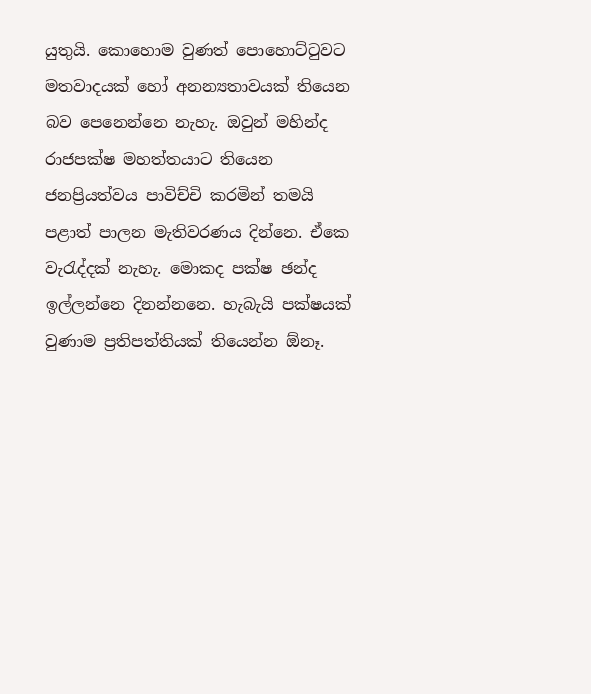යුතුයි. කොහොම වුණත් පොහොට්ටුවට මතවාදයක් හෝ අනන්‍යතාවයක් තියෙන බව පෙනෙන්නෙ නැහැ. ඔවුන් මහින්ද රාජපක්ෂ මහත්තයාට තියෙන ජනප්‍රියත්වය පාවිච්චි කරමින් තමයි පළාත් පාලන මැතිවරණය දින්නෙ. ඒකෙ වැරැද්දක් නැහැ. මොකද පක්ෂ ඡන්ද ඉල්ලන්නෙ දිනන්නනෙ. හැබැයි පක්ෂයක් වුණාම ප්‍රතිපත්තියක් තියෙන්න ඕනෑ.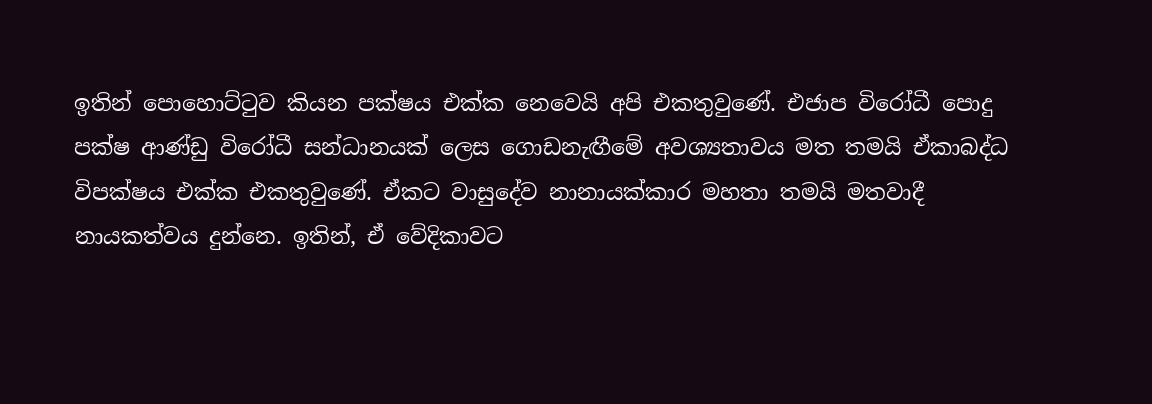ඉතින් පොහොට්ටුව කියන පක්ෂය එක්ක නෙවෙයි අපි එකතුවුණේ. එජාප විරෝධී පොදු පක්ෂ ආණ්ඩු විරෝධී සන්ධානයක් ලෙස ගොඩනැඟීමේ අවශ්‍යතාවය මත තමයි ඒකාබද්ධ විපක්ෂය එක්ක එකතුවුණේ. ඒකට වාසුදේව නානායක්කාර මහතා තමයි මතවාදී නායකත්වය දුන්නෙ. ඉතින්, ඒ වේදිකාවට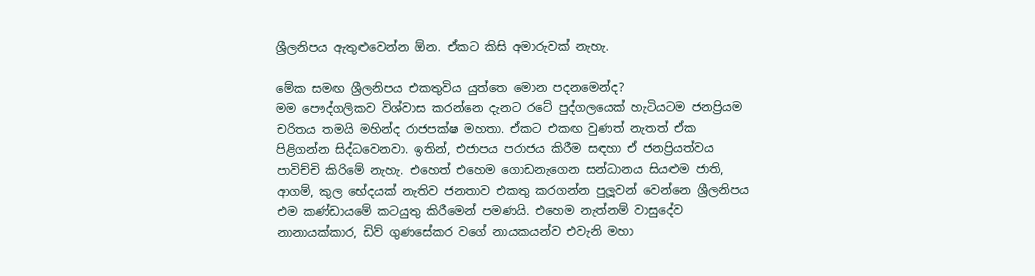ශ්‍රීලනිපය ඇතුළුවෙන්න ඕන. ඒකට කිසි අමාරුවක් නැහැ.

මේක සමඟ ශ්‍රීලනිපය එකතුවිය යුත්තෙ මොන පදනමෙන්ද?
මම පෞද්ගලිකව විශ්වාස කරන්නෙ දැනට රටේ පුද්ගලයෙක් හැටියටම ජනප්‍රියම චරිතය තමයි මහින්ද රාජපක්ෂ මහතා. ඒකට එකඟ වුණත් නැතත් ඒක පිළිගන්න සිද්ධවෙනවා. ඉතින්, එජාපය පරාජය කිරීම සඳහා ඒ ජනප්‍රියත්වය පාවිච්චි කිරිමේ නැහැ. එහෙත් එහෙම ගොඩනැගෙන සන්ධානය සියළුම ජාති, ආගම්, කුල භේදයක් නැතිව ජනතාව එකතු කරගන්න පුලූ‍වන් වෙන්නෙ ශ්‍රීලනිපය එම කණ්ඩායමේ කටයුතු කිරීමෙන් පමණයි. එහෙම නැත්නම් වාසුදේව නානායක්කාර, ඩිව් ගුණසේකර වගේ නායකයන්ව එවැනි මහා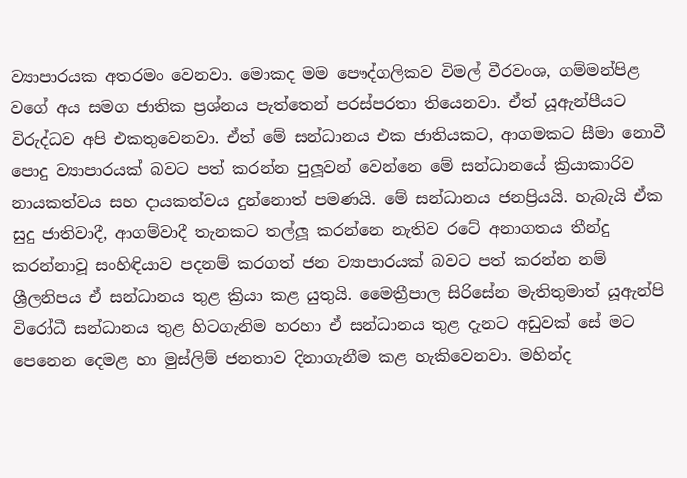ව්‍යාපාරයක අතරමං වෙනවා. මොකද මම පෞද්ගලිකව විමල් වීරවංශ, ගම්මන්පිළ වගේ අය සමග ජාතික ප්‍රශ්නය පැත්තෙන් පරස්පරතා තියෙනවා. ඒත් යූඇන්පීයට විරුද්ධව අපි එකතුවෙනවා. ඒත් මේ සන්ධානය එක ජාතියකට, ආගමකට සීමා නොවී පොදු ව්‍යාපාරයක් බවට පත් කරන්න පුලූ‍වන් වෙන්නෙ මේ සන්ධානයේ ක්‍රියාකාරිව නායකත්වය සහ දායකත්වය දුන්නොත් පමණයි. මේ සන්ධානය ජනප්‍රියයි. හැබැයි ඒක සුදු ජාතිවාදී, ආගම්වාදී තැනකට තල්ලූ‍ කරන්නෙ නැතිව රටේ අනාගතය තීන්දු කරන්නාවූ සංහිඳියාව පදනම් කරගත් ජන ව්‍යාපාරයක් බවට පත් කරන්න නම් ශ්‍රීලනිපය ඒ සන්ධානය තුළ ක්‍රියා කළ යුතුයි. මෛත්‍රීපාල සිරිසේන මැතිතුමාත් යූඇන්පි විරෝධී සන්ධානය තුළ හිටගැනිම හරහා ඒ සන්ධානය තුළ දැනට අඩුවක් සේ මට පෙනෙන දෙමළ හා මුස්ලිම් ජනතාව දිනාගැනීම කළ හැකිවෙනවා. මහින්ද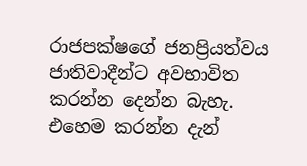රාජපක්ෂගේ ජනප්‍රියත්වය ජාතිවාදීන්ට අවභාවිත කරන්න දෙන්න බැහැ. එහෙම කරන්න දැන්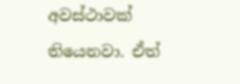අවස්ථාවක් තියෙනවා. ඒත්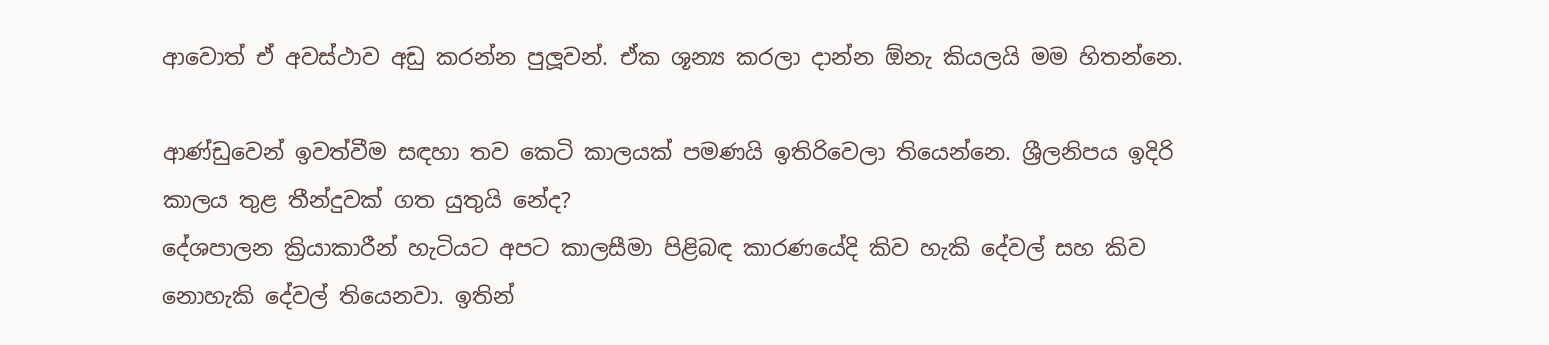ආවොත් ඒ අවස්ථාව අඩු කරන්න පුලූ‍වන්. ඒක ශූන්‍ය කරලා දාන්න ඕනැ කියලයි මම හිතන්නෙ.

ආණ්ඩුවෙන් ඉවත්වීම සඳහා තව කෙටි කාලයක් පමණයි ඉතිරිවෙලා තියෙන්නෙ. ශ්‍රීලනිපය ඉදිරි කාලය තුළ තීන්දුවක් ගත යුතුයි නේද?
දේශපාලන ක්‍රියාකාරීන් හැටියට අපට කාලසීමා පිළිබඳ කාරණයේදි කිව හැකි දේවල් සහ කිව නොහැකි දේවල් තියෙනවා. ඉතින්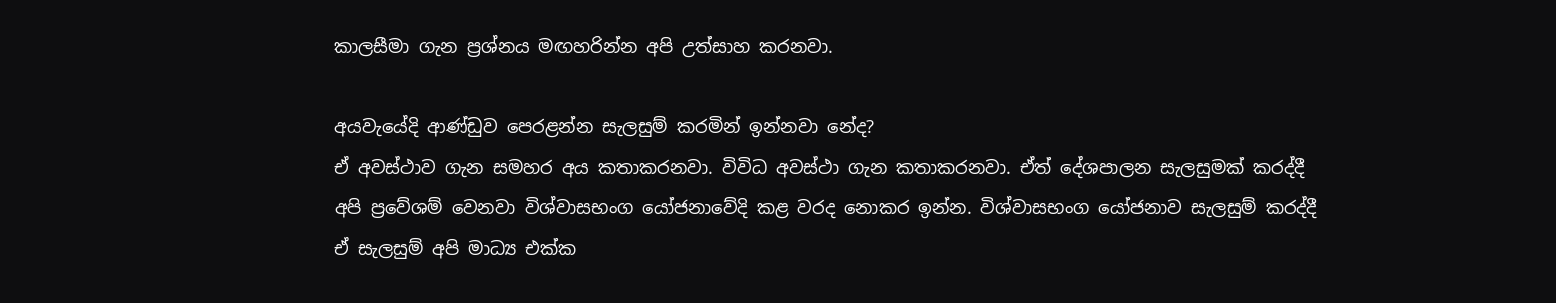කාලසීමා ගැන ප්‍රශ්නය මඟහරින්න අපි උත්සාහ කරනවා.

අයවැයේදි ආණ්ඩුව පෙරළන්න සැලසුම් කරමින් ඉන්නවා නේද?
ඒ අවස්ථාව ගැන සමහර අය කතාකරනවා. විවිධ අවස්ථා ගැන කතාකරනවා. ඒත් දේශපාලන සැලසුමක් කරද්දී අපි ප්‍රවේශම් වෙනවා විශ්වාසභංග යෝජනාවේදි කළ වරද නොකර ඉන්න. විශ්වාසභංග යෝජනාව සැලසුම් කරද්දී ඒ සැලසුම් අපි මාධ්‍ය එක්ක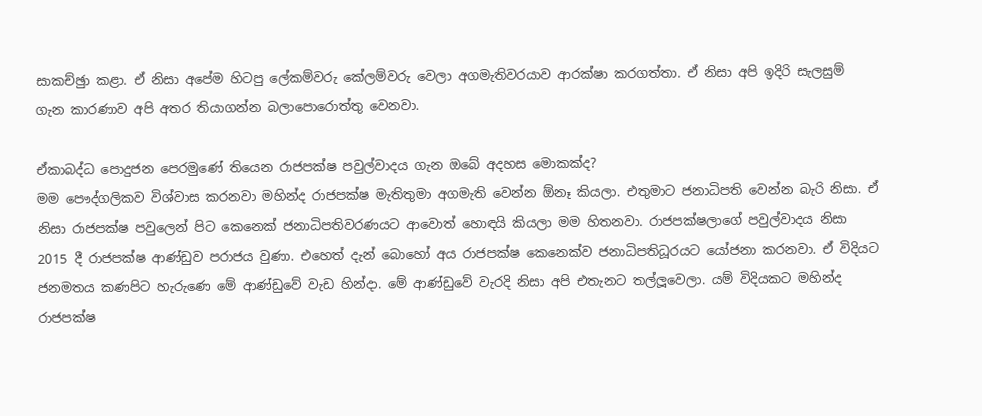සාකච්ඡුා කළා. ඒ නිසා අපේම හිටපු ලේකම්වරු කේලම්වරු වෙලා අගමැතිවරයාව ආරක්ෂා කරගත්තා. ඒ නිසා අපි ඉදිරි සැලසුම් ගැන කාරණාව අපි අතර තියාගන්න බලාපොරොත්තු වෙනවා.

ඒකාබද්ධ පොදුජන පෙරමුණේ තියෙන රාජපක්ෂ පවුල්වාදය ගැන ඔබේ අදහස මොකක්ද?
මම පෞද්ගලිකව විශ්වාස කරනවා මහින්ද රාජපක්ෂ මැතිතුමා අගමැති වෙන්න ඕනෑ කියලා. එතුමාට ජනාධිපති වෙන්න බැරි නිසා. ඒ නිසා රාජපක්ෂ පවුලෙන් පිට කෙනෙක් ජනාධිපතිවරණයට ආවොත් හොඳයි කියලා මම හිතනවා. රාජපක්ෂලාගේ පවුල්වාදය නිසා 2015 දී රාජපක්ෂ ආණ්ඩුව පරාජය වුණා. එහෙත් දැන් බොහෝ අය රාජපක්ෂ කෙනෙක්ව ජනාධිපතිධූරයට යෝජනා කරනවා. ඒ විදියට ජනමතය කණපිට හැරුණෙ මේ ආණ්ඩුවේ වැඩ හින්දා. මේ ආණ්ඩුවේ වැරදි නිසා අපි එතැනට තල්ලූ‍වෙලා. යම් විදියකට මහින්ද රාජපක්ෂ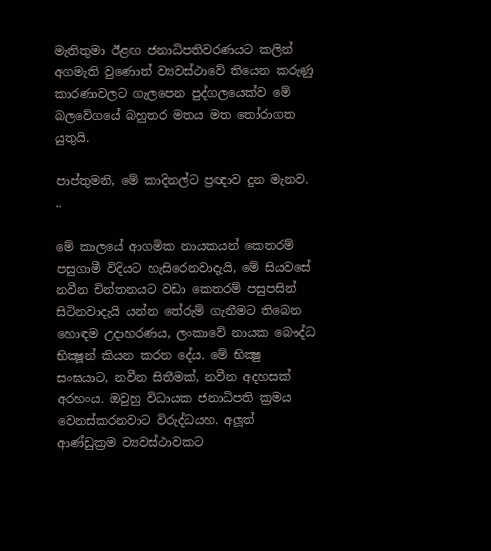මැතිතුමා ඊළඟ ජනාධිපතිවරණයට කලින් අගමැති වුණොත් ව්‍යවස්ථාවේ තියෙන කරුණු කාරණාවලට ගැලපෙන පුද්ගලයෙක්ව මේ බලවේගයේ බහුතර මතය මත තෝරාගත යුතුයි.

පාප්තුමනි, මේ කාදිනල්ට ප්‍රඥාව දුන මැනව. ..

මේ කාලයේ ආගමික නායකයන් කෙතරම් පසුගාමී විදියට හැසිරෙනවාදැයි, මේ සියවසේ නවීන චින්තනයට වඩා කෙතරම් පසුපසින් සිටිනවාදැයි යන්න තේරුම් ගැනීමට තිබෙන හොඳම උදාහරණය, ලංකාවේ නායක බෞද්ධ භික්‍ෂූන් කියන කරන දේය. මේ භික්‍ෂු සංඝයාට, නවීන සිතීමක්, නවීන අදහසක් අරහංය. ඔවුහු විධායක ජනාධිපති ක්‍රමය වෙනස්කරනවාට විරුද්ධයහ. අලූත් ආණ්ඩුක්‍රම ව්‍යවස්ථාවකට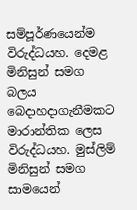සම්පූර්ණයෙන්ම විරුද්ධයහ. දෙමළ මිනිසුන් සමග බලය බෙදාහදාගැනීමකට මාරාන්තික ලෙස විරුද්ධයහ. මුස්ලිම් මිනිසුන් සමග සාමයෙන්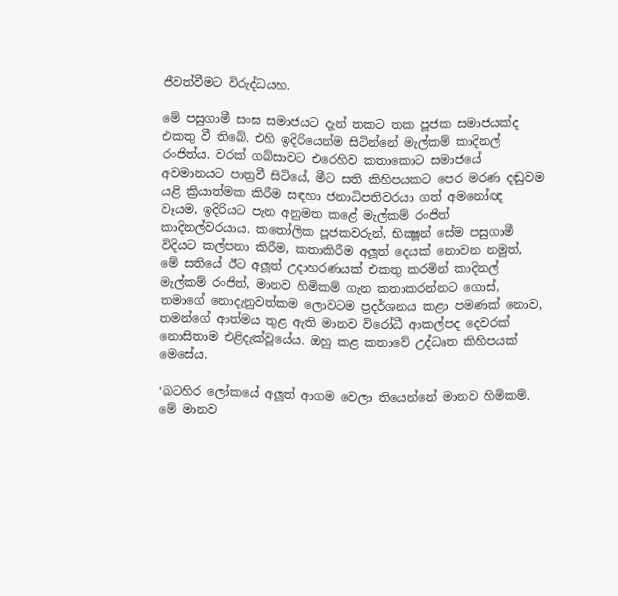ජීවත්වීමට විරුද්ධයහ.

මේ පසුගාමී සංඝ සමාජයට දැන් තකට තක පූජක සමාජයක්ද එකතු වී තිබේ. එහි ඉදිරියෙන්ම සිටින්නේ මැල්කම් කාදිනල් රංජිත්ය. වරක් ගබ්සාවට එරෙහිව කතාකොට සමාජයේ අවමානයට පාත්‍රවී සිටියේ, මීට සති කිහිපයකට පෙර මරණ දඬුවම යළි ක්‍රියාත්මක කිරීම සඳහා ජනාධිපතිවරයා ගත් අමනෝඥ වෑයම, ඉදිරියට පැන අනුමත කළේ මැල්කම් රංජිත් කාදිනල්වරයාය. කතෝලික පූජකවරුන්, භික්‍ෂූන් සේම පසුගාමී විදියට කල්පනා කිරීම, කතාකිරීම අලූත් දෙයක් නොවන නමුත්, මේ සතියේ ඊට අලූත් උදාහරණයක් එකතු කරමින් කාදිනල් මැල්කම් රංජිත්, මානව හිමිකම් ගැන කතාකරන්නට ගොස්, තමාගේ නොදැනුවත්කම ලොවටම ප්‍රදර්ශනය කළා පමණක් නොව, තමන්ගේ ආත්මය තුළ ඇති මානව විරෝධී ආකල්පද දෙවරක් නොසිතාම එළිදැක්වූයේය. ඔහු කළ කතාවේ උද්ධෘත කිහිපයක් මෙසේය.

‘බටහිර ලෝකයේ අලූත් ආගම වෙලා තියෙන්නේ මානව හිමිකම්. මේ මානව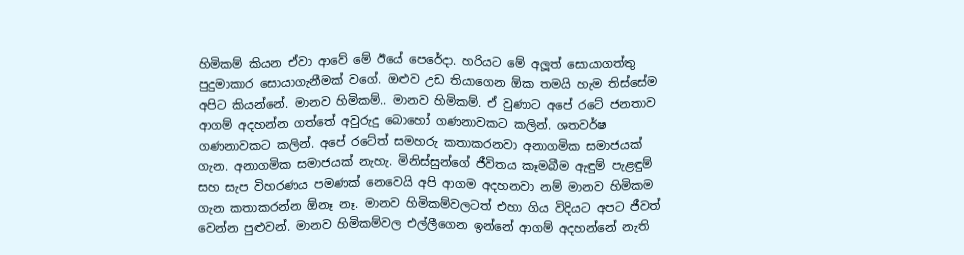හිමිකම් කියන ඒවා ආවේ මේ ඊයේ පෙරේදා. හරියට මේ අලූත් සොයාගත්තු පුදුමාකාර සොයාගැනීමක් වගේ. ඔළුව උඩ තියාගෙන ඕක තමයි හැම තිස්සේම අපිට කියන්නේ. මානව හිමිකම්.. මානව හිමිකම්. ඒ වුණාට අපේ රටේ ජනතාව ආගම් අදහන්න ගත්තේ අවුරුදු බොහෝ ගණනාවකට කලින්. ශතවර්ෂ ගණනාවකට කලින්. අපේ රටේත් සමහරු කතාකරනවා අනාගමික සමාජයක් ගැන. අනාගමික සමාජයක් නැහැ. මිනිස්සුන්ගේ ජීවිතය කෑමබීම ඇඳුම් පැළඳුම් සහ සැප විහරණය පමණක් නෙවෙයි අපි ආගම අදහනවා නම් මානව හිමිකම ගැන කතාකරන්න ඕනෑ නෑ. මානව හිමිකම්වලටත් එහා ගිය විදියට අපට ජීවත් වෙන්න පුළුවන්. මානව හිමිකම්වල එල්ලීගෙන ඉන්නේ ආගම් අදහන්නේ නැති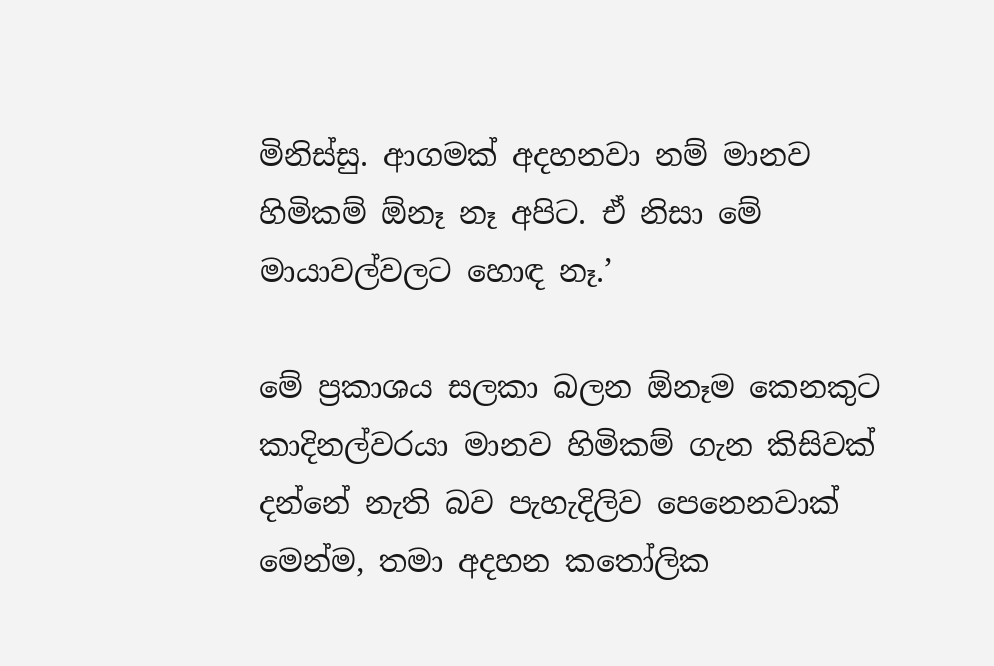මිනිස්සු. ආගමක් අදහනවා නම් මානව හිමිකම් ඕනෑ නෑ අපිට. ඒ නිසා මේ මායාවල්වලට හොඳ නෑ.’

මේ ප්‍රකාශය සලකා බලන ඕනෑම කෙනකුට කාදිනල්වරයා මානව හිමිකම් ගැන කිසිවක් දන්නේ නැති බව පැහැදිලිව පෙනෙනවාක් මෙන්ම, තමා අදහන කතෝලික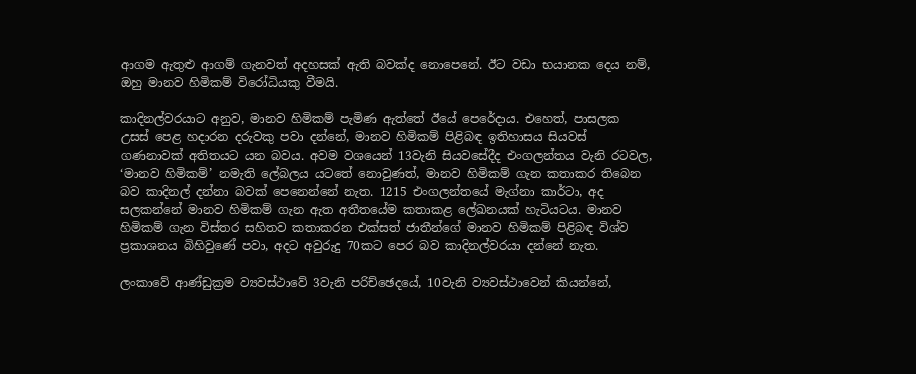ආගම ඇතුළු ආගම් ගැනවත් අදහසක් ඇති බවක්ද නොපෙනේ. ඊට වඩා භයානක දෙය නම්, ඔහු මානව හිමිකම් විරෝධියකු වීමයි.

කාදිනල්වරයාට අනුව, මානව හිමිකම් පැමිණ ඇත්තේ ඊයේ පෙරේදාය. එහෙත්, පාසලක උසස් පෙළ හදාරන දරුවකු පවා දන්නේ, මානව හිමිකම් පිළිබඳ ඉතිහාසය සියවස් ගණනාවක් අතිතයට යන බවය. අවම වශයෙන් 13වැනි සියවසේදීද එංගලන්තය වැනි රටවල, ‘මානව හිමිකම්’ නමැති ලේබලය යටතේ නොවුණත්, මානව හිමිකම් ගැන කතාකර තිබෙන බව කාදිනල් දන්නා බවක් පෙනෙන්නේ නැත. 1215 එංගලන්තයේ මැග්නා කාර්ටා, අද සලකන්නේ මානව හිමිකම් ගැන ඇත අතීතයේම කතාකළ ලේඛනයක් හැටියටය. මානව හිමිකම් ගැන විස්තර සහිතව කතාකරන එක්සත් ජාතීන්ගේ මානව හිමිකම් පිළිබඳ විශ්ව ප්‍රකාශනය බිහිවුණේ පවා, අදට අවුරුදු 70කට පෙර බව කාදිනල්වරයා දන්නේ නැත.

ලංකාවේ ආණ්ඩුක්‍රම ව්‍යවස්ථාවේ 3වැනි පරිච්ඡෙදයේ, 10වැනි ව්‍යවස්ථාවෙන් කියන්නේ,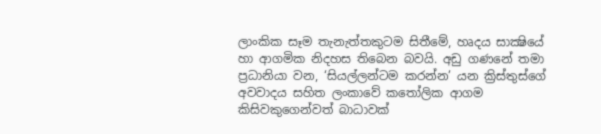ලාංකික සෑම තැනැත්තකුටම සිතීමේ, හෘදය සාක්‍ෂියේ හා ආගමික නිදහස තිබෙන බවයි. අඩු ගණනේ තමා ප්‍රධානියා වන, ‘සියල්ලන්ටම කරන්න’ යන ක්‍රිස්තුස්ගේ අවවාදය සහිත ලංකාවේ කතෝලික ආගම කිසිවකුගෙන්වත් බාධාවක්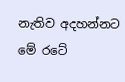නැතිව අදහන්නට මේ රටේ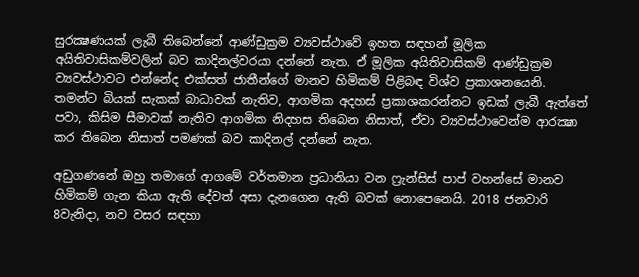සුරක්‍ෂණයක් ලැබී තිබෙන්නේ ආණ්ඩුක්‍රම ව්‍යවස්ථාවේ ඉහත සඳහන් මූලික අයිතිවාසිකම්වලින් බව කාදිනල්වරයා දන්නේ නැත. ඒ මූලික අයිතිවාසිකම් ආණ්ඩුක්‍රම ව්‍යවස්ථාවට එන්නේද එක්සත් ජාතීන්ගේ මානව හිමිකම් පිළිබඳ විශ්ව ප්‍රකාශනයෙනි. තමන්ට බියක් සැකක් බාධාවක් නැතිව, ආගමික අදහස් ප්‍රකාශකරන්නට ඉඩක් ලැබී ඇත්තේ පවා, කිසිම සීමාවක් නැතිව ආගමික නිදහස තිබෙන නිසාත්, ඒවා ව්‍යවස්ථාවෙන්ම ආරක්‍ෂා කර තිබෙන නිසාත් පමණක් බව කාදිනල් දන්නේ නැත.

අඩුගණනේ ඔහු තමාගේ ආගමේ වර්තමාන ප්‍රධානියා වන ෆ්‍රැන්සිස් පාප් වහන්සේ මානව හිමිකම් ගැන කියා ඇති දේවත් අසා දැනගෙන ඇති බවක් නොපෙනෙයි. 2018 ජනවාරි 8වැනිදා, නව වසර සඳහා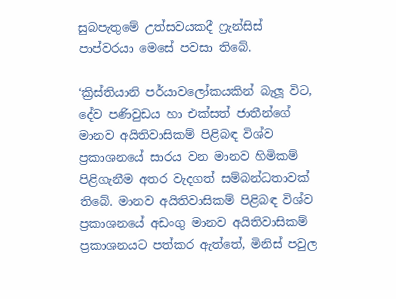සුබපැතුමේ උත්සවයකදී ෆ්‍රැන්සිස් පාප්වරයා මෙසේ පවසා තිබේ.

‘ක්‍රිස්තියානි පර්යාවලෝකයකින් බැලූ විට, දේව පණිවුඩය හා එක්සත් ජාතීන්ගේ මානව අයිතිවාසිකම් පිළිබඳ විශ්ව ප්‍රකාශනයේ සාරය වන මානව හිමිකම් පිළිගැනීම අතර වැදගත් සම්බන්ධතාවක් තිබේ. මානව අයිතිවාසිකම් පිළිබඳ විශ්ව ප්‍රකාශනයේ අඩංගු මානව අයිතිවාසිකම් ප්‍රකාශනයට පත්කර ඇත්තේ, මිනිස් පවුල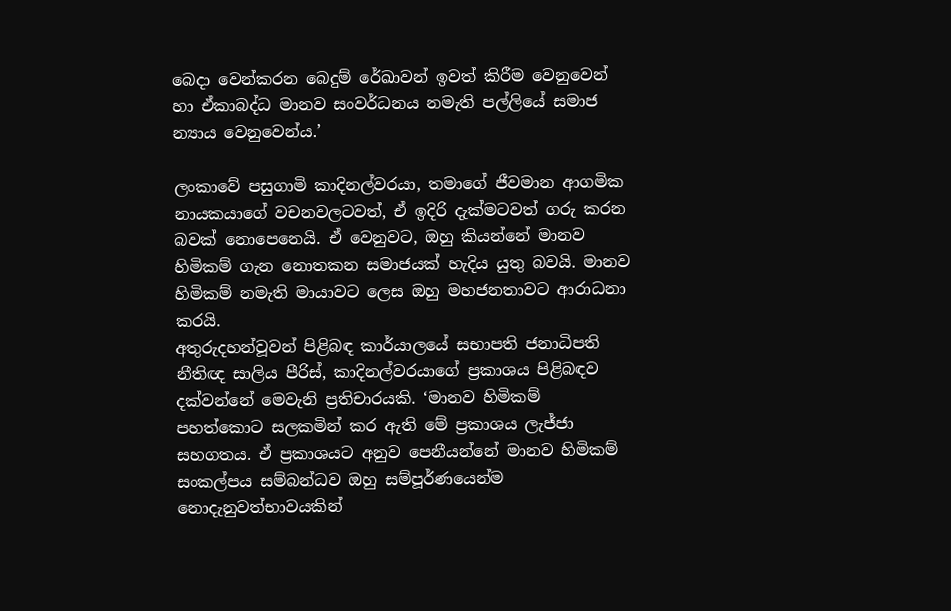බෙදා වෙන්කරන බෙදුම් රේඛාවන් ඉවත් කිරීම වෙනුවෙන් හා ඒකාබද්ධ මානව සංවර්ධනය නමැති පල්ලියේ සමාජ න්‍යාය වෙනුවෙන්ය.’

ලංකාවේ පසුගාමි කාදිනල්වරයා, තමාගේ ජීවමාන ආගමික නායකයාගේ වචනවලටවත්, ඒ ඉදිරි දැක්මටවත් ගරු කරන බවක් නොපෙනෙයි. ඒ වෙනුවට, ඔහු කියන්නේ මානව හිමිකම් ගැන නොතකන සමාජයක් හැදිය යුතු බවයි. මානව හිමිකම් නමැති මායාවට ලෙස ඔහු මහජනතාවට ආරාධනා කරයි.
අතුරුදහන්වූවන් පිළිබඳ කාර්යාලයේ සභාපති ජනාධිපති නීතිඥ සාලිය පීරිස්, කාදිනල්වරයාගේ ප්‍රකාශය පිළිබඳව දක්වන්නේ මෙවැනි ප්‍රතිචාරයකි. ‘මානව හිමිකම් පහත්කොට සලකමින් කර ඇති මේ ප්‍රකාශය ලැජ්ජා සහගතය. ඒ ප්‍රකාශයට අනුව පෙනීයන්නේ මානව හිමිකම් සංකල්පය සම්බන්ධව ඔහු සම්පූර්ණයෙන්ම නොදැනුවත්භාවයකින්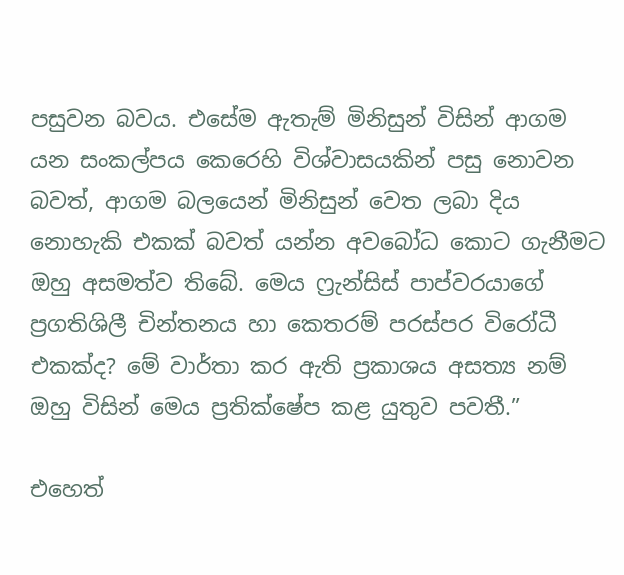පසුවන බවය. එසේම ඇතැම් මිනිසුන් විසින් ආගම යන සංකල්පය කෙරෙහි විශ්වාසයකින් පසු නොවන බවත්, ආගම බලයෙන් මිනිසුන් වෙත ලබා දිය නොහැකි එකක් බවත් යන්න අවබෝධ කොට ගැනීමට ඔහු අසමත්ව තිබේ. මෙය ෆ්‍රැන්සිස් පාප්වරයාගේ ප්‍රගතිශිලී චින්තනය හා කෙතරම් පරස්පර විරෝධී එකක්ද? මේ වාර්තා කර ඇති ප්‍රකාශය අසත්‍ය නම් ඔහු විසින් මෙය ප්‍රතික්ෂේප කළ යුතුව පවතී.”

එහෙත්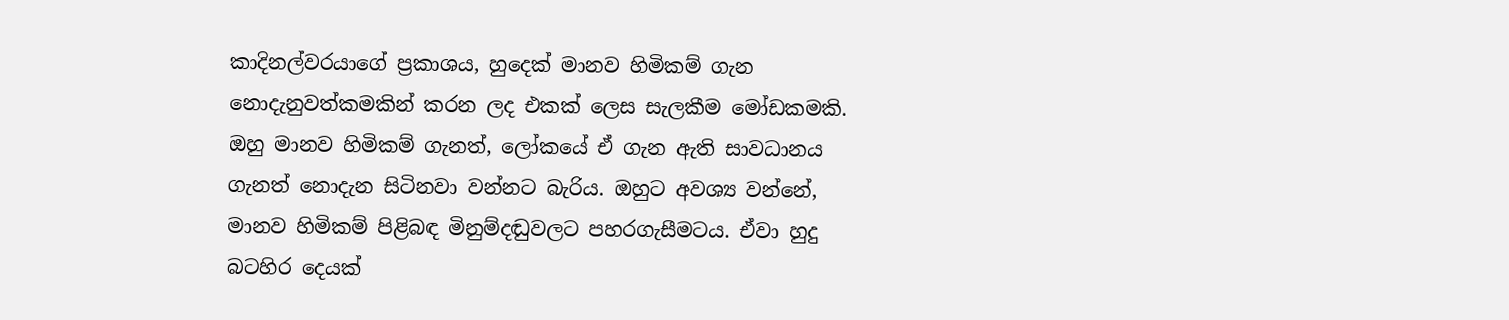කාදිනල්වරයාගේ ප්‍රකාශය, හුදෙක් මානව හිමිකම් ගැන නොදැනුවත්කමකින් කරන ලද එකක් ලෙස සැලකීම මෝඩකමකි. ඔහු මානව හිමිකම් ගැනත්, ලෝකයේ ඒ ගැන ඇති සාවධානය ගැනත් නොදැන සිටිනවා වන්නට බැරිය. ඔහුට අවශ්‍ය වන්නේ, මානව හිමිකම් පිළිබඳ මිනුම්දඬුවලට පහරගැසීමටය. ඒවා හුදු බටහිර දෙයක්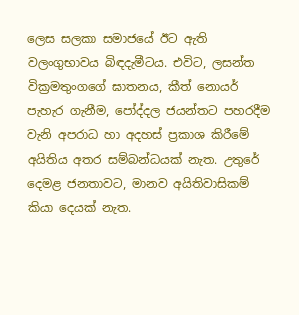ලෙස සලකා සමාජයේ ඊට ඇති වලංගුභාවය බිඳදැමීටය. එවිට, ලසන්ත වික්‍රමතුංගගේ ඝාතනය, කීත් නොයර් පැහැර ගැනීම, පෝද්දල ජයන්තට පහරදීම වැනි අපරාධ හා අදහස් ප්‍රකාශ කිරීමේ අයිතිය අතර සම්බන්ධයක් නැත. උතුරේ දෙමළ ජනතාවට, මානව අයිතිවාසිකම් කියා දෙයක් නැත.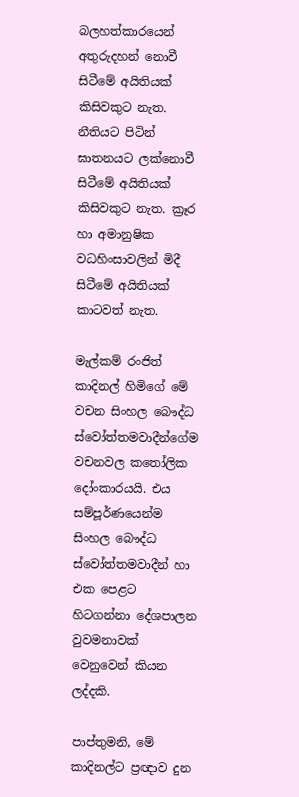බලහත්කාරයෙන් අතුරුදහන් නොවී සිටීමේ අයිතියක් කිසිවකුට නැත. නීතියට පිටින් ඝාතනයට ලක්නොවී සිටීමේ අයිතියක් කිසිවකුට නැත. ක්‍රෑර හා අමානුෂික වධහිංසාවලින් මිදී සිටීමේ අයිතියක් කාටවත් නැත.

මැල්කම් රංජිත් කාදිනල් හිමිගේ මේ වචන සිංහල බෞද්ධ ස්වෝත්තමවාදීන්ගේම වචනවල කතෝලික දෝංකාරයයි. එය සම්පූර්ණයෙන්ම සිංහල බෞද්ධ ස්වෝත්තමවාදීන් හා එක පෙළට හිටගන්නා දේශපාලන වුවමනාවක් වෙනුවෙන් කියන ලද්දකි.

පාප්තුමනි, මේ කාදිනල්ට ප්‍රඥාව දුන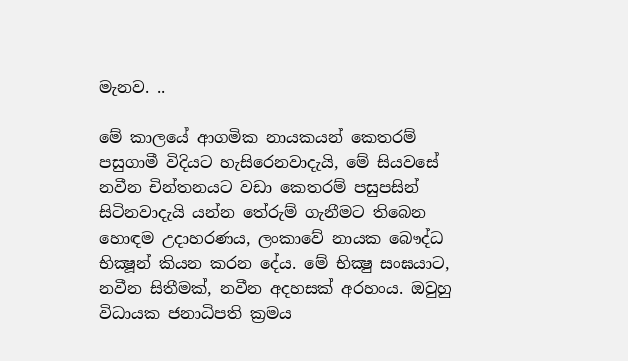මැනව. ..

මේ කාලයේ ආගමික නායකයන් කෙතරම් පසුගාමී විදියට හැසිරෙනවාදැයි, මේ සියවසේ නවීන චින්තනයට වඩා කෙතරම් පසුපසින් සිටිනවාදැයි යන්න තේරුම් ගැනීමට තිබෙන හොඳම උදාහරණය, ලංකාවේ නායක බෞද්ධ භික්‍ෂූන් කියන කරන දේය. මේ භික්‍ෂු සංඝයාට, නවීන සිතීමක්, නවීන අදහසක් අරහංය. ඔවුහු විධායක ජනාධිපති ක්‍රමය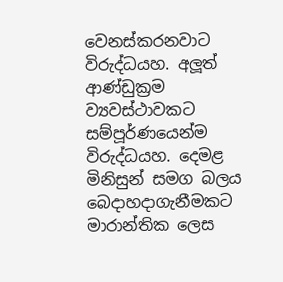වෙනස්කරනවාට විරුද්ධයහ. අලූත් ආණ්ඩුක්‍රම ව්‍යවස්ථාවකට සම්පූර්ණයෙන්ම විරුද්ධයහ. දෙමළ මිනිසුන් සමග බලය බෙදාහදාගැනීමකට මාරාන්තික ලෙස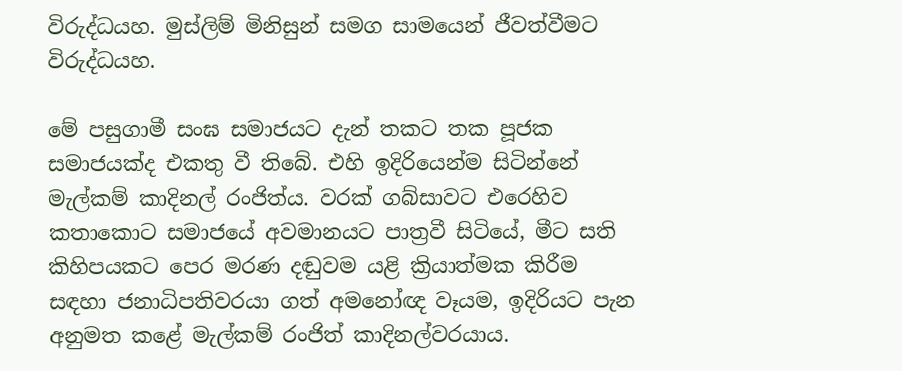විරුද්ධයහ. මුස්ලිම් මිනිසුන් සමග සාමයෙන් ජීවත්වීමට විරුද්ධයහ.

මේ පසුගාමී සංඝ සමාජයට දැන් තකට තක පූජක සමාජයක්ද එකතු වී තිබේ. එහි ඉදිරියෙන්ම සිටින්නේ මැල්කම් කාදිනල් රංජිත්ය. වරක් ගබ්සාවට එරෙහිව කතාකොට සමාජයේ අවමානයට පාත්‍රවී සිටියේ, මීට සති කිහිපයකට පෙර මරණ දඬුවම යළි ක්‍රියාත්මක කිරීම සඳහා ජනාධිපතිවරයා ගත් අමනෝඥ වෑයම, ඉදිරියට පැන අනුමත කළේ මැල්කම් රංජිත් කාදිනල්වරයාය.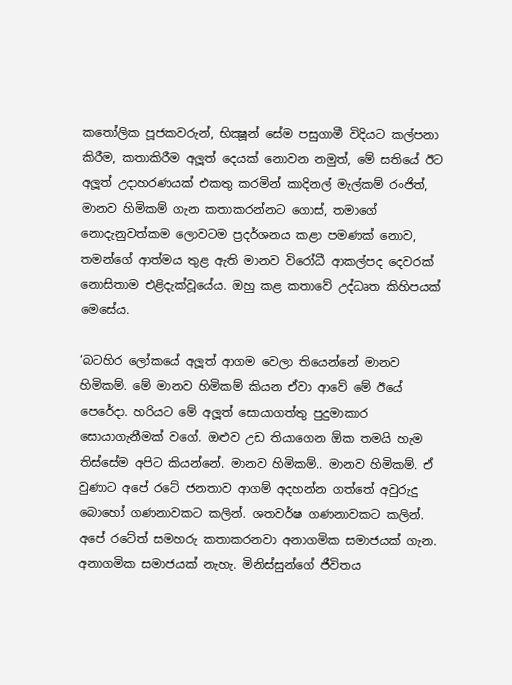කතෝලික පූජකවරුන්, භික්‍ෂූන් සේම පසුගාමී විදියට කල්පනා කිරීම, කතාකිරීම අලූත් දෙයක් නොවන නමුත්, මේ සතියේ ඊට අලූත් උදාහරණයක් එකතු කරමින් කාදිනල් මැල්කම් රංජිත්, මානව හිමිකම් ගැන කතාකරන්නට ගොස්, තමාගේ නොදැනුවත්කම ලොවටම ප්‍රදර්ශනය කළා පමණක් නොව, තමන්ගේ ආත්මය තුළ ඇති මානව විරෝධී ආකල්පද දෙවරක් නොසිතාම එළිදැක්වූයේය. ඔහු කළ කතාවේ උද්ධෘත කිහිපයක් මෙසේය.

‘බටහිර ලෝකයේ අලූත් ආගම වෙලා තියෙන්නේ මානව හිමිකම්. මේ මානව හිමිකම් කියන ඒවා ආවේ මේ ඊයේ පෙරේදා. හරියට මේ අලූත් සොයාගත්තු පුදුමාකාර සොයාගැනීමක් වගේ. ඔළුව උඩ තියාගෙන ඕක තමයි හැම තිස්සේම අපිට කියන්නේ. මානව හිමිකම්.. මානව හිමිකම්. ඒ වුණාට අපේ රටේ ජනතාව ආගම් අදහන්න ගත්තේ අවුරුදු බොහෝ ගණනාවකට කලින්. ශතවර්ෂ ගණනාවකට කලින්. අපේ රටේත් සමහරු කතාකරනවා අනාගමික සමාජයක් ගැන. අනාගමික සමාජයක් නැහැ. මිනිස්සුන්ගේ ජීවිතය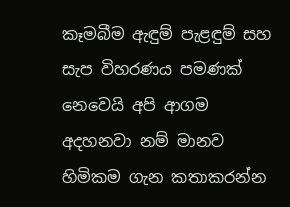කෑමබීම ඇඳුම් පැළඳුම් සහ සැප විහරණය පමණක් නෙවෙයි අපි ආගම අදහනවා නම් මානව හිමිකම ගැන කතාකරන්න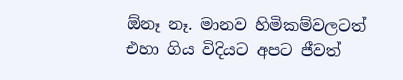ඕනෑ නෑ. මානව හිමිකම්වලටත් එහා ගිය විදියට අපට ජීවත්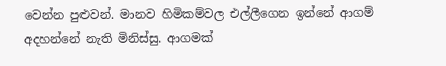වෙන්න පුළුවන්. මානව හිමිකම්වල එල්ලීගෙන ඉන්නේ ආගම් අදහන්නේ නැති මිනිස්සු. ආගමක්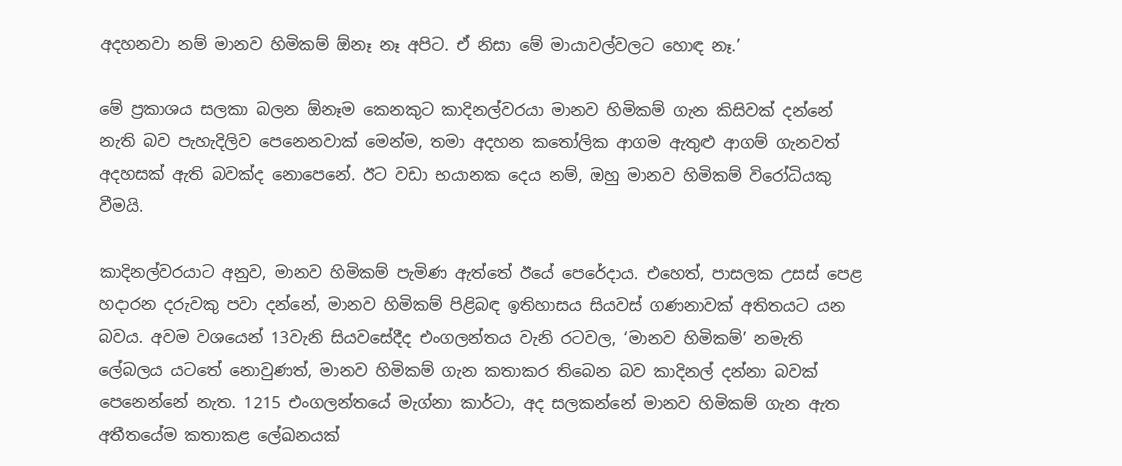අදහනවා නම් මානව හිමිකම් ඕනෑ නෑ අපිට. ඒ නිසා මේ මායාවල්වලට හොඳ නෑ.’

මේ ප්‍රකාශය සලකා බලන ඕනෑම කෙනකුට කාදිනල්වරයා මානව හිමිකම් ගැන කිසිවක් දන්නේ නැති බව පැහැදිලිව පෙනෙනවාක් මෙන්ම, තමා අදහන කතෝලික ආගම ඇතුළු ආගම් ගැනවත් අදහසක් ඇති බවක්ද නොපෙනේ. ඊට වඩා භයානක දෙය නම්, ඔහු මානව හිමිකම් විරෝධියකු වීමයි.

කාදිනල්වරයාට අනුව, මානව හිමිකම් පැමිණ ඇත්තේ ඊයේ පෙරේදාය. එහෙත්, පාසලක උසස් පෙළ හදාරන දරුවකු පවා දන්නේ, මානව හිමිකම් පිළිබඳ ඉතිහාසය සියවස් ගණනාවක් අතිතයට යන බවය. අවම වශයෙන් 13වැනි සියවසේදීද එංගලන්තය වැනි රටවල, ‘මානව හිමිකම්’ නමැති ලේබලය යටතේ නොවුණත්, මානව හිමිකම් ගැන කතාකර තිබෙන බව කාදිනල් දන්නා බවක් පෙනෙන්නේ නැත. 1215 එංගලන්තයේ මැග්නා කාර්ටා, අද සලකන්නේ මානව හිමිකම් ගැන ඇත අතීතයේම කතාකළ ලේඛනයක්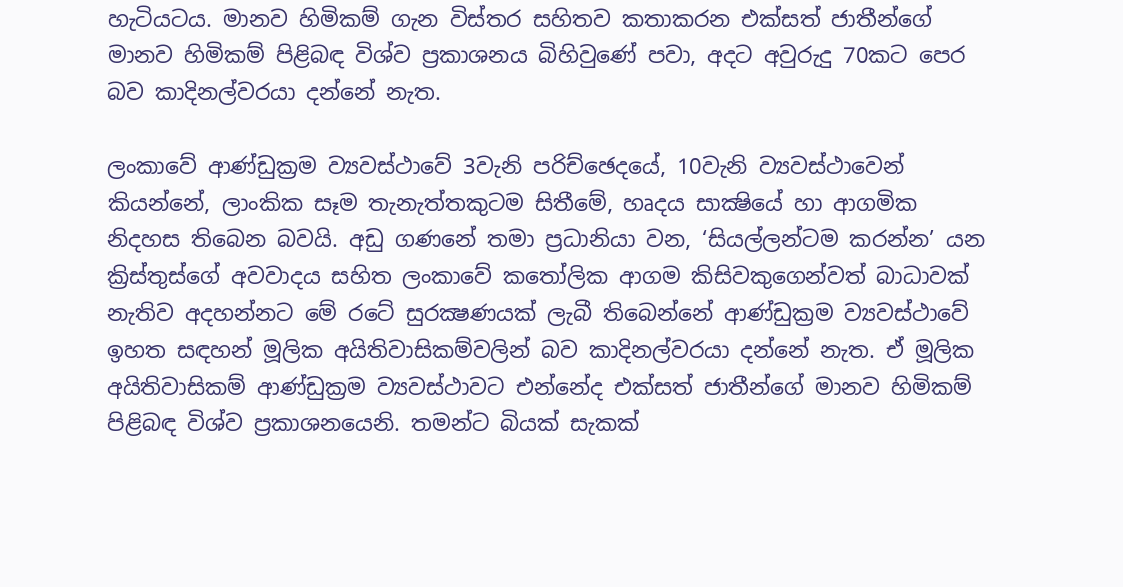හැටියටය. මානව හිමිකම් ගැන විස්තර සහිතව කතාකරන එක්සත් ජාතීන්ගේ මානව හිමිකම් පිළිබඳ විශ්ව ප්‍රකාශනය බිහිවුණේ පවා, අදට අවුරුදු 70කට පෙර බව කාදිනල්වරයා දන්නේ නැත.

ලංකාවේ ආණ්ඩුක්‍රම ව්‍යවස්ථාවේ 3වැනි පරිච්ඡෙදයේ, 10වැනි ව්‍යවස්ථාවෙන් කියන්නේ, ලාංකික සෑම තැනැත්තකුටම සිතීමේ, හෘදය සාක්‍ෂියේ හා ආගමික නිදහස තිබෙන බවයි. අඩු ගණනේ තමා ප්‍රධානියා වන, ‘සියල්ලන්ටම කරන්න’ යන ක්‍රිස්තුස්ගේ අවවාදය සහිත ලංකාවේ කතෝලික ආගම කිසිවකුගෙන්වත් බාධාවක් නැතිව අදහන්නට මේ රටේ සුරක්‍ෂණයක් ලැබී තිබෙන්නේ ආණ්ඩුක්‍රම ව්‍යවස්ථාවේ ඉහත සඳහන් මූලික අයිතිවාසිකම්වලින් බව කාදිනල්වරයා දන්නේ නැත. ඒ මූලික අයිතිවාසිකම් ආණ්ඩුක්‍රම ව්‍යවස්ථාවට එන්නේද එක්සත් ජාතීන්ගේ මානව හිමිකම් පිළිබඳ විශ්ව ප්‍රකාශනයෙනි. තමන්ට බියක් සැකක්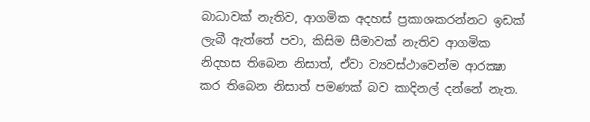බාධාවක් නැතිව, ආගමික අදහස් ප්‍රකාශකරන්නට ඉඩක් ලැබී ඇත්තේ පවා, කිසිම සීමාවක් නැතිව ආගමික නිදහස තිබෙන නිසාත්, ඒවා ව්‍යවස්ථාවෙන්ම ආරක්‍ෂා කර තිබෙන නිසාත් පමණක් බව කාදිනල් දන්නේ නැත.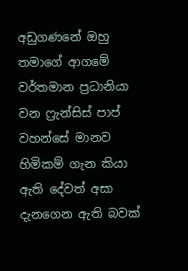අඩුගණනේ ඔහු තමාගේ ආගමේ වර්තමාන ප්‍රධානියා වන ෆ්‍රැන්සිස් පාප් වහන්සේ මානව හිමිකම් ගැන කියා ඇති දේවත් අසා දැනගෙන ඇති බවක්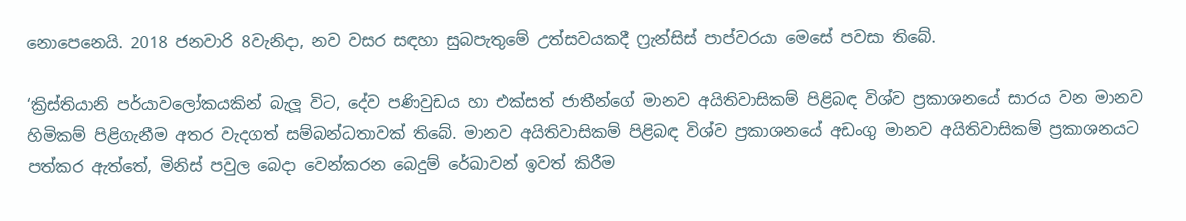නොපෙනෙයි. 2018 ජනවාරි 8වැනිදා, නව වසර සඳහා සුබපැතුමේ උත්සවයකදී ෆ්‍රැන්සිස් පාප්වරයා මෙසේ පවසා තිබේ.

‘ක්‍රිස්තියානි පර්යාවලෝකයකින් බැලූ විට, දේව පණිවුඩය හා එක්සත් ජාතීන්ගේ මානව අයිතිවාසිකම් පිළිබඳ විශ්ව ප්‍රකාශනයේ සාරය වන මානව හිමිකම් පිළිගැනීම අතර වැදගත් සම්බන්ධතාවක් තිබේ. මානව අයිතිවාසිකම් පිළිබඳ විශ්ව ප්‍රකාශනයේ අඩංගු මානව අයිතිවාසිකම් ප්‍රකාශනයට පත්කර ඇත්තේ, මිනිස් පවුල බෙදා වෙන්කරන බෙදුම් රේඛාවන් ඉවත් කිරීම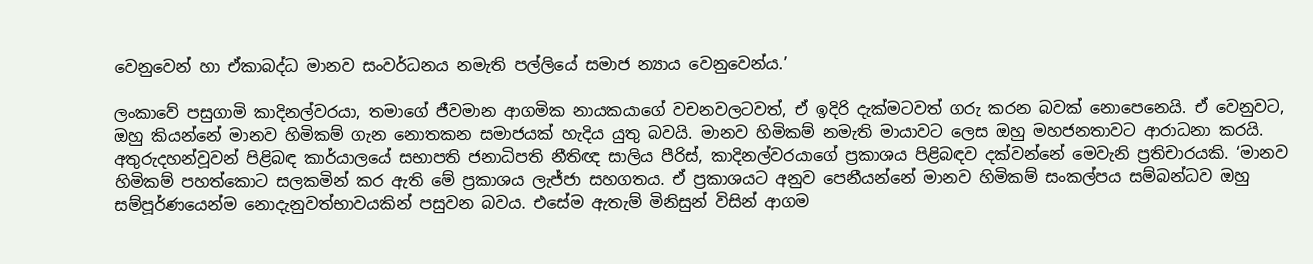වෙනුවෙන් හා ඒකාබද්ධ මානව සංවර්ධනය නමැති පල්ලියේ සමාජ න්‍යාය වෙනුවෙන්ය.’

ලංකාවේ පසුගාමි කාදිනල්වරයා, තමාගේ ජීවමාන ආගමික නායකයාගේ වචනවලටවත්, ඒ ඉදිරි දැක්මටවත් ගරු කරන බවක් නොපෙනෙයි. ඒ වෙනුවට, ඔහු කියන්නේ මානව හිමිකම් ගැන නොතකන සමාජයක් හැදිය යුතු බවයි. මානව හිමිකම් නමැති මායාවට ලෙස ඔහු මහජනතාවට ආරාධනා කරයි.
අතුරුදහන්වූවන් පිළිබඳ කාර්යාලයේ සභාපති ජනාධිපති නීතිඥ සාලිය පීරිස්, කාදිනල්වරයාගේ ප්‍රකාශය පිළිබඳව දක්වන්නේ මෙවැනි ප්‍රතිචාරයකි. ‘මානව හිමිකම් පහත්කොට සලකමින් කර ඇති මේ ප්‍රකාශය ලැජ්ජා සහගතය. ඒ ප්‍රකාශයට අනුව පෙනීයන්නේ මානව හිමිකම් සංකල්පය සම්බන්ධව ඔහු සම්පූර්ණයෙන්ම නොදැනුවත්භාවයකින් පසුවන බවය. එසේම ඇතැම් මිනිසුන් විසින් ආගම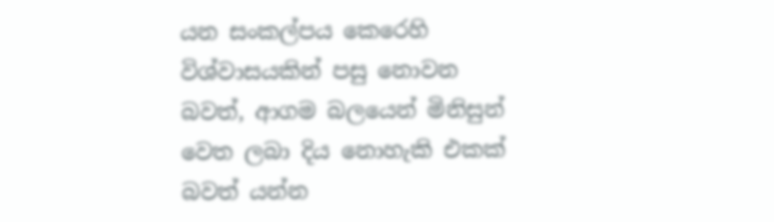යන සංකල්පය කෙරෙහි විශ්වාසයකින් පසු නොවන බවත්, ආගම බලයෙන් මිනිසුන් වෙත ලබා දිය නොහැකි එකක් බවත් යන්න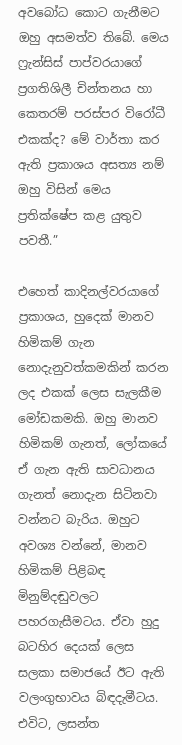අවබෝධ කොට ගැනීමට ඔහු අසමත්ව තිබේ. මෙය ෆ්‍රැන්සිස් පාප්වරයාගේ ප්‍රගතිශිලී චින්තනය හා කෙතරම් පරස්පර විරෝධී එකක්ද? මේ වාර්තා කර ඇති ප්‍රකාශය අසත්‍ය නම් ඔහු විසින් මෙය ප්‍රතික්ෂේප කළ යුතුව පවතී.”

එහෙත් කාදිනල්වරයාගේ ප්‍රකාශය, හුදෙක් මානව හිමිකම් ගැන නොදැනුවත්කමකින් කරන ලද එකක් ලෙස සැලකීම මෝඩකමකි. ඔහු මානව හිමිකම් ගැනත්, ලෝකයේ ඒ ගැන ඇති සාවධානය ගැනත් නොදැන සිටිනවා වන්නට බැරිය. ඔහුට අවශ්‍ය වන්නේ, මානව හිමිකම් පිළිබඳ මිනුම්දඬුවලට පහරගැසීමටය. ඒවා හුදු බටහිර දෙයක් ලෙස සලකා සමාජයේ ඊට ඇති වලංගුභාවය බිඳදැමීටය. එවිට, ලසන්ත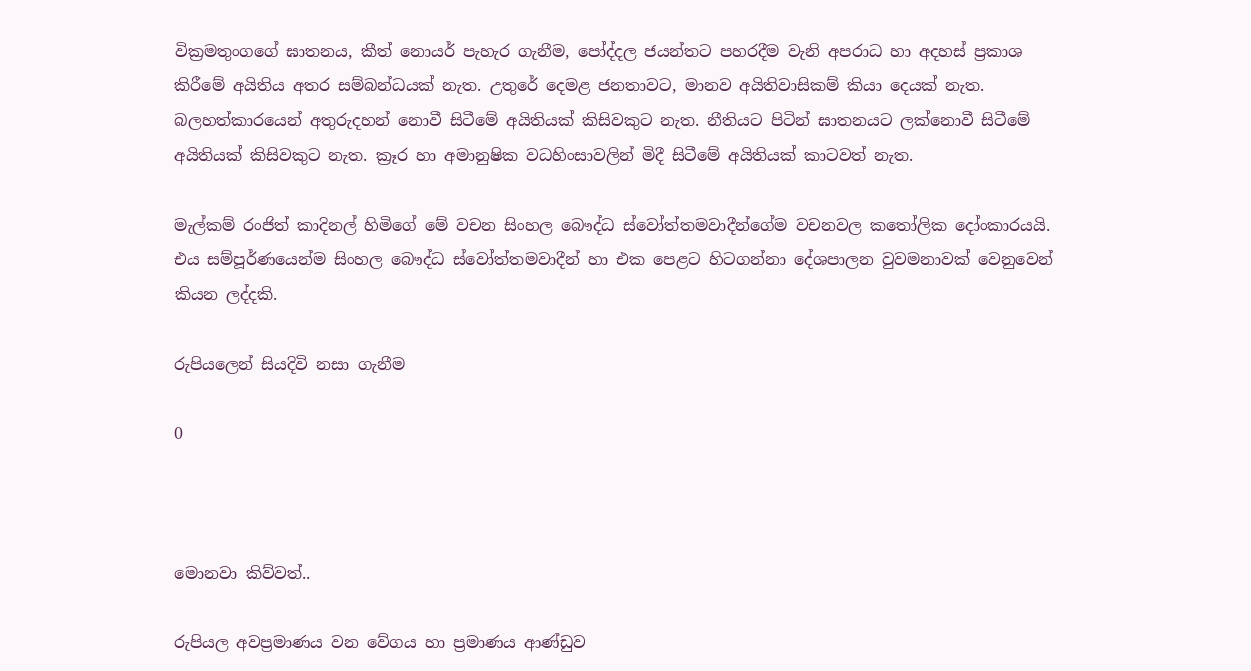වික්‍රමතුංගගේ ඝාතනය, කීත් නොයර් පැහැර ගැනීම, පෝද්දල ජයන්තට පහරදීම වැනි අපරාධ හා අදහස් ප්‍රකාශ කිරීමේ අයිතිය අතර සම්බන්ධයක් නැත. උතුරේ දෙමළ ජනතාවට, මානව අයිතිවාසිකම් කියා දෙයක් නැත. බලහත්කාරයෙන් අතුරුදහන් නොවී සිටීමේ අයිතියක් කිසිවකුට නැත. නීතියට පිටින් ඝාතනයට ලක්නොවී සිටීමේ අයිතියක් කිසිවකුට නැත. ක්‍රෑර හා අමානුෂික වධහිංසාවලින් මිදී සිටීමේ අයිතියක් කාටවත් නැත.

මැල්කම් රංජිත් කාදිනල් හිමිගේ මේ වචන සිංහල බෞද්ධ ස්වෝත්තමවාදීන්ගේම වචනවල කතෝලික දෝංකාරයයි. එය සම්පූර්ණයෙන්ම සිංහල බෞද්ධ ස්වෝත්තමවාදීන් හා එක පෙළට හිටගන්නා දේශපාලන වුවමනාවක් වෙනුවෙන් කියන ලද්දකි.

රුපියලෙන් සියදිවි නසා ගැනීම

0



මොනවා කිව්වත්..

රුපියල අවප්‍රමාණය වන වේගය හා ප්‍රමාණය ආණ්ඩුව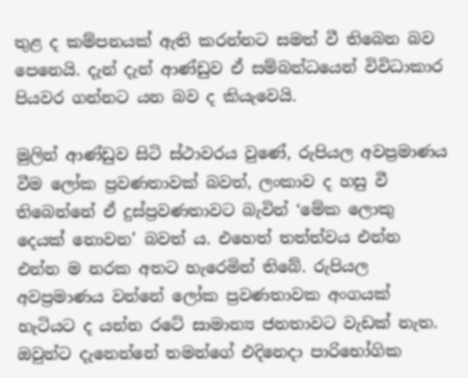තුළ ද කම්පනයක් ඇති කරන්නට සමත් වී තිබෙන බව පෙනෙයි. දැන් දැන් ආණ්ඩුව ඒ සම්බන්ධයෙන් විවිධාකාර පියවර ගන්නට යන බව ද කියැවෙයි.

මුලින් ආණ්ඩුව සිටි ස්ථාවරය වුණේ, රුපියල අවප්‍රමාණය වීම ලෝක ප්‍රවණතාවක් බවත්, ලංකාව ද හසු වී තිබෙන්නේ ඒ දුස්ප්‍රවණතාවට බැවින් ‘මේක ලොකු දෙයක් නොවන’ බවත් ය. එහෙත් තත්ත්වය එන්න එන්න ම නරක අතට හැරෙමින් තිබේ. රුපියල අවප්‍රමාණය වන්නේ ලෝක ප්‍රවණතාවක අංගයක් හැටියට ද යන්න රටේ සාමාන්‍ය ජනතාවට වැඩක් නැත. ඔවුන්ට දැනෙන්නේ තමන්ගේ එදිනෙදා පාරිභෝගික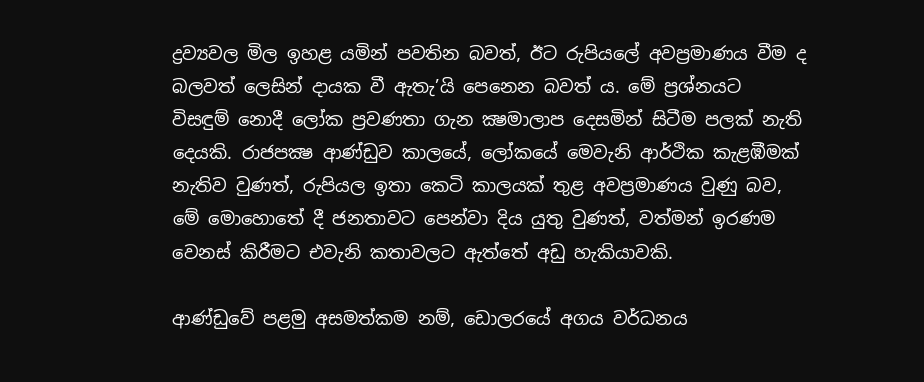ද්‍රව්‍යවල මිල ඉහළ යමින් පවතින බවත්, ඊට රුපියලේ අවප්‍රමාණය වීම ද බලවත් ලෙසින් දායක වී ඇතැ’යි පෙනෙන බවත් ය. මේ ප්‍රශ්නයට විසඳුම් නොදී ලෝක ප්‍රවණතා ගැන ක්‍ෂමාලාප දෙසමින් සිටීම පලක් නැති දෙයකි. රාජපක්‍ෂ ආණ්ඩුව කාලයේ, ලෝකයේ මෙවැනි ආර්ථික කැළඹීමක් නැතිව වුණත්, රුපියල ඉතා කෙටි කාලයක් තුළ අවප්‍රමාණය වුණු බව, මේ මොහොතේ දී ජනතාවට පෙන්වා දිය යුතු වුණත්, වත්මන් ඉරණම වෙනස් කිරීමට එවැනි කතාවලට ඇත්තේ අඩු හැකියාවකි.

ආණ්ඩුවේ පළමු අසමත්කම නම්, ඩොලරයේ අගය වර්ධනය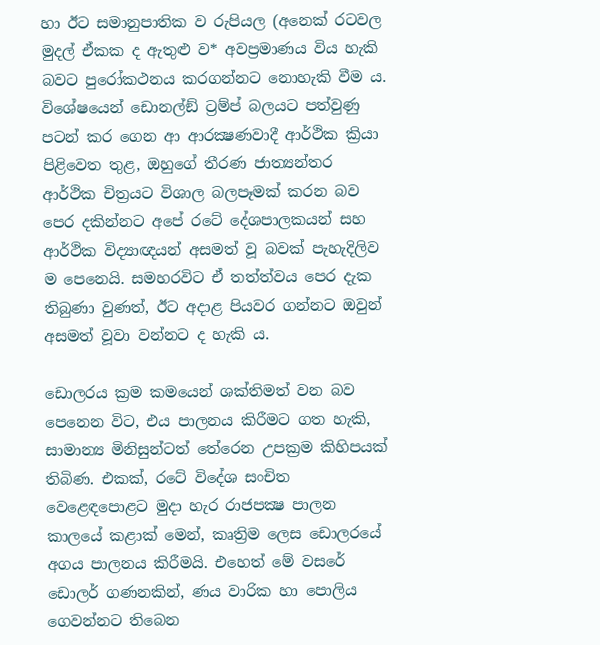හා ඊට සමානුපාතික ව රුපියල (අනෙක් රටවල මුදල් ඒකක ද ඇතුළු ව* අවප්‍රමාණය විය හැකි බවට පුරෝකථනය කරගන්නට නොහැකි වීම ය. විශේෂයෙන් ඩොනල්ඞ් ට්‍රම්ප් බලයට පත්වුණු පටන් කර ගෙන ආ ආරක්‍ෂණවාදී ආර්ථික ක්‍රියා පිළිවෙත තුළ, ඔහුගේ තීරණ ජාත්‍යන්තර ආර්ථික චිත්‍රයට විශාල බලපෑමක් කරන බව පෙර දකින්නට අපේ රටේ දේශපාලකයන් සහ ආර්ථික විද්‍යාඥයන් අසමත් වූ බවක් පැහැදිලිව ම පෙනෙයි. සමහරවිට ඒ තත්ත්වය පෙර දැක තිබුණා වුණත්, ඊට අදාළ පියවර ගන්නට ඔවුන් අසමත් වූවා වන්නට ද හැකි ය.

ඩොලරය ක්‍රම කමයෙන් ශක්තිමත් වන බව පෙනෙන විට, එය පාලනය කිරීමට ගත හැකි, සාමාන්‍ය මිනිසුන්ටත් තේරෙන උපක්‍රම කිහිපයක් තිබිණ. එකක්, රටේ විදේශ සංචිත වෙළෙඳපොළට මුදා හැර රාජපක්‍ෂ පාලන කාලයේ කළාක් මෙන්, කෘත්‍රිම ලෙස ඩොලරයේ අගය පාලනය කිරීමයි. එහෙත් මේ වසරේ ඩොලර් ගණනකින්, ණය වාරික හා පොලිය ගෙවන්නට තිබෙන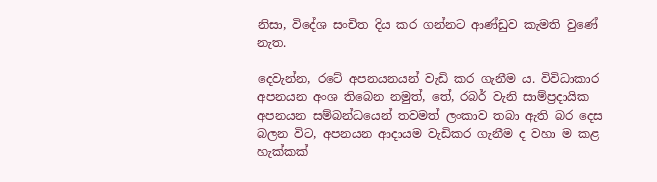නිසා, විදේශ සංචිත දිය කර ගන්නට ආණ්ඩුව කැමති වුණේ නැත.

දෙවැන්න, රටේ අපනයනයන් වැඩි කර ගැනීම ය. විවිධාකාර අපනයන අංශ තිබෙන නමුත්, තේ, රබර් වැනි සාම්ප්‍රදායික අපනයන සම්බන්ධයෙන් තවමත් ලංකාව තබා ඇති බර දෙස බලන විට, අපනයන ආදායම වැඩිකර ගැනීම ද වහා ම කළ හැක්කක්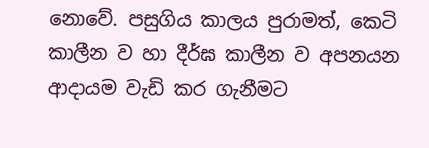නොවේ. පසුගිය කාලය පුරාමත්, කෙටි කාලීන ව හා දීර්ඝ කාලීන ව අපනයන ආදායම වැඩි කර ගැනීමට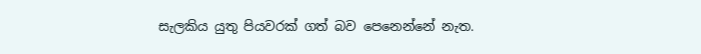සැලකිය යුතු පියවරක් ගත් බව පෙනෙන්නේ නැත.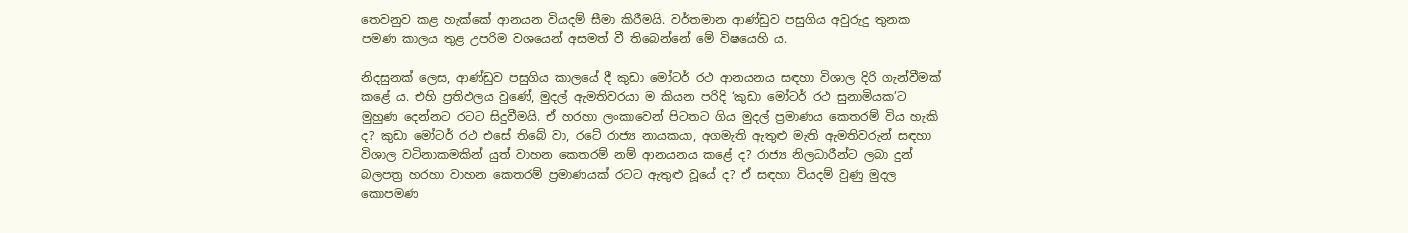තෙවනුව කළ හැක්කේ ආනයන වියදම් සීමා කිරීමයි. වර්තමාන ආණ්ඩුව පසුගිය අවුරුදු තුනක පමණ කාලය තුළ උපරිම වශයෙන් අසමත් වී තිබෙන්නේ මේ විෂයෙහි ය.

නිදසුනක් ලෙස, ආණ්ඩුව පසුගිය කාලයේ දී කුඩා මෝටර් රථ ආනයනය සඳහා විශාල දිරි ගැන්වීමක් කළේ ය. එහි ප්‍රතිඵලය වුණේ, මුදල් ඇමතිවරයා ම කියන පරිදි ‘කුඩා මෝටර් රථ සුනාමියක’ට මුහුණ දෙන්නට රටට සිදුවීමයි. ඒ හරහා ලංකාවෙන් පිටතට ගිය මුදල් ප්‍රමාණය කෙතරම් විය හැකි ද? කුඩා මෝටර් රථ එසේ තිබේ වා, රටේ රාජ්‍ය නායකයා, අගමැති ඇතුළු මැති ඇමතිවරුන් සඳහා විශාල වටිනාකමකින් යුත් වාහන කෙතරම් නම් ආනයනය කළේ ද? රාජ්‍ය නිලධාරීන්ට ලබා දුන් බලපත්‍ර හරහා වාහන කෙතරම් ප්‍රමාණයක් රටට ඇතුළු වූයේ ද? ඒ සඳහා වියදම් වුණු මුදල කොපමණ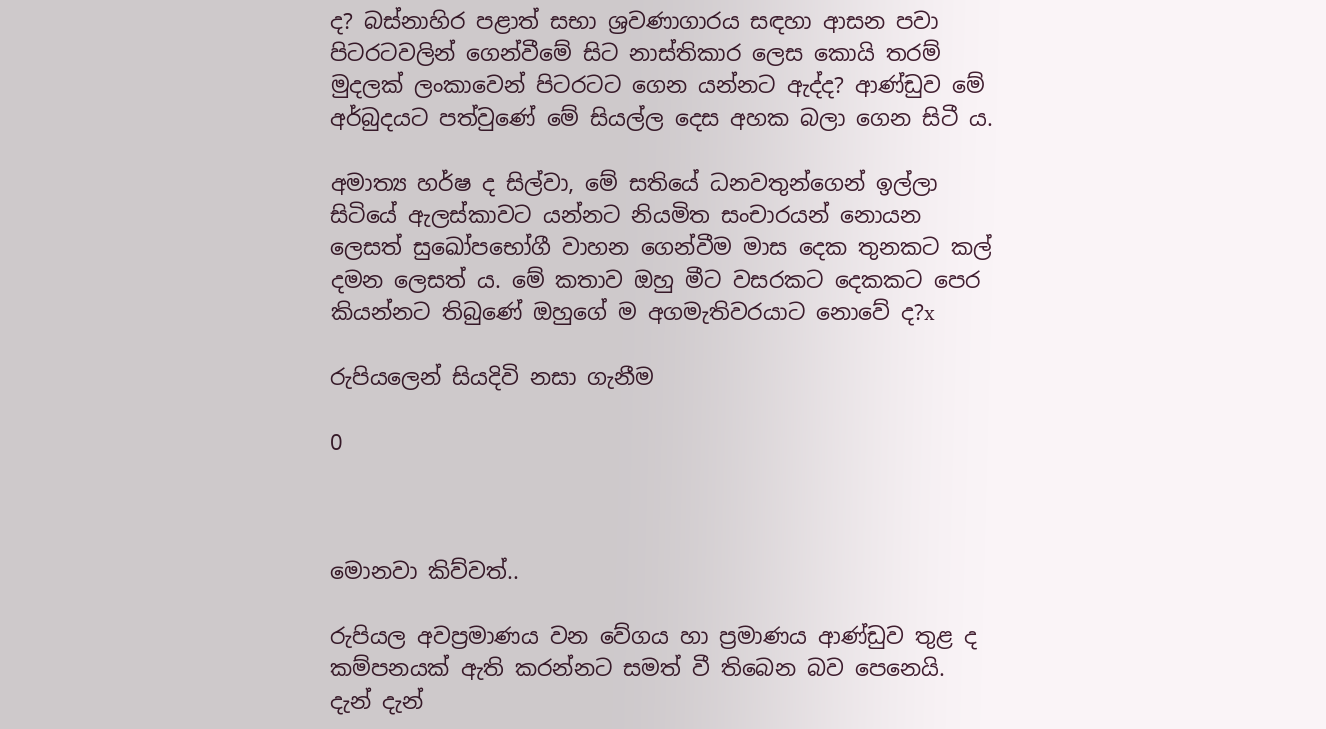ද? බස්නාහිර පළාත් සභා ශ්‍රවණාගාරය සඳහා ආසන පවා පිටරටවලින් ගෙන්වීමේ සිට නාස්තිකාර ලෙස කොයි තරම් මුදලක් ලංකාවෙන් පිටරටට ගෙන යන්නට ඇද්ද? ආණ්ඩුව මේ අර්බුදයට පත්වුණේ මේ සියල්ල දෙස අහක බලා ගෙන සිටී ය.

අමාත්‍ය හර්ෂ ද සිල්වා, මේ සතියේ ධනවතුන්ගෙන් ඉල්ලා සිටියේ ඇලස්කාවට යන්නට නියමිත සංචාරයන් නොයන ලෙසත් සුඛෝපභෝගී වාහන ගෙන්වීම මාස දෙක තුනකට කල් දමන ලෙසත් ය. මේ කතාව ඔහු මීට වසරකට දෙකකට පෙර කියන්නට තිබුණේ ඔහුගේ ම අගමැතිවරයාට නොවේ ද?x

රුපියලෙන් සියදිවි නසා ගැනීම

0



මොනවා කිව්වත්..

රුපියල අවප්‍රමාණය වන වේගය හා ප්‍රමාණය ආණ්ඩුව තුළ ද කම්පනයක් ඇති කරන්නට සමත් වී තිබෙන බව පෙනෙයි. දැන් දැන්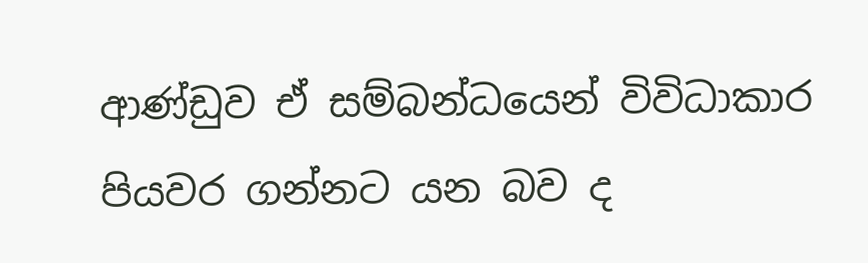ආණ්ඩුව ඒ සම්බන්ධයෙන් විවිධාකාර පියවර ගන්නට යන බව ද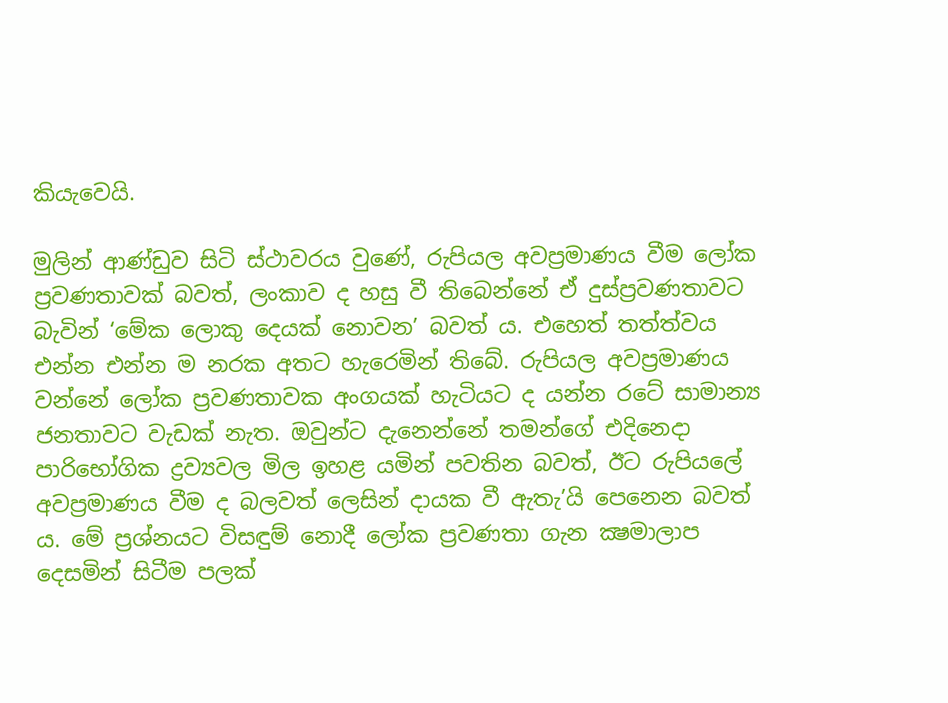කියැවෙයි.

මුලින් ආණ්ඩුව සිටි ස්ථාවරය වුණේ, රුපියල අවප්‍රමාණය වීම ලෝක ප්‍රවණතාවක් බවත්, ලංකාව ද හසු වී තිබෙන්නේ ඒ දුස්ප්‍රවණතාවට බැවින් ‘මේක ලොකු දෙයක් නොවන’ බවත් ය. එහෙත් තත්ත්වය එන්න එන්න ම නරක අතට හැරෙමින් තිබේ. රුපියල අවප්‍රමාණය වන්නේ ලෝක ප්‍රවණතාවක අංගයක් හැටියට ද යන්න රටේ සාමාන්‍ය ජනතාවට වැඩක් නැත. ඔවුන්ට දැනෙන්නේ තමන්ගේ එදිනෙදා පාරිභෝගික ද්‍රව්‍යවල මිල ඉහළ යමින් පවතින බවත්, ඊට රුපියලේ අවප්‍රමාණය වීම ද බලවත් ලෙසින් දායක වී ඇතැ’යි පෙනෙන බවත් ය. මේ ප්‍රශ්නයට විසඳුම් නොදී ලෝක ප්‍රවණතා ගැන ක්‍ෂමාලාප දෙසමින් සිටීම පලක්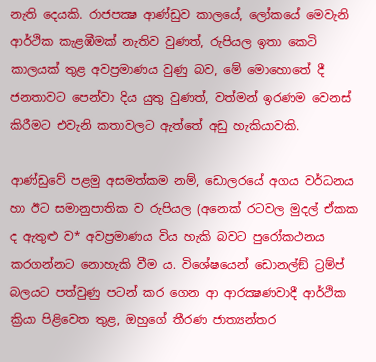නැති දෙයකි. රාජපක්‍ෂ ආණ්ඩුව කාලයේ, ලෝකයේ මෙවැනි ආර්ථික කැළඹීමක් නැතිව වුණත්, රුපියල ඉතා කෙටි කාලයක් තුළ අවප්‍රමාණය වුණු බව, මේ මොහොතේ දී ජනතාවට පෙන්වා දිය යුතු වුණත්, වත්මන් ඉරණම වෙනස් කිරීමට එවැනි කතාවලට ඇත්තේ අඩු හැකියාවකි.

ආණ්ඩුවේ පළමු අසමත්කම නම්, ඩොලරයේ අගය වර්ධනය හා ඊට සමානුපාතික ව රුපියල (අනෙක් රටවල මුදල් ඒකක ද ඇතුළු ව* අවප්‍රමාණය විය හැකි බවට පුරෝකථනය කරගන්නට නොහැකි වීම ය. විශේෂයෙන් ඩොනල්ඞ් ට්‍රම්ප් බලයට පත්වුණු පටන් කර ගෙන ආ ආරක්‍ෂණවාදී ආර්ථික ක්‍රියා පිළිවෙත තුළ, ඔහුගේ තීරණ ජාත්‍යන්තර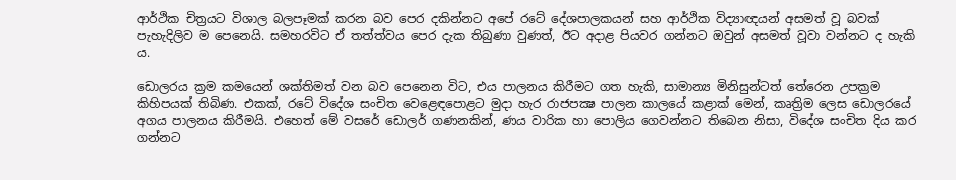ආර්ථික චිත්‍රයට විශාල බලපෑමක් කරන බව පෙර දකින්නට අපේ රටේ දේශපාලකයන් සහ ආර්ථික විද්‍යාඥයන් අසමත් වූ බවක් පැහැදිලිව ම පෙනෙයි. සමහරවිට ඒ තත්ත්වය පෙර දැක තිබුණා වුණත්, ඊට අදාළ පියවර ගන්නට ඔවුන් අසමත් වූවා වන්නට ද හැකි ය.

ඩොලරය ක්‍රම කමයෙන් ශක්තිමත් වන බව පෙනෙන විට, එය පාලනය කිරීමට ගත හැකි, සාමාන්‍ය මිනිසුන්ටත් තේරෙන උපක්‍රම කිහිපයක් තිබිණ. එකක්, රටේ විදේශ සංචිත වෙළෙඳපොළට මුදා හැර රාජපක්‍ෂ පාලන කාලයේ කළාක් මෙන්, කෘත්‍රිම ලෙස ඩොලරයේ අගය පාලනය කිරීමයි. එහෙත් මේ වසරේ ඩොලර් ගණනකින්, ණය වාරික හා පොලිය ගෙවන්නට තිබෙන නිසා, විදේශ සංචිත දිය කර ගන්නට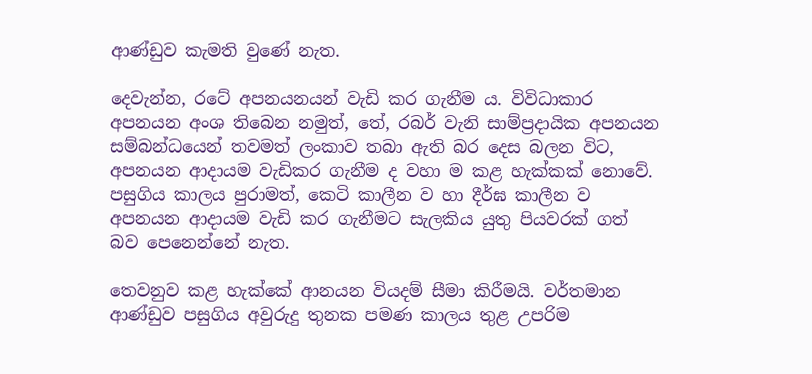ආණ්ඩුව කැමති වුණේ නැත.

දෙවැන්න, රටේ අපනයනයන් වැඩි කර ගැනීම ය. විවිධාකාර අපනයන අංශ තිබෙන නමුත්, තේ, රබර් වැනි සාම්ප්‍රදායික අපනයන සම්බන්ධයෙන් තවමත් ලංකාව තබා ඇති බර දෙස බලන විට, අපනයන ආදායම වැඩිකර ගැනීම ද වහා ම කළ හැක්කක් නොවේ. පසුගිය කාලය පුරාමත්, කෙටි කාලීන ව හා දීර්ඝ කාලීන ව අපනයන ආදායම වැඩි කර ගැනීමට සැලකිය යුතු පියවරක් ගත් බව පෙනෙන්නේ නැත.

තෙවනුව කළ හැක්කේ ආනයන වියදම් සීමා කිරීමයි. වර්තමාන ආණ්ඩුව පසුගිය අවුරුදු තුනක පමණ කාලය තුළ උපරිම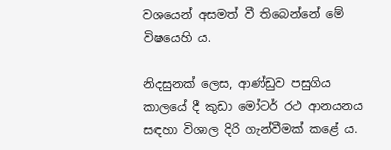වශයෙන් අසමත් වී තිබෙන්නේ මේ විෂයෙහි ය.

නිදසුනක් ලෙස, ආණ්ඩුව පසුගිය කාලයේ දී කුඩා මෝටර් රථ ආනයනය සඳහා විශාල දිරි ගැන්වීමක් කළේ ය.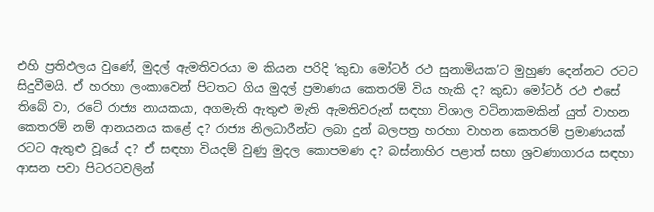එහි ප්‍රතිඵලය වුණේ, මුදල් ඇමතිවරයා ම කියන පරිදි ‘කුඩා මෝටර් රථ සුනාමියක’ට මුහුණ දෙන්නට රටට සිදුවීමයි. ඒ හරහා ලංකාවෙන් පිටතට ගිය මුදල් ප්‍රමාණය කෙතරම් විය හැකි ද? කුඩා මෝටර් රථ එසේ තිබේ වා, රටේ රාජ්‍ය නායකයා, අගමැති ඇතුළු මැති ඇමතිවරුන් සඳහා විශාල වටිනාකමකින් යුත් වාහන කෙතරම් නම් ආනයනය කළේ ද? රාජ්‍ය නිලධාරීන්ට ලබා දුන් බලපත්‍ර හරහා වාහන කෙතරම් ප්‍රමාණයක් රටට ඇතුළු වූයේ ද? ඒ සඳහා වියදම් වුණු මුදල කොපමණ ද? බස්නාහිර පළාත් සභා ශ්‍රවණාගාරය සඳහා ආසන පවා පිටරටවලින්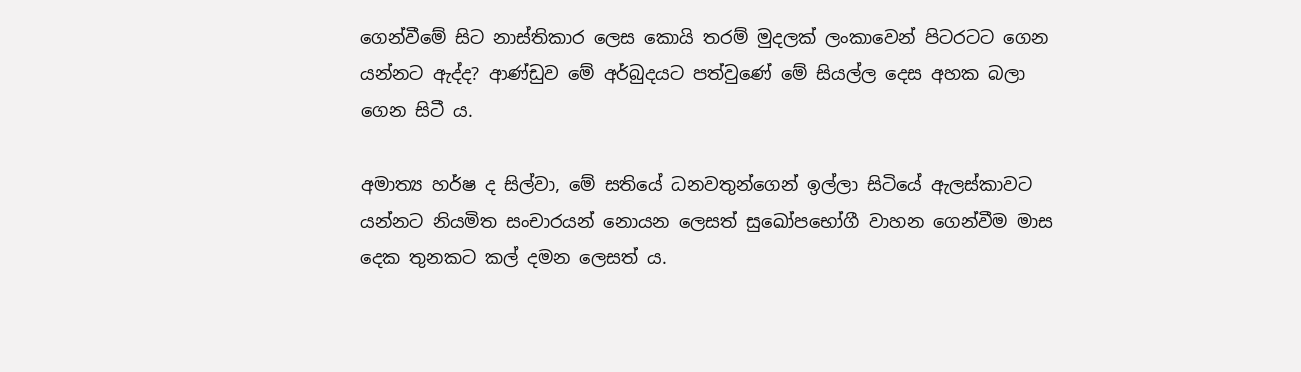ගෙන්වීමේ සිට නාස්තිකාර ලෙස කොයි තරම් මුදලක් ලංකාවෙන් පිටරටට ගෙන යන්නට ඇද්ද? ආණ්ඩුව මේ අර්බුදයට පත්වුණේ මේ සියල්ල දෙස අහක බලා ගෙන සිටී ය.

අමාත්‍ය හර්ෂ ද සිල්වා, මේ සතියේ ධනවතුන්ගෙන් ඉල්ලා සිටියේ ඇලස්කාවට යන්නට නියමිත සංචාරයන් නොයන ලෙසත් සුඛෝපභෝගී වාහන ගෙන්වීම මාස දෙක තුනකට කල් දමන ලෙසත් ය.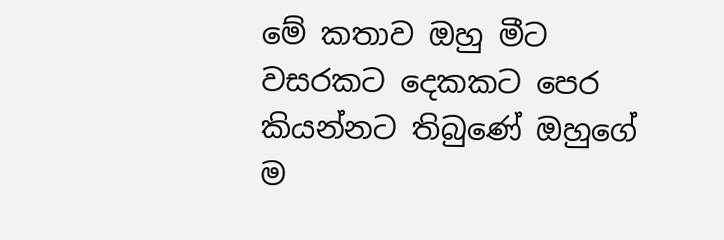මේ කතාව ඔහු මීට වසරකට දෙකකට පෙර කියන්නට තිබුණේ ඔහුගේ ම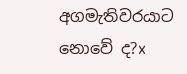අගමැතිවරයාට නොවේ ද?x